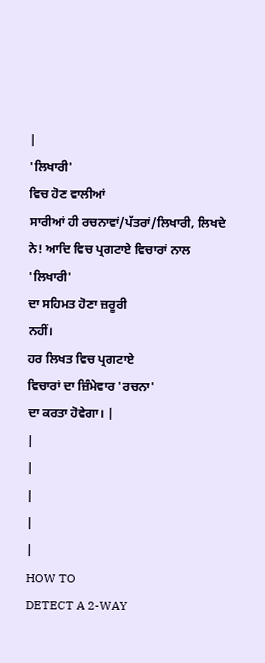|
'ਲਿਖਾਰੀ'
ਵਿਚ ਹੋਣ ਵਾਲੀਆਂ
ਸਾਰੀਆਂ ਹੀ ਰਚਨਾਵਾਂ/ਪੱਤਰਾਂ/ਲਿਖਾਰੀ, ਲਿਖਦੇ ਨੇ! ਆਦਿ ਵਿਚ ਪ੍ਰਗਟਾਏ ਵਿਚਾਰਾਂ ਨਾਲ
'ਲਿਖਾਰੀ'
ਦਾ ਸਹਿਮਤ ਹੋਣਾ ਜ਼ਰੂਰੀ
ਨਹੀਂ।
ਹਰ ਲਿਖਤ ਵਿਚ ਪ੍ਰਗਟਾਏ
ਵਿਚਾਰਾਂ ਦਾ ਜ਼ਿੰਮੇਵਾਰ 'ਰਚਨਾ'
ਦਾ ਕਰਤਾ ਹੋਵੇਗਾ। |
|
|
|
|
|
HOW TO
DETECT A 2-WAY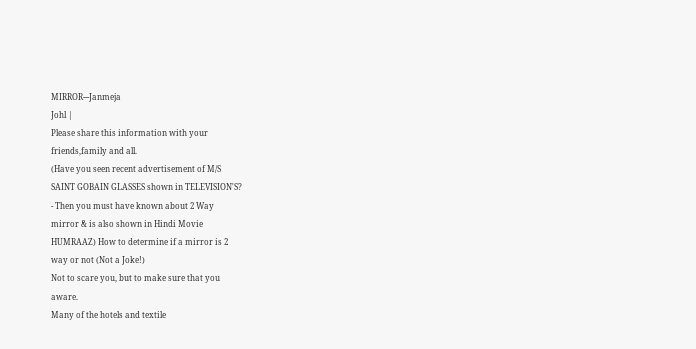MIRROR---Janmeja
Johl |
Please share this information with your
friends,family and all.
(Have you seen recent advertisement of M/S
SAINT GOBAIN GLASSES shown in TELEVISION'S?
- Then you must have known about 2 Way
mirror & is also shown in Hindi Movie
HUMRAAZ) How to determine if a mirror is 2
way or not (Not a Joke!)
Not to scare you, but to make sure that you
aware.
Many of the hotels and textile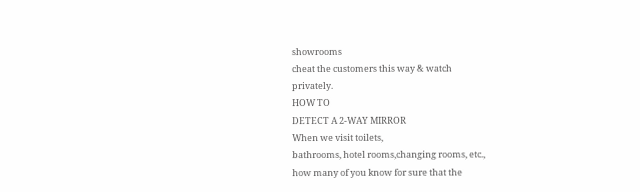showrooms
cheat the customers this way & watch
privately.
HOW TO
DETECT A 2-WAY MIRROR
When we visit toilets,
bathrooms, hotel rooms,changing rooms, etc.,
how many of you know for sure that the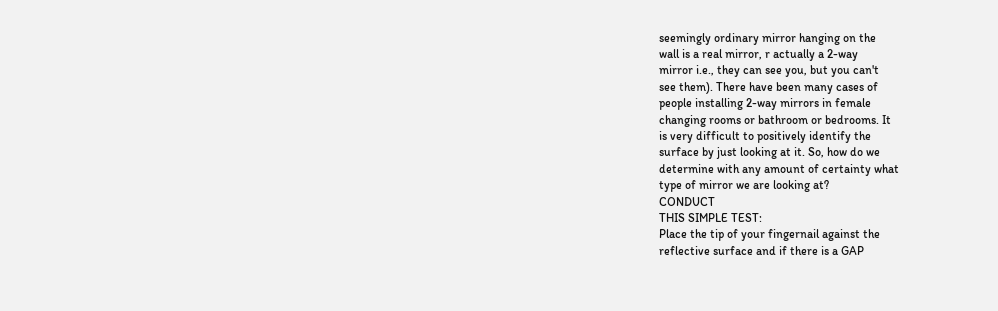seemingly ordinary mirror hanging on the
wall is a real mirror, r actually a 2-way
mirror i.e., they can see you, but you can't
see them). There have been many cases of
people installing 2-way mirrors in female
changing rooms or bathroom or bedrooms. It
is very difficult to positively identify the
surface by just looking at it. So, how do we
determine with any amount of certainty what
type of mirror we are looking at?
CONDUCT
THIS SIMPLE TEST:
Place the tip of your fingernail against the
reflective surface and if there is a GAP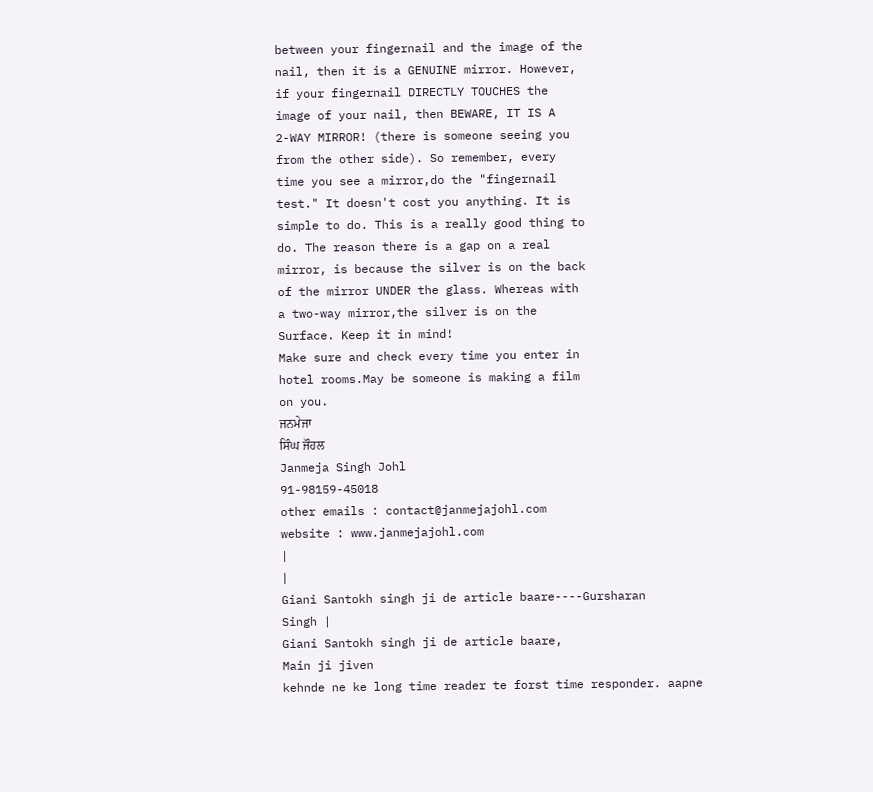between your fingernail and the image of the
nail, then it is a GENUINE mirror. However,
if your fingernail DIRECTLY TOUCHES the
image of your nail, then BEWARE, IT IS A
2-WAY MIRROR! (there is someone seeing you
from the other side). So remember, every
time you see a mirror,do the "fingernail
test." It doesn't cost you anything. It is
simple to do. This is a really good thing to
do. The reason there is a gap on a real
mirror, is because the silver is on the back
of the mirror UNDER the glass. Whereas with
a two-way mirror,the silver is on the
Surface. Keep it in mind!
Make sure and check every time you enter in
hotel rooms.May be someone is making a film
on you.
ਜਨਮੇਜਾ
ਸਿੰਘ ਜੌਹਲ
Janmeja Singh Johl
91-98159-45018
other emails : contact@janmejajohl.com
website : www.janmejajohl.com
|
|
Giani Santokh singh ji de article baare----Gursharan
Singh |
Giani Santokh singh ji de article baare,
Main ji jiven
kehnde ne ke long time reader te forst time responder. aapne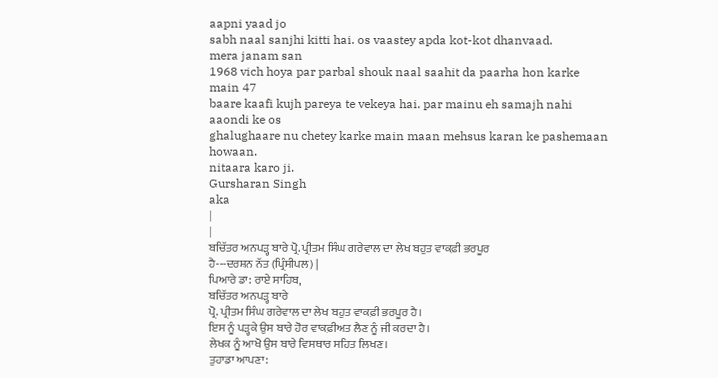aapni yaad jo
sabh naal sanjhi kitti hai. os vaastey apda kot-kot dhanvaad.
mera janam san
1968 vich hoya par parbal shouk naal saahit da paarha hon karke
main 47
baare kaafi kujh pareya te vekeya hai. par mainu eh samajh nahi
aaondi ke os
ghalughaare nu chetey karke main maan mehsus karan ke pashemaan
howaan.
nitaara karo ji.
Gursharan Singh
aka
|
|
ਬਚਿੱਤਰ ਅਨਪੜ੍ਹ ਬਾਰੇ ਪ੍ਰੋ. ਪ੍ਰੀਤਮ ਸਿੰਘ ਗਰੇਵਾਲ ਦਾ ਲੇਖ ਬਹੁਤ ਵਾਕਫ਼ੀ ਭਰਪੂਰ
ਹੈ---ਦਰਸ਼ਨ ਨੱਤ (ਪ੍ਰਿੰਸੀਪਲ) |
ਪਿਆਰੇ ਡਾ: ਰਾਏ ਸਾਹਿਬ,
ਬਚਿੱਤਰ ਅਨਪੜ੍ਹ ਬਾਰੇ
ਪ੍ਰੋ. ਪ੍ਰੀਤਮ ਸਿੰਘ ਗਰੇਵਾਲ ਦਾ ਲੇਖ ਬਹੁਤ ਵਾਕਫ਼ੀ ਭਰਪੂਰ ਹੈ।
ਇਸ ਨੂੰ ਪੜ੍ਹਕੇ ਉਸ ਬਾਰੇ ਹੋਰ ਵਾਕਫ਼ੀਅਤ ਲੈਣ ਨੂੰ ਜੀ ਕਰਦਾ ਹੈ।
ਲੇਖਕ ਨੂੰ ਆਖੋ ਉਸ ਬਾਰੇ ਵਿਸਥਾਰ ਸਹਿਤ ਲਿਖਣ।
ਤੁਹਾਡਾ ਆਪਣਾ: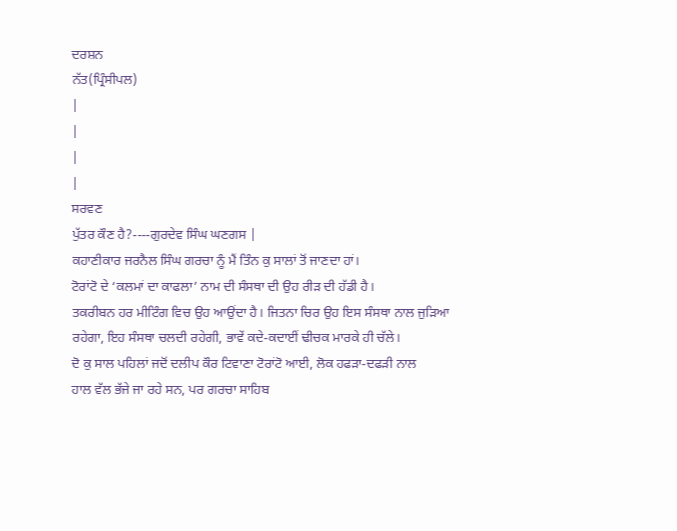ਦਰਸ਼ਨ
ਨੱਤ(ਪ੍ਰਿੰਸੀਪਲ)
|
|
|
|
ਸਰਵਣ
ਪੁੱਤਰ ਕੌਣ ਹੈ?----ਗੁਰਦੇਵ ਸਿੰਘ ਘਣਗਸ |
ਕਹਾਣੀਕਾਰ ਜਰਨੈਲ ਸਿੰਘ ਗਰਚਾ ਨੂੰ ਮੈਂ ਤਿੰਨ ਕੁ ਸਾਲਾਂ ਤੋਂ ਜਾਣਦਾ ਹਾਂ।
ਟੋਰਾਂਟੋ ਦੇ ‘ਕਲਮਾਂ ਦਾ ਕਾਫਲਾ’ ਨਾਮ ਦੀ ਸੰਸਥਾ ਦੀ ਉਹ ਰੀੜ ਦੀ ਹੱਡੀ ਹੈ।
ਤਕਰੀਬਨ ਹਰ ਮੀਟਿੰਗ ਵਿਚ ਉਹ ਆਉਂਦਾ ਹੈ। ਜਿਤਨਾ ਚਿਰ ਉਹ ਇਸ ਸੰਸਥਾ ਨਾਲ ਜੁੜਿਆ
ਰਹੇਗਾ, ਇਹ ਸੰਸਥਾ ਚਲਦੀ ਰਹੇਗੀ, ਭਾਵੇਂ ਕਦੇ-ਕਦਾਈਂ ਢੀਚਕ ਮਾਰਕੇ ਹੀ ਚੱਲੇ।
ਦੋ ਕੁ ਸਾਲ ਪਹਿਲਾਂ ਜਦੋਂ ਦਲੀਪ ਕੌਰ ਟਿਵਾਣਾ ਟੋਰਾਂਟੋ ਆਈ, ਲੋਕ ਹਫੜਾ-ਦਫੜੀ ਨਾਲ
ਹਾਲ ਵੱਲ ਭੱਜੇ ਜਾ ਰਹੇ ਸਨ, ਪਰ ਗਰਚਾ ਸਾਹਿਬ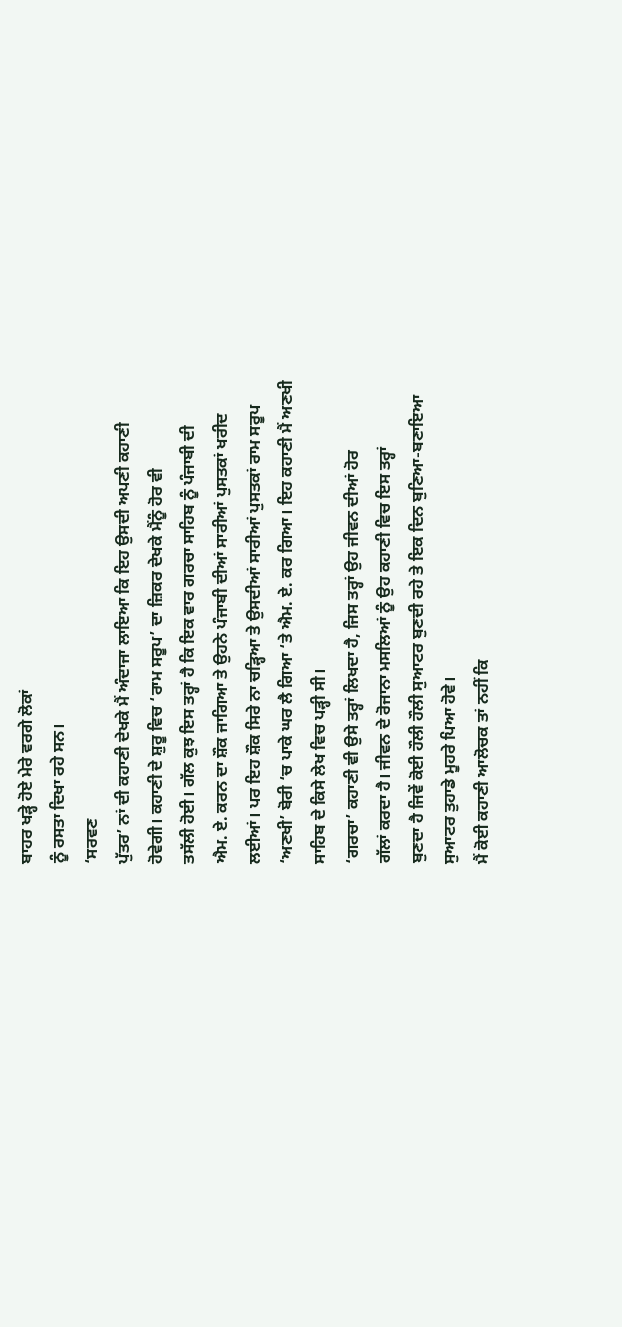ਬਾਹਰ ਖੜ੍ਹੇ ਹੋਏ ਮੇਰੇ ਵਰਗੇ ਲੋਕਾਂ
ਨੂੰ ਰਸਤਾ ਦਿਖਾ ਰਹੇ ਸਨ।
‘ਸਰਵਣ
ਪੁੱਤਰ’ ਨਾਂ ਦੀ ਕਹਾਣੀ ਦੇਖਕੇ ਮੈਂ ਅੰਦਾਜਾ ਲਾਇਆ ਕਿ ਇਹ ਉਸਦੀ ਅਪਣੀ ਕਹਾਣੀ
ਹੋਵੇਗੀ। ਕਹਾਣੀ ਦੇ ਸ਼ੁਰੂ ਵਿਚ ‘ਰਾਮ ਸਰੂਪ’ ਦਾ ਜ਼ਿਕਰ ਦੇਖਕੇ ਮੈਂਨੂੰ ਹੋਰ ਵੀ
ਤਸੱਲੀ ਹੋਈ। ਗੱਲ ਕੁਝ ਇਸ ਤਰ੍ਹਾਂ ਹੈ ਕਿ ਇਕ ਵਾਰ ਗਰਚਾ ਸਾਹਿਬ ਨੂੰ ਪੰਜਾਬੀ ਦੀ
ਐਮ. ਏ. ਕਰਨ ਦਾ ਸ਼ੌਕ ਜਾਗਿਆ ਤੇ ਉਹਨੇ ਪੰਜਾਬੀ ਦੀਆਂ ਸਾਰੀਆਂ ਪੁਸਤਕਾਂ ਖਰੀਦ
ਲਈਆਂ। ਪਰ ਇਹ ਸ਼ੌਕ ਸਿਰੇ ਨਾ ਚੜ੍ਹਿਆ ਤੇ ਉਸਦੀਆਂ ਸਾਰੀਆਂ ਪੁਸਤਕਾਂ ਰਾਮ ਸਰੂਪ
‘ਅਣਖੀ’ ਬੋਰੀ ‘ਚ ਪਾਕੇ ਘਰ ਲੈ ਗਿਆ ‘ਤੇ ਐਮ. ਏ. ਕਰ ਗਿਆ। ਇਹ ਕਹਾਣੀ ਮੈਂ ਅਣਖੀ
ਸਾਹਿਬ ਦੇ ਕਿਸੇ ਲੇਖ ਵਿਚ ਪੜ੍ਹੀ ਸੀ।
‘ਗਰਚਾ’ ਕਹਾਣੀ ਵੀ ਉਸੇ ਤਰ੍ਹਾਂ ਲਿਖਦਾ ਹੈ, ਜਿਸ ਤਰ੍ਹਾਂ ਉਹ ਜੀਵਨ ਦੀਆਂ ਹੋਰ
ਗੱਲਾਂ ਕਰਦਾ ਹੈ। ਜੀਵਨ ਦੇ ਰੋਜਾਨਾ ਮਸਲਿਆਂ ਨੂੰ ਉਹ ਕਹਾਣੀ ਵਿਚ ਇਸ ਤਰ੍ਹਾਂ
ਬੁਣਦਾ ਹੈ ਜਿਵੇਂ ਕੋਈ ਹੌਲੀ ਹੌਲੀ ਸੁਆਟਰ ਬੁਣਦੀ ਰਹੇ ਤੇ ਇਕ ਦਿਨ ਬੁਣਿਆ-ਬਣਾਇਆ
ਸੁਆਟਰ ਤੁਹਾਡੇ ਮੂਹਰੇ ਪਿਆ ਹੋਵੇ।
ਮੈਂ ਕੋਈ ਕਹਾਣੀ ਆਲੋਚਕ ਤਾਂ ਨਹੀਂ ਕਿ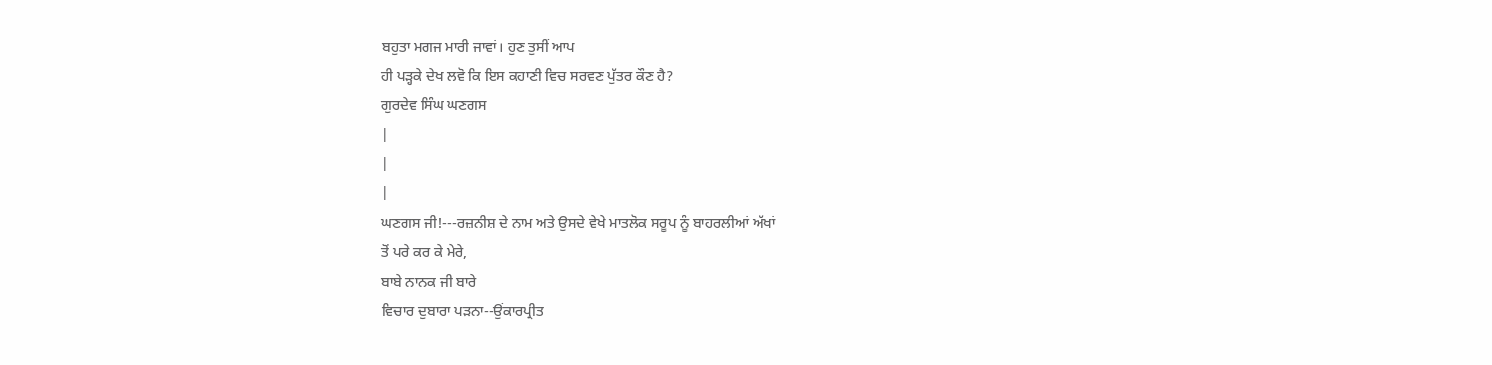ਬਹੁਤਾ ਮਗਜ ਮਾਰੀ ਜਾਵਾਂ। ਹੁਣ ਤੁਸੀਂ ਆਪ
ਹੀ ਪੜ੍ਹਕੇ ਦੇਖ ਲਵੋ ਕਿ ਇਸ ਕਹਾਣੀ ਵਿਚ ਸਰਵਣ ਪੁੱਤਰ ਕੌਣ ਹੈ?
ਗੁਰਦੇਵ ਸਿੰਘ ਘਣਗਸ
|
|
|
ਘਣਗਸ ਜੀ!---ਰਜ਼ਨੀਸ਼ ਦੇ ਨਾਮ ਅਤੇ ਉਸਦੇ ਵੇਖੇ ਮਾਤਲੋਕ ਸਰੂਪ ਨੂੰ ਬਾਹਰਲੀਆਂ ਅੱਖਾਂ
ਤੋਂ ਪਰੇ ਕਰ ਕੇ ਮੇਰੇ,
ਬਾਬੇ ਨਾਨਕ ਜੀ ਬਾਰੇ
ਵਿਚਾਰ ਦੁਬਾਰਾ ਪੜਨਾ--ਉਂਕਾਰਪ੍ਰੀਤ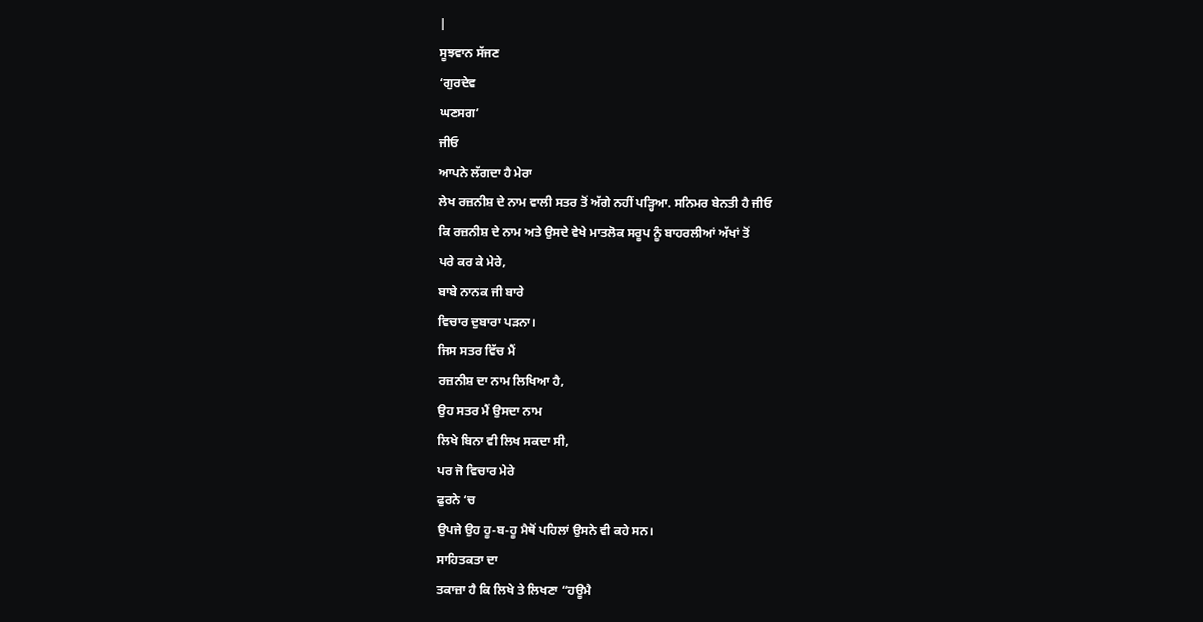|
ਸੂਝਵਾਨ ਸੱਜਣ
‘ਗੁਰਦੇਵ
ਘਣਸਗ’
ਜੀਓ
ਆਪਨੇ ਲੱਗਦਾ ਹੈ ਮੇਰਾ
ਲੇਖ ਰਜ਼ਨੀਸ਼ ਦੇ ਨਾਮ ਵਾਲੀ ਸਤਰ ਤੋਂ ਅੱਗੇ ਨਹੀਂ ਪੜ੍ਹਿਆ. ਸਨਿਮਰ ਬੇਨਤੀ ਹੈ ਜੀਓ
ਕਿ ਰਜ਼ਨੀਸ਼ ਦੇ ਨਾਮ ਅਤੇ ਉਸਦੇ ਵੇਖੇ ਮਾਤਲੋਕ ਸਰੂਪ ਨੂੰ ਬਾਹਰਲੀਆਂ ਅੱਖਾਂ ਤੋਂ
ਪਰੇ ਕਰ ਕੇ ਮੇਰੇ,
ਬਾਬੇ ਨਾਨਕ ਜੀ ਬਾਰੇ
ਵਿਚਾਰ ਦੁਬਾਰਾ ਪੜਨਾ।
ਜਿਸ ਸਤਰ ਵਿੱਚ ਮੈਂ
ਰਜ਼ਨੀਸ਼ ਦਾ ਨਾਮ ਲਿਖਿਆ ਹੈ,
ਉਹ ਸਤਰ ਮੈਂ ਉਸਦਾ ਨਾਮ
ਲਿਖੇ ਬਿਨਾ ਵੀ ਲਿਖ ਸਕਦਾ ਸੀ,
ਪਰ ਜੋ ਵਿਚਾਰ ਮੇਰੇ
ਫੁਰਨੇ ‘ਚ
ਉਪਜੇ ਉਹ ਹੂ-ਬ-ਹੂ ਮੈਥੋਂ ਪਹਿਲਾਂ ਉਸਨੇ ਵੀ ਕਹੇ ਸਨ।
ਸਾਹਿਤਕਤਾ ਦਾ
ਤਕਾਜ਼ਾ ਹੈ ਕਿ ਲਿਖੇ ਤੇ ਲਿਖਣਾ “ਹਊਮੈ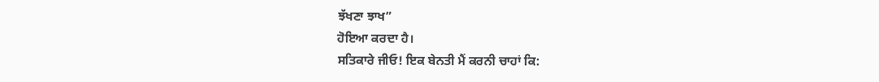ਝੱਖਣਾ ਝਾਖ”
ਹੋਇਆ ਕਰਦਾ ਹੈ।
ਸਤਿਕਾਰੇ ਜੀਓ! ਇਕ ਬੇਨਤੀ ਮੈਂ ਕਰਨੀ ਚਾਹਾਂ ਕਿ: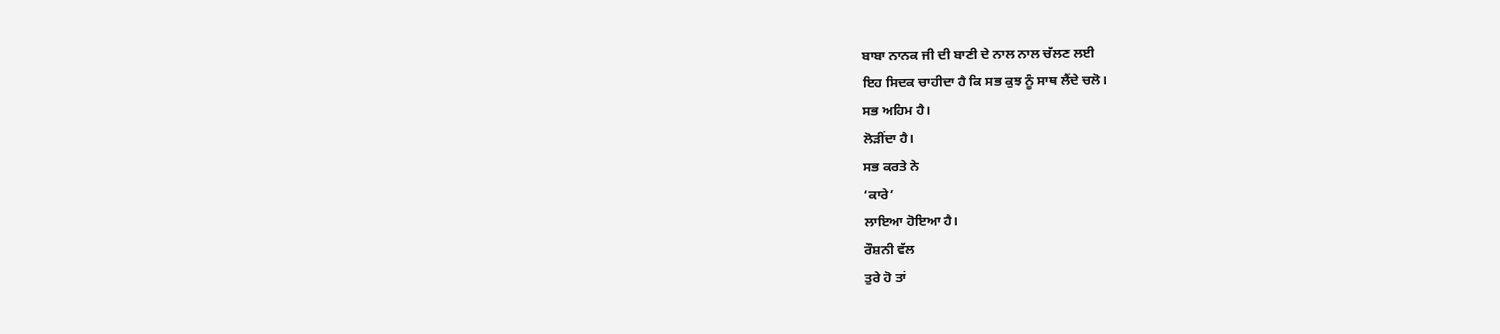ਬਾਬਾ ਨਾਨਕ ਜੀ ਦੀ ਬਾਣੀ ਦੇ ਨਾਲ ਨਾਲ ਚੱਲਣ ਲਈ
ਇਹ ਸਿਦਕ ਚਾਹੀਦਾ ਹੈ ਕਿ ਸਭ ਕੁਝ ਨੂੰ ਸਾਥ ਲੈਂਦੇ ਚਲੋ।
ਸਭ ਅਹਿਮ ਹੈ।
ਲੋੜੀਂਦਾ ਹੈ।
ਸਭ ਕਰਤੇ ਨੇ
‘ਕਾਰੇ’
ਲਾਇਆ ਹੋਇਆ ਹੈ।
ਰੌਸ਼ਨੀ ਵੱਲ
ਤੁਰੇ ਹੋ ਤਾਂ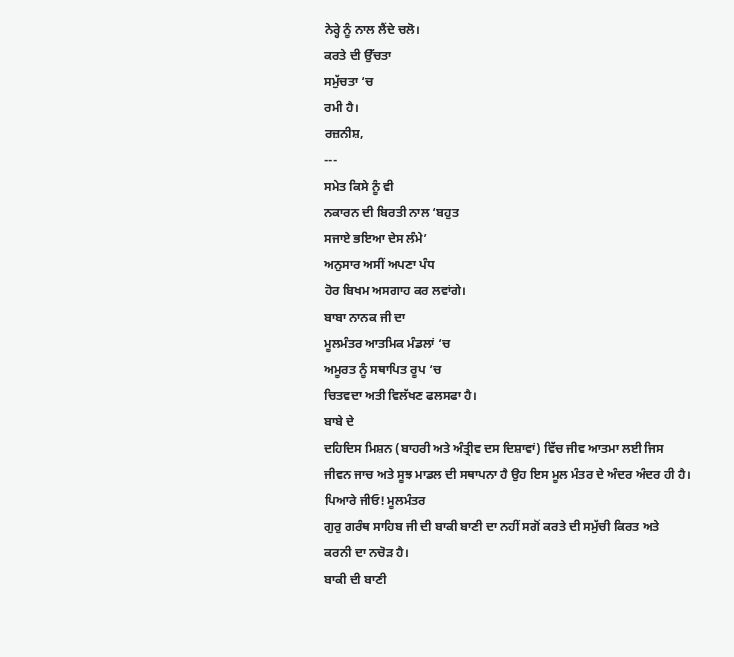ਨੇਰ੍ਹੇ ਨੂੰ ਨਾਲ ਲੈਂਦੇ ਚਲੋ।
ਕਰਤੇ ਦੀ ਉੱਚਤਾ
ਸਮੁੱਚਤਾ ‘ਚ
ਰਮੀ ਹੈ।
ਰਜ਼ਨੀਸ਼,
---
ਸਮੇਤ ਕਿਸੇ ਨੂੰ ਵੀ
ਨਕਾਰਨ ਦੀ ਬਿਰਤੀ ਨਾਲ ‘ਬਹੁਤ
ਸਜਾਏ ਭਇਆ ਦੇਸ ਲੰਮੇ’
ਅਨੁਸਾਰ ਅਸੀਂ ਅਪਣਾ ਪੰਧ
ਹੋਰ ਬਿਖਮ ਅਸਗਾਹ ਕਰ ਲਵਾਂਗੇ।
ਬਾਬਾ ਨਾਨਕ ਜੀ ਦਾ
ਮੂਲਮੰਤਰ ਆਤਮਿਕ ਮੰਡਲਾਂ ‘ਚ
ਅਮੂਰਤ ਨੂੰ ਸਥਾਪਿਤ ਰੂਪ ‘ਚ
ਚਿਤਵਦਾ ਅਤੀ ਵਿਲੱਖਣ ਫਲਸਫਾ ਹੈ।
ਬਾਬੇ ਦੇ
ਦਹਿਦਿਸ ਮਿਸ਼ਨ (ਬਾਹਰੀ ਅਤੇ ਅੰਤ੍ਰੀਵ ਦਸ ਦਿਸ਼ਾਵਾਂ) ਵਿੱਚ ਜੀਵ ਆਤਮਾ ਲਈ ਜਿਸ
ਜੀਵਨ ਜਾਚ ਅਤੇ ਸੂਝ ਮਾਡਲ ਦੀ ਸਥਾਪਨਾ ਹੈ ਉਹ ਇਸ ਮੂਲ ਮੰਤਰ ਦੇ ਅੰਦਰ ਅੰਦਰ ਹੀ ਹੈ।
ਪਿਆਰੇ ਜੀਓ! ਮੂਲਮੰਤਰ
ਗੁਰੁ ਗਰੰਥ ਸਾਹਿਬ ਜੀ ਦੀ ਬਾਕੀ ਬਾਣੀ ਦਾ ਨਹੀਂ ਸਗੋਂ ਕਰਤੇ ਦੀ ਸਮੁੱਚੀ ਕਿਰਤ ਅਤੇ
ਕਰਨੀ ਦਾ ਨਚੋੜ ਹੈ।
ਬਾਕੀ ਦੀ ਬਾਣੀ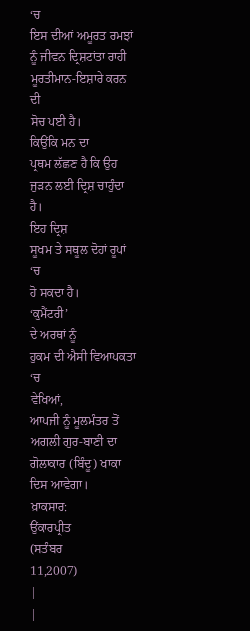‘ਚ
ਇਸ ਦੀਆਂ ਅਮੂਰਤ ਰਮਝਾਂ ਨੂੰ ਜੀਵਨ ਦ੍ਰਿਸ਼ਟਾਂਤਾ ਰਾਹੀ ਮੂਰਤੀਮਾਨ-ਇਸ਼ਾਰੇ ਕਰਨ ਦੀ
ਸੋਚ ਪਈ ਹੈ।
ਕਿਉਂਕਿ ਮਨ ਦਾ
ਪ੍ਰਥਮ ਲੱਛਣ ਹੈ ਕਿ ਉਹ ਜੁੜਨ ਲਈ ਦ੍ਰਿਸ਼ ਚਾਹੁੰਦਾ ਹੈ।
ਇਹ ਦ੍ਰਿਸ਼
ਸੂਖਮ ਤੇ ਸਥੂਲ ਦੋਹਾਂ ਰੂਪਾਂ ‘ਚ
ਹੋ ਸਕਦਾ ਹੈ।
‘ਕੁਮੈਂਟਰੀ’
ਦੇ ਅਰਥਾਂ ਨੂੰ
ਹੁਕਮ ਦੀ ਐਸੀ ਵਿਆਪਕਤਾ ‘ਚ
ਵੇਖਿਆਂ,
ਆਪਜੀ ਨੂੰ ਮੂਲਮੰਤਰ ਤੋਂ
ਅਗਲੀ ਗੁਰ-ਬਾਣੀ ਦਾ ਗੋਲਾਕਾਰ (ਬਿੰਦੂ) ਖਾਕਾ ਦਿਸ ਆਵੇਗਾ।
ਖ਼ਾਕਸਾਰ:
ਉਂਕਾਰਪ੍ਰੀਤ
(ਸਤੰਬਰ
11,2007)
|
|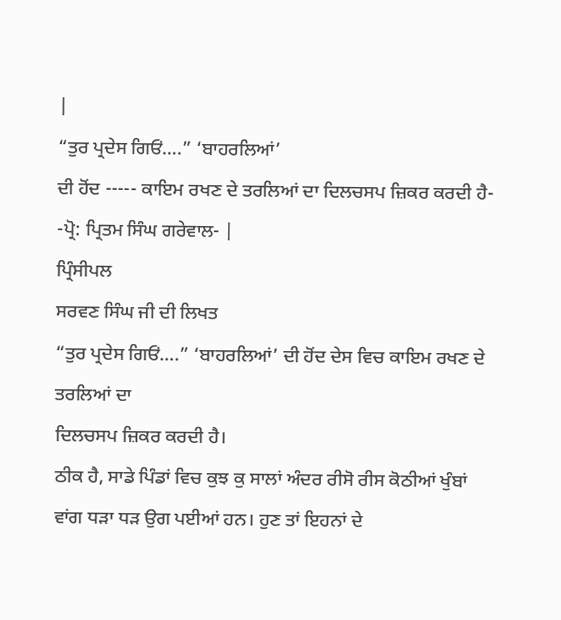|
“ਤੁਰ ਪ੍ਰਦੇਸ ਗਿਓਂ….” ‘ਬਾਹਰਲਿਆਂ’
ਦੀ ਹੋਂਦ ----- ਕਾਇਮ ਰਖਣ ਦੇ ਤਰਲਿਆਂ ਦਾ ਦਿਲਚਸਪ ਜ਼ਿਕਰ ਕਰਦੀ ਹੈ-
-ਪ੍ਰੋ: ਪ੍ਰਿਤਮ ਸਿੰਘ ਗਰੇਵਾਲ- |
ਪ੍ਰਿੰਸੀਪਲ
ਸਰਵਣ ਸਿੰਘ ਜੀ ਦੀ ਲਿਖਤ
“ਤੁਰ ਪ੍ਰਦੇਸ ਗਿਓਂ….” ‘ਬਾਹਰਲਿਆਂ’ ਦੀ ਹੋਂਦ ਦੇਸ ਵਿਚ ਕਾਇਮ ਰਖਣ ਦੇ ਤਰਲਿਆਂ ਦਾ
ਦਿਲਚਸਪ ਜ਼ਿਕਰ ਕਰਦੀ ਹੈ।
ਠੀਕ ਹੈ, ਸਾਡੇ ਪਿੰਡਾਂ ਵਿਚ ਕੁਝ ਕੁ ਸਾਲਾਂ ਅੰਦਰ ਰੀਸੋ ਰੀਸ ਕੋਠੀਆਂ ਖੁੰਬਾਂ
ਵਾਂਗ ਧੜਾ ਧੜ ਉਗ ਪਈਆਂ ਹਨ। ਹੁਣ ਤਾਂ ਇਹਨਾਂ ਦੇ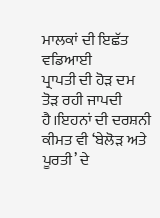ਮਾਲਕਾਂ ਦੀ ਇਛੱਤ ਵਡਿਆਈ
ਪ੍ਰਾਪਤੀ ਦੀ ਹੋੜ ਦਮ ਤੋੜ ਰਹੀ ਜਾਪਦੀ ਹੈ।ਇਹਨਾਂ ਦੀ ਦਰਸ਼ਨੀ ਕੀਮਤ ਵੀ ‘ਬੇਲੋੜ ਅਤੇ
ਪੂਰਤੀ’ ਦੇ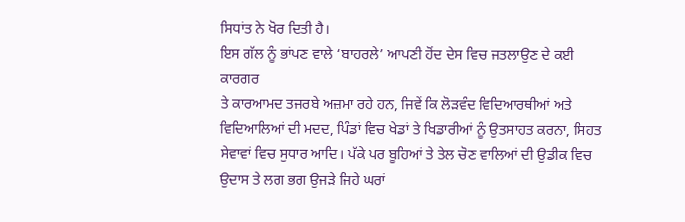ਸਿਧਾਂਤ ਨੇ ਖੋਰ ਦਿਤੀ ਹੈ।
ਇਸ ਗੱਲ ਨੂੰ ਭਾਂਪਣ ਵਾਲੇ ‘ਬਾਹਰਲੇ’ ਆਪਣੀ ਹੋਂਦ ਦੇਸ ਵਿਚ ਜਤਲਾਉਣ ਦੇ ਕਈ ਕਾਰਗਰ
ਤੇ ਕਾਰਆਮਦ ਤਜਰਬੇ ਅਜ਼ਮਾ ਰਹੇ ਹਨ, ਜਿਵੇਂ ਕਿ ਲੋੜਵੰਦ ਵਿਦਿਆਰਥੀਆਂ ਅਤੇ
ਵਿਦਿਆਲਿਆਂ ਦੀ ਮਦਦ, ਪਿੰਡਾਂ ਵਿਚ ਖੇਡਾਂ ਤੇ ਖਿਡਾਰੀਆਂ ਨੂੰ ਉਤਸਾਹਤ ਕਰਨਾ, ਸਿਹਤ
ਸੇਵਾਵਾਂ ਵਿਚ ਸੁਧਾਰ ਆਦਿ। ਪੱਕੇ ਪਰ ਬੂਹਿਆਂ ਤੇ ਤੇਲ ਚੋਣ ਵਾਲਿਆਂ ਦੀ ਉਡੀਕ ਵਿਚ
ਉਦਾਸ ਤੇ ਲਗ ਭਗ ਉਜੜੇ ਜਿਹੇ ਘਰਾਂ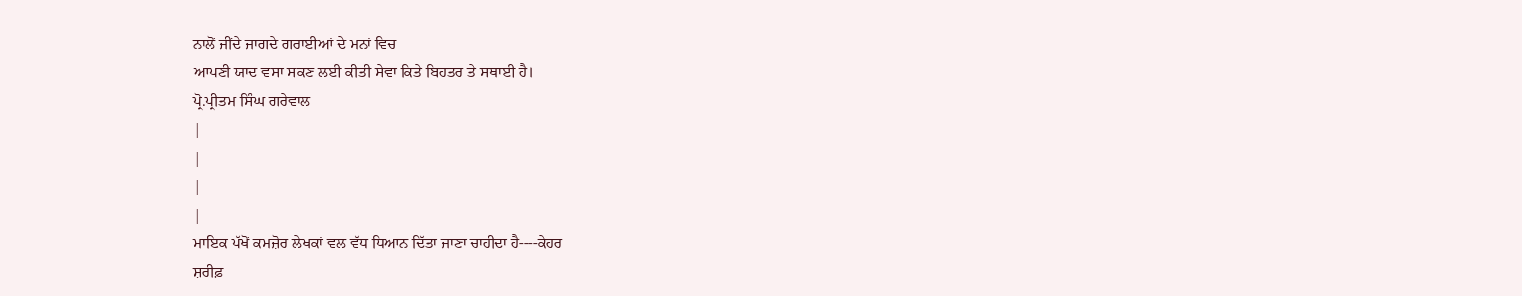ਨਾਲੋਂ ਜੀਂਦੇ ਜਾਗਦੇ ਗਰਾਈਆਂ ਦੇ ਮਨਾਂ ਵਿਚ
ਆਪਣੀ ਯਾਦ ਵਸਾ ਸਕਣ ਲਈ ਕੀਤੀ ਸੇਵਾ ਕਿਤੇ ਬਿਹਤਰ ਤੇ ਸਥਾਈ ਹੈ।
ਪ੍ਰੋ.ਪ੍ਰੀਤਮ ਸਿੰਘ ਗਰੇਵਾਲ
|
|
|
|
ਮਾਇਕ ਪੱਖੋਂ ਕਮਜ਼ੋਰ ਲੇਖਕਾਂ ਵਲ ਵੱਧ ਧਿਆਨ ਦਿੱਤਾ ਜਾਣਾ ਚਾਹੀਦਾ ਹੈ----ਕੇਹਰ
ਸ਼ਰੀਫ਼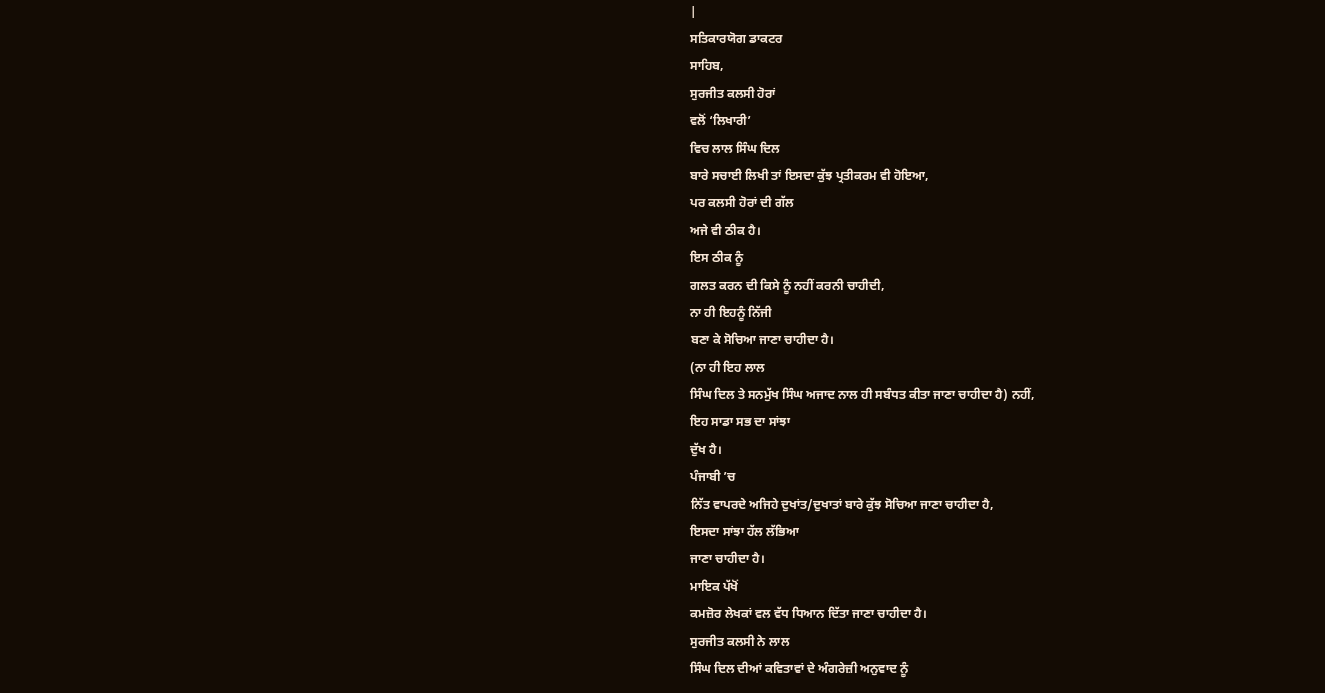|
ਸਤਿਕਾਰਯੋਗ ਡਾਕਟਰ
ਸਾਹਿਬ,
ਸੁਰਜੀਤ ਕਲਸੀ ਹੋਰਾਂ
ਵਲੋਂ ‘ਲਿਖਾਰੀ’
ਵਿਚ ਲਾਲ ਸਿੰਘ ਦਿਲ
ਬਾਰੇ ਸਚਾਈ ਲਿਖੀ ਤਾਂ ਇਸਦਾ ਕੁੱਝ ਪ੍ਰਤੀਕਰਮ ਵੀ ਹੋਇਆ,
ਪਰ ਕਲਸੀ ਹੋਰਾਂ ਦੀ ਗੱਲ
ਅਜੇ ਵੀ ਠੀਕ ਹੈ।
ਇਸ ਠੀਕ ਨੂੰ
ਗਲਤ ਕਰਨ ਦੀ ਕਿਸੇ ਨੂੰ ਨਹੀਂ ਕਰਨੀ ਚਾਹੀਦੀ,
ਨਾ ਹੀ ਇਹਨੂੰ ਨਿੱਜੀ
ਬਣਾ ਕੇ ਸੋਚਿਆ ਜਾਣਾ ਚਾਹੀਦਾ ਹੈ।
(ਨਾ ਹੀ ਇਹ ਲਾਲ
ਸਿੰਘ ਦਿਲ ਤੇ ਸਨਮੁੱਖ ਸਿੰਘ ਅਜਾਦ ਨਾਲ ਹੀ ਸਬੰਧਤ ਕੀਤਾ ਜਾਣਾ ਚਾਹੀਦਾ ਹੈ) ਨਹੀਂ,
ਇਹ ਸਾਡਾ ਸਭ ਦਾ ਸਾਂਝਾ
ਦੁੱਖ ਹੈ।
ਪੰਜਾਬੀ ’ਚ
ਨਿੱਤ ਵਾਪਰਦੇ ਅਜਿਹੇ ਦੁਖਾਂਤ/ਦੁਖਾਤਾਂ ਬਾਰੇ ਕੁੱਝ ਸੋਚਿਆ ਜਾਣਾ ਚਾਹੀਦਾ ਹੈ,
ਇਸਦਾ ਸਾਂਝਾ ਹੱਲ ਲੱਭਿਆ
ਜਾਣਾ ਚਾਹੀਦਾ ਹੈ।
ਮਾਇਕ ਪੱਖੋਂ
ਕਮਜ਼ੋਰ ਲੇਖਕਾਂ ਵਲ ਵੱਧ ਧਿਆਨ ਦਿੱਤਾ ਜਾਣਾ ਚਾਹੀਦਾ ਹੈ।
ਸੁਰਜੀਤ ਕਲਸੀ ਨੇ ਲਾਲ
ਸਿੰਘ ਦਿਲ ਦੀਆਂ ਕਵਿਤਾਵਾਂ ਦੇ ਅੰਗਰੇਜ਼ੀ ਅਨੁਵਾਦ ਨੂੰ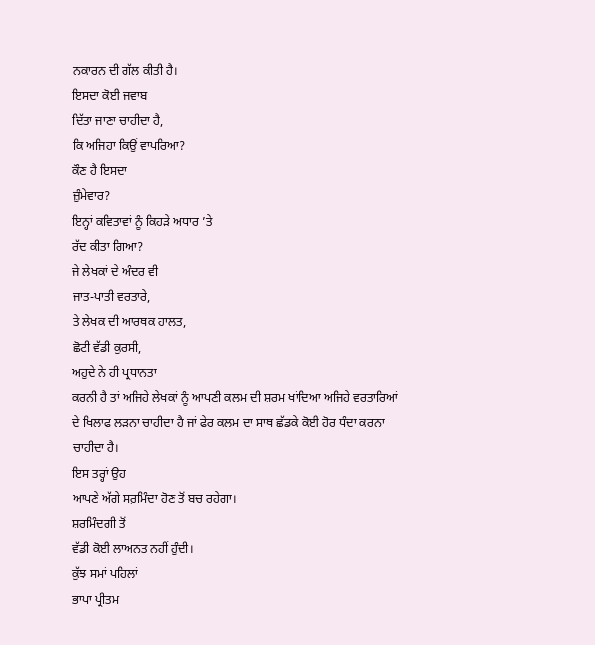ਨਕਾਰਨ ਦੀ ਗੱਲ ਕੀਤੀ ਹੈ।
ਇਸਦਾ ਕੋਈ ਜਵਾਬ
ਦਿੱਤਾ ਜਾਣਾ ਚਾਹੀਦਾ ਹੈ,
ਕਿ ਅਜਿਹਾ ਕਿਉਂ ਵਾਪਰਿਆ?
ਕੌਣ ਹੈ ਇਸਦਾ
ਜ਼ੁੰਮੇਵਾਰ?
ਇਨ੍ਹਾਂ ਕਵਿਤਾਵਾਂ ਨੂੰ ਕਿਹੜੇ ਅਧਾਰ ’ਤੇ
ਰੱਦ ਕੀਤਾ ਗਿਆ?
ਜੇ ਲੇਖਕਾਂ ਦੇ ਅੰਦਰ ਵੀ
ਜਾਤ-ਪਾਤੀ ਵਰਤਾਰੇ,
ਤੇ ਲੇਖਕ ਦੀ ਆਰਥਕ ਹਾਲਤ,
ਛੋਟੀ ਵੱਡੀ ਕੁਰਸੀ,
ਅਹੁਦੇ ਨੇ ਹੀ ਪ੍ਰਧਾਨਤਾ
ਕਰਨੀ ਹੈ ਤਾਂ ਅਜਿਹੇ ਲੇਖਕਾਂ ਨੂੰ ਆਪਣੀ ਕਲਮ ਦੀ ਸ਼ਰਮ ਖਾਂਦਿਆ ਅਜਿਹੇ ਵਰਤਾਰਿਆਂ
ਦੇ ਖਿਲਾਫ ਲੜਨਾ ਚਾਹੀਦਾ ਹੈ ਜਾਂ ਫੇਰ ਕਲਮ ਦਾ ਸਾਥ ਛੱਡਕੇ ਕੋਈ ਹੋਰ ਧੰਦਾ ਕਰਨਾ
ਚਾਹੀਦਾ ਹੈ।
ਇਸ ਤਰ੍ਹਾਂ ਉਹ
ਆਪਣੇ ਅੱਗੇ ਸਰ਼ਮਿੰਦਾ ਹੋਣ ਤੋਂ ਬਚ ਰਹੇਗਾ।
ਸ਼ਰਮਿੰਦਗੀ ਤੋਂ
ਵੱਡੀ ਕੋਈ ਲਾਅਨਤ ਨਹੀਂ ਹੁੰਦੀ।
ਕੁੱਝ ਸਮਾਂ ਪਹਿਲਾਂ
ਭਾਪਾ ਪ੍ਰੀਤਮ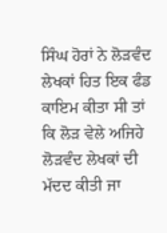ਸਿੰਘ ਹੋਰਾਂ ਨੇ ਲੋੜਵੰਦ ਲੇਖਕਾਂ ਹਿਤ ਇਕ ਫੰਡ ਕਾਇਮ ਕੀਤਾ ਸੀ ਤਾਂ
ਕਿ ਲੋੜ ਵੇਲੇ ਅਜਿਹੇ ਲੋੜਵੰਦ ਲੇਖਕਾਂ ਦੀ ਮੱਦਦ ਕੀਤੀ ਜਾ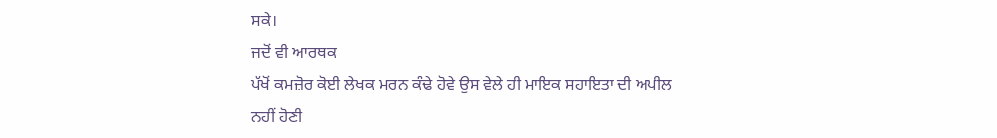ਸਕੇ।
ਜਦੋਂ ਵੀ ਆਰਥਕ
ਪੱਖੋਂ ਕਮਜ਼ੋਰ ਕੋਈ ਲੇਖਕ ਮਰਨ ਕੰਢੇ ਹੋਵੇ ਉਸ ਵੇਲੇ ਹੀ ਮਾਇਕ ਸਹਾਇਤਾ ਦੀ ਅਪੀਲ
ਨਹੀਂ ਹੋਣੀ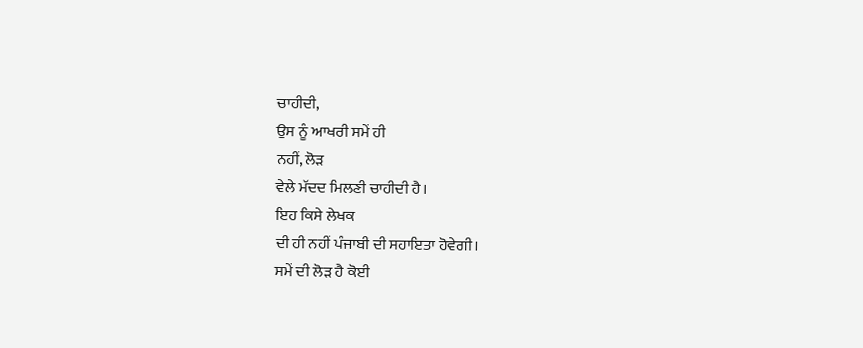ਚਾਹੀਦੀ,
ਉਸ ਨੂੰ ਆਖਰੀ ਸਮੇਂ ਹੀ
ਨਹੀਂ, ਲੋੜ
ਵੇਲੇ ਮੱਦਦ ਮਿਲਣੀ ਚਾਹੀਦੀ ਹੈ।
ਇਹ ਕਿਸੇ ਲੇਖਕ
ਦੀ ਹੀ ਨਹੀਂ ਪੰਜਾਬੀ ਦੀ ਸਹਾਇਤਾ ਹੋਵੇਗੀ।
ਸਮੇਂ ਦੀ ਲੋੜ ਹੈ ਕੋਈ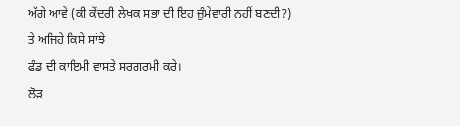ਅੱਗੇ ਆਵੇ (ਕੀ ਕੇਂਦਰੀ ਲੇਖਕ ਸਭਾ ਦੀ ਇਹ ਜ਼ੁੰਮੇਵਾਰੀ ਨਹੀਂ ਬਣਦੀ?)
ਤੇ ਅਜਿਹੇ ਕਿਸੇ ਸਾਂਝੇ
ਫੰਡ ਦੀ ਕਾਇਮੀ ਵਾਸਤੇ ਸਰਗਰਮੀ ਕਰੇ।
ਲੋੜ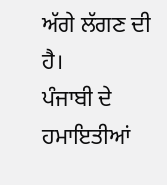ਅੱਗੇ ਲੱਗਣ ਦੀ ਹੈ।
ਪੰਜਾਬੀ ਦੇ
ਹਮਾਇਤੀਆਂ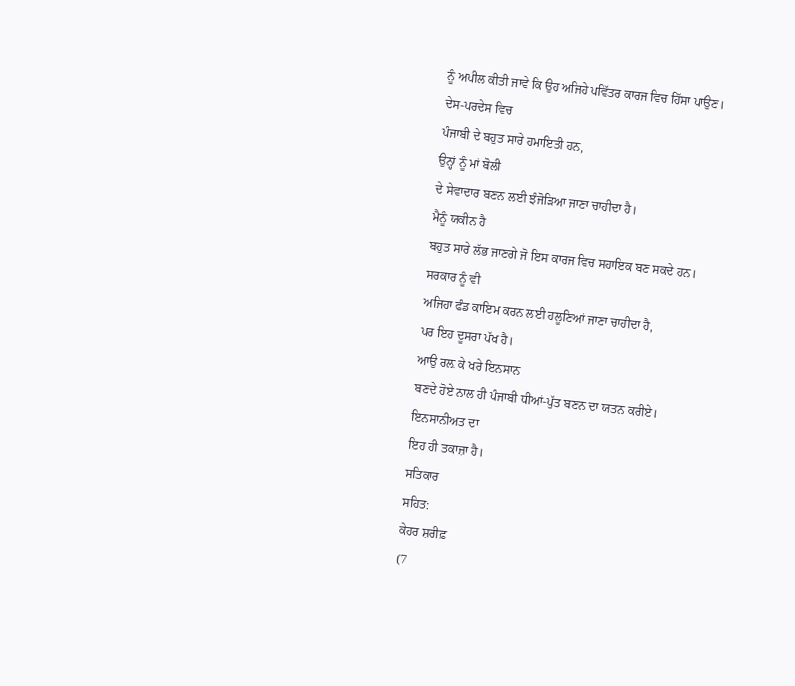ਨੂੰ ਅਪੀਲ ਕੀਤੀ ਜਾਵੇ ਕਿ ਉਹ ਅਜਿਹੇ ਪਵਿੱਤਰ ਕਾਰਜ ਵਿਚ ਹਿੱਸਾ ਪਾਉਣ।
ਦੇਸ-ਪਰਦੇਸ ਵਿਚ
ਪੰਜਾਬੀ ਦੇ ਬਹੁਤ ਸਾਰੇ ਹਮਾਇਤੀ ਹਨ,
ਉਨ੍ਹਾਂ ਨੂੰ ਮਾਂ ਬੋਲੀ
ਦੇ ਸੇਵਾਦਾਰ ਬਣਨ ਲਈ ਝੰਜੋੜਿਆ ਜਾਣਾ ਚਾਹੀਦਾ ਹੈ।
ਮੈਨੂੰ ਯਕੀਨ ਹੈ
ਬਹੁਤ ਸਾਰੇ ਲੱਭ ਜਾਣਗੇ ਜੋ ਇਸ ਕਾਰਜ ਵਿਚ ਸਹਾਇਕ ਬਣ ਸਕਦੇ ਹਨ।
ਸਰਕਾਰ ਨੂੰ ਵੀ
ਅਜਿਹਾ ਫੰਡ ਕਾਇਮ ਕਰਨ ਲਈ ਹਲੂਣਿਆਂ ਜਾਣਾ ਚਾਹੀਦਾ ਹੈ,
ਪਰ ਇਹ ਦੂਸਰਾ ਪੱਖ ਹੈ।
ਆਉ ਰਲ਼ ਕੇ ਖਰੇ ਇਨਸਾਨ
ਬਣਦੇ ਹੋਏ ਨਾਲ ਹੀ ਪੰਜਾਬੀ ਧੀਆਂ-ਪੁੱਤ ਬਣਨ ਦਾ ਯਤਨ ਕਰੀਏ।
ਇਨਸਾਨੀਅਤ ਦਾ
ਇਹ ਹੀ ਤਕਾਜ਼ਾ ਹੈ।
ਸਤਿਕਾਰ
ਸਹਿਤ:
ਕੇਹਰ ਸ਼ਰੀਫ਼
(7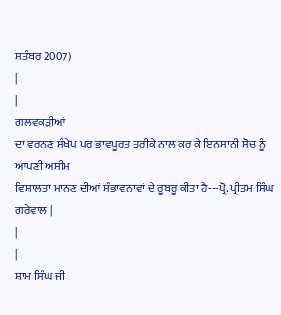ਸਤੰਬਰ 2007)
|
|
ਗਲਵਕੜੀਆਂ
ਦਾ ਵਰਨਣ ਸੰਖੇਪ ਪਰ ਭਾਵਪੂਰਤ ਤਰੀਕੇ ਨਾਲ ਕਰ ਕੇ ਇਨਸਾਨੀ ਸੋਚ ਨੂੰ ਆਪਣੀ ਅਸੀਮ
ਵਿਸ਼ਾਲਤਾ ਮਾਨਣ ਦੀਆਂ ਸੰਭਾਵਨਾਵਾਂ ਦੇ ਰੂਬਰੂ ਕੀਤਾ ਹੈ---ਪ੍ਰੋ. ਪ੍ਰੀਤਮ ਸਿੰਘ ਗਰੇਵਾਲ |
|
|
ਸ਼ਾਮ ਸਿੰਘ ਜੀ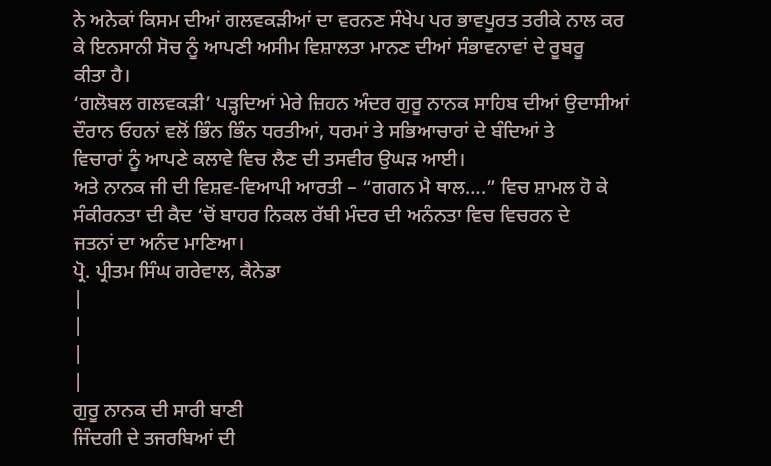ਨੇ ਅਨੇਕਾਂ ਕਿਸਮ ਦੀਆਂ ਗਲਵਕੜੀਆਂ ਦਾ ਵਰਨਣ ਸੰਖੇਪ ਪਰ ਭਾਵਪੂਰਤ ਤਰੀਕੇ ਨਾਲ ਕਰ
ਕੇ ਇਨਸਾਨੀ ਸੋਚ ਨੂੰ ਆਪਣੀ ਅਸੀਮ ਵਿਸ਼ਾਲਤਾ ਮਾਨਣ ਦੀਆਂ ਸੰਭਾਵਨਾਵਾਂ ਦੇ ਰੂਬਰੂ
ਕੀਤਾ ਹੈ।
‘ਗਲੋਬਲ ਗਲਵਕੜੀ’ ਪੜ੍ਹਦਿਆਂ ਮੇਰੇ ਜ਼ਿਹਨ ਅੰਦਰ ਗੁਰੂ ਨਾਨਕ ਸਾਹਿਬ ਦੀਆਂ ਉਦਾਸੀਆਂ
ਦੌਰਾਨ ਓਹਨਾਂ ਵਲੋਂ ਭਿੰਨ ਭਿੰਨ ਧਰਤੀਆਂ, ਧਰਮਾਂ ਤੇ ਸਭਿਆਚਾਰਾਂ ਦੇ ਬੰਦਿਆਂ ਤੇ
ਵਿਚਾਰਾਂ ਨੂੰ ਆਪਣੇ ਕਲਾਵੇ ਵਿਚ ਲੈਣ ਦੀ ਤਸਵੀਰ ਉਘੜ ਆਈ।
ਅਤੇ ਨਾਨਕ ਜੀ ਦੀ ਵਿਸ਼ਵ-ਵਿਆਪੀ ਆਰਤੀ – “ਗਗਨ ਮੈ ਥਾਲ….” ਵਿਚ ਸ਼ਾਮਲ ਹੋ ਕੇ
ਸੰਕੀਰਨਤਾ ਦੀ ਕੈਦ ‘ਚੋਂ ਬਾਹਰ ਨਿਕਲ ਰੱਬੀ ਮੰਦਰ ਦੀ ਅਨੰਨਤਾ ਵਿਚ ਵਿਚਰਨ ਦੇ
ਜਤਨਾਂ ਦਾ ਅਨੰਦ ਮਾਣਿਆ।
ਪ੍ਰੋ. ਪ੍ਰੀਤਮ ਸਿੰਘ ਗਰੇਵਾਲ, ਕੈਨੇਡਾ
|
|
|
|
ਗੁਰੂ ਨਾਨਕ ਦੀ ਸਾਰੀ ਬਾਣੀ
ਜਿੰਦਗੀ ਦੇ ਤਜਰਬਿਆਂ ਦੀ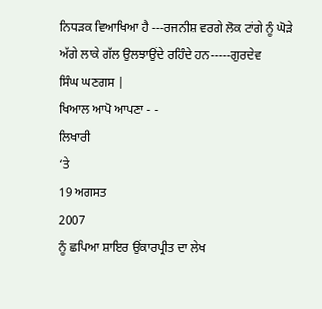ਨਿਧੜਕ ਵਿਆਖਿਆ ਹੈ ---ਰਜਨੀਸ਼ ਵਰਗੇ ਲੋਕ ਟਾਂਗੇ ਨੂੰ ਘੋੜੇ
ਅੱਗੇ ਲਾਕੇ ਗੱਲ ਉਲਝਾਉਂਦੇ ਰਹਿੰਦੇ ਹਨ-----ਗੁਰਦੇਵ
ਸਿੰਘ ਘਣਗਸ |
ਖਿਆਲ ਆਪੋ ਆਪਣਾ - -
ਲਿਖਾਰੀ
‘ਤੇ
19 ਅਗਸਤ
2007
ਨੂੰ ਛਪਿਆ ਸ਼ਾਇਰ ਉਂਕਾਰਪ੍ਰੀਤ ਦਾ ਲੇਖ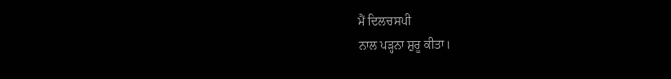ਮੈਂ ਦਿਲਚਸਪੀ
ਨਾਲ ਪੜ੍ਹਨਾ ਸ਼ੁਰੂ ਕੀਤਾ।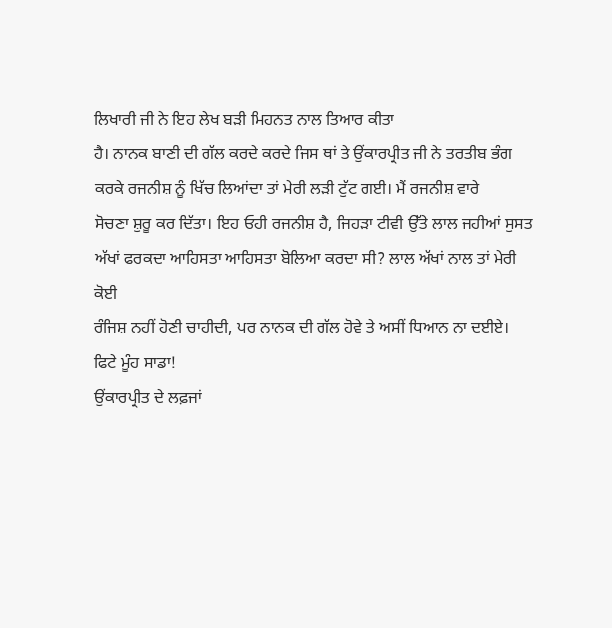ਲਿਖਾਰੀ ਜੀ ਨੇ ਇਹ ਲੇਖ ਬੜੀ ਮਿਹਨਤ ਨਾਲ ਤਿਆਰ ਕੀਤਾ
ਹੈ। ਨਾਨਕ ਬਾਣੀ ਦੀ ਗੱਲ ਕਰਦੇ ਕਰਦੇ ਜਿਸ ਥਾਂ ਤੇ ਉਂਕਾਰਪ੍ਰੀਤ ਜੀ ਨੇ ਤਰਤੀਬ ਭੰਗ
ਕਰਕੇ ਰਜਨੀਸ਼ ਨੂੰ ਖਿੱਚ ਲਿਆਂਦਾ ਤਾਂ ਮੇਰੀ ਲੜੀ ਟੁੱਟ ਗਈ। ਮੈਂ ਰਜਨੀਸ਼ ਵਾਰੇ
ਸੋਚਣਾ ਸ਼ੁਰੂ ਕਰ ਦਿੱਤਾ। ਇਹ ਓਹੀ ਰਜਨੀਸ਼ ਹੈ, ਜਿਹੜਾ ਟੀਵੀ ਉੱਤੇ ਲਾਲ ਜਹੀਆਂ ਸੁਸਤ
ਅੱਖਾਂ ਫਰਕਦਾ ਆਹਿਸਤਾ ਆਹਿਸਤਾ ਬੋਲਿਆ ਕਰਦਾ ਸੀ? ਲਾਲ ਅੱਖਾਂ ਨਾਲ ਤਾਂ ਮੇਰੀ ਕੋਈ
ਰੰਜਿਸ਼ ਨਹੀਂ ਹੋਣੀ ਚਾਹੀਦੀ, ਪਰ ਨਾਨਕ ਦੀ ਗੱਲ ਹੋਵੇ ਤੇ ਅਸੀਂ ਧਿਆਨ ਨਾ ਦਈਏ।
ਫਿਟੇ ਮੂੰਹ ਸਾਡਾ!
ਉਂਕਾਰਪ੍ਰੀਤ ਦੇ ਲਫ਼ਜਾਂ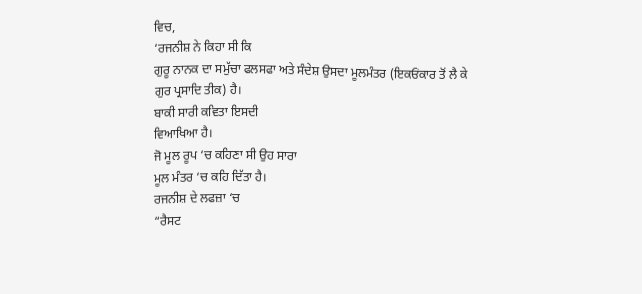ਵਿਚ,
‘ਰਜਨੀਸ਼ ਨੇ ਕਿਹਾ ਸੀ ਕਿ
ਗੁਰੂ ਨਾਨਕ ਦਾ ਸਮੁੱਚਾ ਫਲਸਫਾ ਅਤੇ ਸੰਦੇਸ਼ ਉਸਦਾ ਮੂਲਮੰਤਰ (ਇਕਓਂਕਾਰ ਤੋਂ ਲੈ ਕੇ
ਗੁਰ ਪ੍ਰਸਾਦਿ ਤੀਕ) ਹੈ।
ਬਾਕੀ ਸਾਰੀ ਕਵਿਤਾ ਇਸਦੀ
ਵਿਆਖਿਆ ਹੈ।
ਜੋ ਮੂਲ ਰੂਪ ‘ਚ ਕਹਿਣਾ ਸੀ ਉਹ ਸਾਰਾ
ਮੂਲ ਮੰਤਰ ‘ਚ ਕਹਿ ਦਿੱਤਾ ਹੈ।
ਰਜਨੀਸ਼ ਦੇ ਲਫਜ਼ਾ ‘ਚ
“ਰੈਸਟ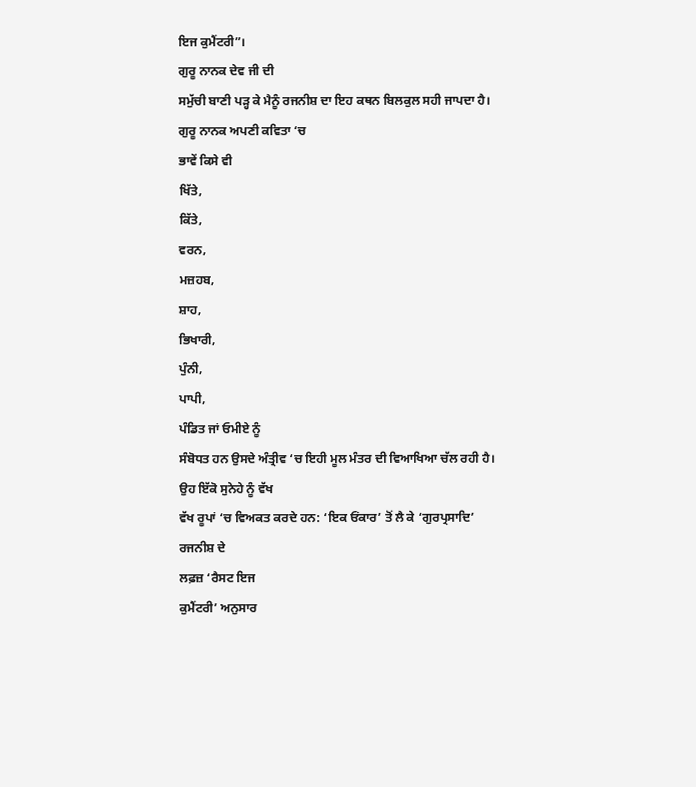ਇਜ ਕੁਮੈਂਟਰੀ”।
ਗੁਰੂ ਨਾਨਕ ਦੇਵ ਜੀ ਦੀ
ਸਮੁੱਚੀ ਬਾਣੀ ਪੜ੍ਹ ਕੇ ਮੈਨੂੰ ਰਜਨੀਸ਼ ਦਾ ਇਹ ਕਥਨ ਬਿਲਕੁਲ ਸਹੀ ਜਾਪਦਾ ਹੈ।
ਗੁਰੂ ਨਾਨਕ ਅਪਣੀ ਕਵਿਤਾ ‘ਚ
ਭਾਵੇਂ ਕਿਸੇ ਵੀ
ਖਿੱਤੇ,
ਕਿੱਤੇ,
ਵਰਨ,
ਮਜ਼ਹਬ,
ਸ਼ਾਹ,
ਭਿਖਾਰੀ,
ਪੁੰਨੀ,
ਪਾਪੀ,
ਪੰਡਿਤ ਜਾਂ ਓਮੀਏ ਨੂੰ
ਸੰਬੋਧਤ ਹਨ ਉਸਦੇ ਅੰਤ੍ਰੀਵ ‘ਚ ਇਹੀ ਮੂਲ ਮੰਤਰ ਦੀ ਵਿਆਖਿਆ ਚੱਲ ਰਹੀ ਹੈ।
ਉਹ ਇੱਕੋ ਸੁਨੇਹੇ ਨੂੰ ਵੱਖ
ਵੱਖ ਰੂਪਾਂ ‘ਚ ਵਿਅਕਤ ਕਰਦੇ ਹਨ: ‘ਇਕ ਓਂਕਾਰ’ ਤੋਂ ਲੈ ਕੇ ‘ਗੁਰਪ੍ਰਸਾਦਿ’
ਰਜਨੀਸ਼ ਦੇ
ਲਫ਼ਜ਼ ‘ਰੈਸਟ ਇਜ
ਕੁਮੈਂਟਰੀ’ ਅਨੁਸਾਰ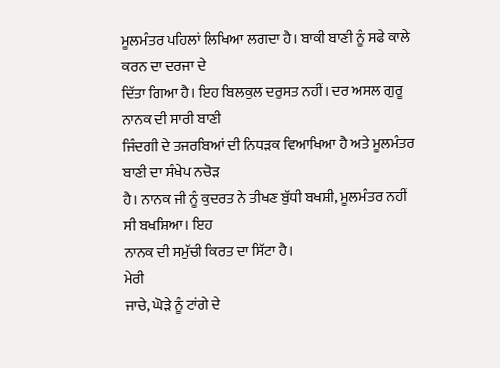ਮੂਲਮੰਤਰ ਪਹਿਲਾਂ ਲਿਖਿਆ ਲਗਦਾ ਹੈ। ਬਾਕੀ ਬਾਣੀ ਨੂੰ ਸਫੇ ਕਾਲੇ ਕਰਨ ਦਾ ਦਰਜਾ ਦੇ
ਦਿੱਤਾ ਗਿਆ ਹੈ। ਇਹ ਬਿਲਕੁਲ ਦਰੁਸਤ ਨਹੀਂ। ਦਰ ਅਸਲ ਗੁਰੂ ਨਾਨਕ ਦੀ ਸਾਰੀ ਬਾਣੀ
ਜਿੰਦਗੀ ਦੇ ਤਜਰਬਿਆਂ ਦੀ ਨਿਧੜਕ ਵਿਆਖਿਆ ਹੈ ਅਤੇ ਮੂਲਮੰਤਰ ਬਾਣੀ ਦਾ ਸੰਖੇਪ ਨਚੋੜ
ਹੈ। ਨਾਨਕ ਜੀ ਨੂੰ ਕੁਦਰਤ ਨੇ ਤੀਖਣ ਬੁੱਧੀ ਬਖਸ਼ੀ, ਮੂਲਮੰਤਰ ਨਹੀਂ ਸੀ ਬਖਸ਼ਿਆ। ਇਹ
ਨਾਨਕ ਦੀ ਸਮੁੱਚੀ ਕਿਰਤ ਦਾ ਸਿੱਟਾ ਹੈ।
ਮੇਰੀ
ਜਾਚੇ, ਘੋੜੇ ਨੂੰ ਟਾਂਗੇ ਦੇ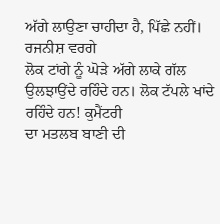ਅੱਗੇ ਲਾਉਣਾ ਚਾਹੀਦਾ ਹੈ, ਪਿੱਛੇ ਨਹੀਂ। ਰਜਨੀਸ਼ ਵਰਗੇ
ਲੋਕ ਟਾਂਗੇ ਨੂੰ ਘੋੜੇ ਅੱਗੇ ਲਾਕੇ ਗੱਲ ਉਲਝਾਉਂਦੇ ਰਹਿੰਦੇ ਹਨ। ਲੋਕ ਟੱਪਲੇ ਖਾਂਦੇ
ਰਹਿੰਦੇ ਹਨ! ਕੁਮੈਂਟਰੀ
ਦਾ ਮਤਲਬ ਬਾਣੀ ਦੀ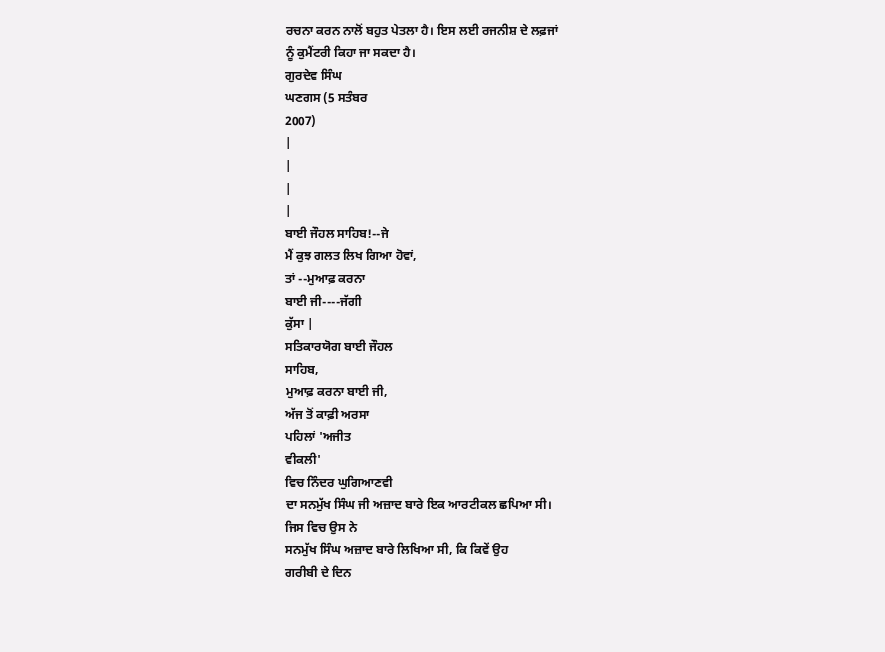ਰਚਨਾ ਕਰਨ ਨਾਲੋਂ ਬਹੁਤ ਪੇਤਲਾ ਹੈ। ਇਸ ਲਈ ਰਜਨੀਸ਼ ਦੇ ਲਫ਼ਜਾਂ
ਨੂੰ ਕੁਮੈਂਟਰੀ ਕਿਹਾ ਜਾ ਸਕਦਾ ਹੈ।
ਗੁਰਦੇਵ ਸਿੰਘ
ਘਣਗਸ (5 ਸਤੰਬਰ
2007)
|
|
|
|
ਬਾਈ ਜੌਹਲ ਸਾਹਿਬ!--ਜੇ
ਮੈਂ ਕੁਝ ਗਲਤ ਲਿਖ ਗਿਆ ਹੋਵਾਂ,
ਤਾਂ --ਮੁਆਫ਼ ਕਰਨਾ
ਬਾਈ ਜੀ----ਜੱਗੀ
ਕੁੱਸਾ |
ਸਤਿਕਾਰਯੋਗ ਬਾਈ ਜੌਹਲ
ਸਾਹਿਬ,
ਮੁਆਫ਼ ਕਰਨਾ ਬਾਈ ਜੀ,
ਅੱਜ ਤੋਂ ਕਾਫ਼ੀ ਅਰਸਾ
ਪਹਿਲਾਂ 'ਅਜੀਤ
ਵੀਕਲੀ'
ਵਿਚ ਨਿੰਦਰ ਘੁਗਿਆਣਵੀ
ਦਾ ਸਨਮੁੱਖ ਸਿੰਘ ਜੀ ਅਜ਼ਾਦ ਬਾਰੇ ਇਕ ਆਰਟੀਕਲ ਛਪਿਆ ਸੀ।
ਜਿਸ ਵਿਚ ਉਸ ਨੇ
ਸਨਮੁੱਖ ਸਿੰਘ ਅਜ਼ਾਦ ਬਾਰੇ ਲਿਖਿਆ ਸੀ, ਕਿ ਕਿਵੇਂ ਉਹ
ਗਰੀਬੀ ਦੇ ਦਿਨ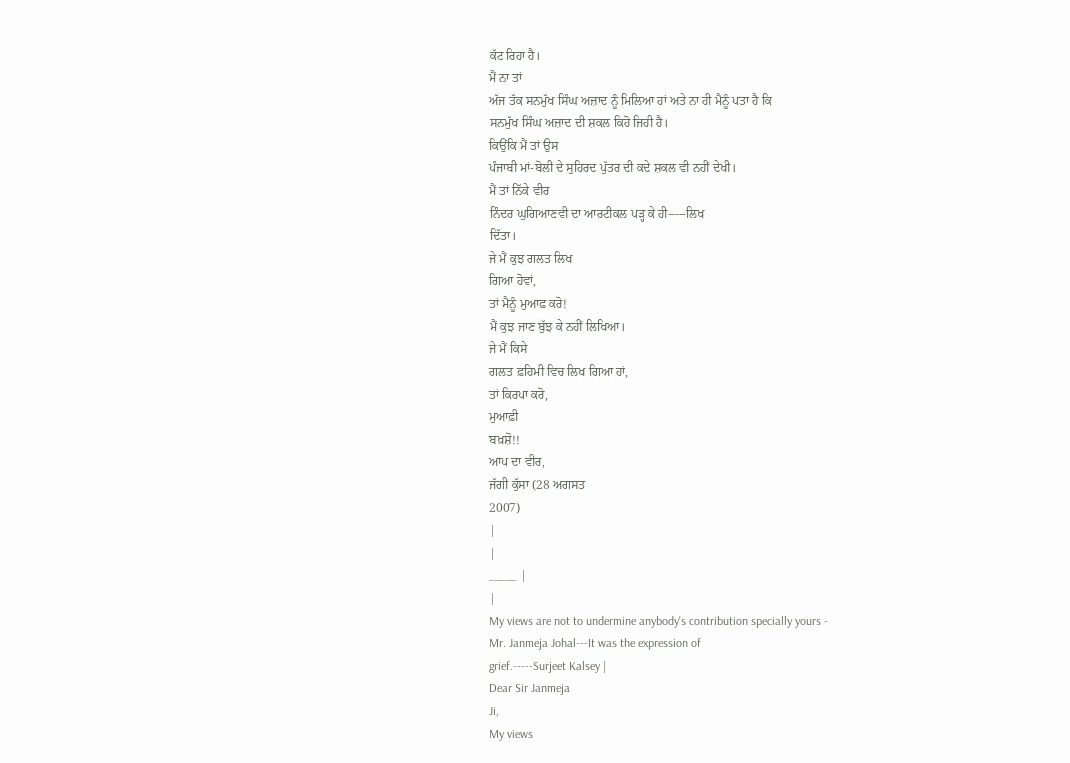ਕੱਟ ਰਿਹਾ ਹੈ।
ਮੈਂ ਨਾ ਤਾਂ
ਅੱਜ ਤੱਕ ਸਨਮੁੱਖ ਸਿੰਘ ਅਜ਼ਾਦ ਨੂੰ ਮਿਲਿਆ ਹਾਂ ਅਤੇ ਨਾ ਹੀ ਮੈਨੂੰ ਪਤਾ ਹੈ ਕਿ
ਸਨਮੁੱਖ ਸਿੰਘ ਅਜ਼ਾਦ ਦੀ ਸ਼ਕਲ ਕਿਹੋ ਜਿਹੀ ਹੈ।
ਕਿਉਂਕਿ ਮੈਂ ਤਾਂ ਉਸ
ਪੰਜਾਬੀ ਮਾਂ-ਬੋਲੀ ਦੇ ਸੁਹਿਰਦ ਪੁੱਤਰ ਦੀ ਕਦੇ ਸ਼ਕਲ ਵੀ ਨਹੀਂ ਦੇਖੀ।
ਮੈਂ ਤਾਂ ਨਿੱਕੇ ਵੀਰ
ਨਿੰਦਰ ਘੁਗਿਆਣਵੀ ਦਾ ਆਰਟੀਕਲ ਪੜ੍ਹ ਕੇ ਹੀ-----ਲਿਖ
ਦਿੱਤਾ।
ਜੇ ਮੈਂ ਕੁਝ ਗਲਤ ਲਿਖ
ਗਿਆ ਹੋਵਾਂ,
ਤਾਂ ਮੈਨੂੰ ਮੁਆਫ਼ ਕਰੋ!
ਮੈਂ ਕੁਝ ਜਾਣ ਬੁੱਝ ਕੇ ਨਹੀਂ ਲਿਖਿਆ।
ਜੇ ਮੈਂ ਕਿਸੇ
ਗਲਤ ਫ਼ਹਿਮੀ ਵਿਚ ਲਿਖ ਗਿਆ ਹਾਂ,
ਤਾਂ ਕਿਰਪਾ ਕਰੋ,
ਮੁਆਫ਼ੀ
ਬਖ਼ਸ਼ੋ!!
ਆਪ ਦਾ ਵੀਰ,
ਜੱਗੀ ਕੁੱਸਾ (28 ਅਗਸਤ
2007)
|
|
_____ |
|
My views are not to undermine anybody's contribution specially yours -
Mr. Janmeja Johal---It was the expression of
grief.-----Surjeet Kalsey |
Dear Sir Janmeja
Ji,
My views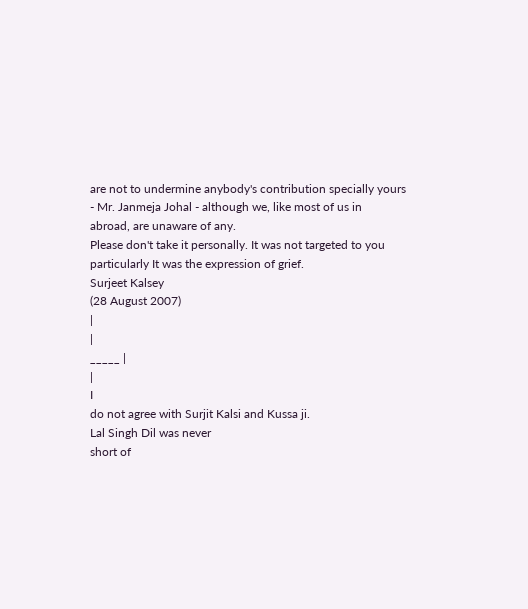are not to undermine anybody's contribution specially yours
- Mr. Janmeja Johal - although we, like most of us in
abroad, are unaware of any.
Please don't take it personally. It was not targeted to you
particularly It was the expression of grief.
Surjeet Kalsey
(28 August 2007)
|
|
_____ |
|
I
do not agree with Surjit Kalsi and Kussa ji.
Lal Singh Dil was never
short of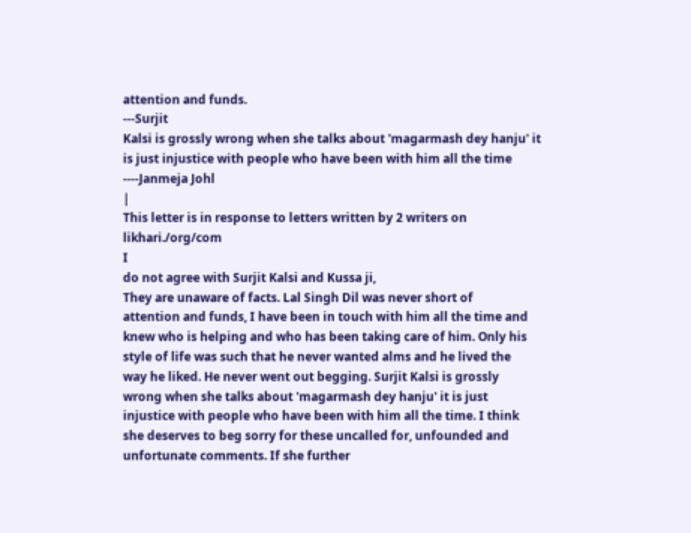attention and funds.
---Surjit
Kalsi is grossly wrong when she talks about 'magarmash dey hanju' it
is just injustice with people who have been with him all the time
----Janmeja Johl
|
This letter is in response to letters written by 2 writers on
likhari./org/com
I
do not agree with Surjit Kalsi and Kussa ji,
They are unaware of facts. Lal Singh Dil was never short of
attention and funds, I have been in touch with him all the time and
knew who is helping and who has been taking care of him. Only his
style of life was such that he never wanted alms and he lived the
way he liked. He never went out begging. Surjit Kalsi is grossly
wrong when she talks about 'magarmash dey hanju' it is just
injustice with people who have been with him all the time. I think
she deserves to beg sorry for these uncalled for, unfounded and
unfortunate comments. If she further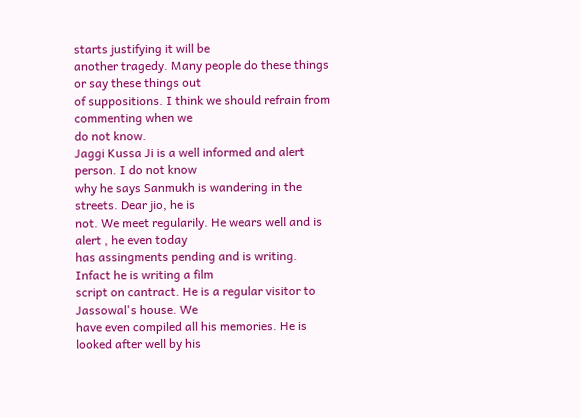starts justifying it will be
another tragedy. Many people do these things or say these things out
of suppositions. I think we should refrain from commenting when we
do not know.
Jaggi Kussa Ji is a well informed and alert person. I do not know
why he says Sanmukh is wandering in the streets. Dear jio, he is
not. We meet regularily. He wears well and is alert , he even today
has assingments pending and is writing. Infact he is writing a film
script on cantract. He is a regular visitor to Jassowal's house. We
have even compiled all his memories. He is looked after well by his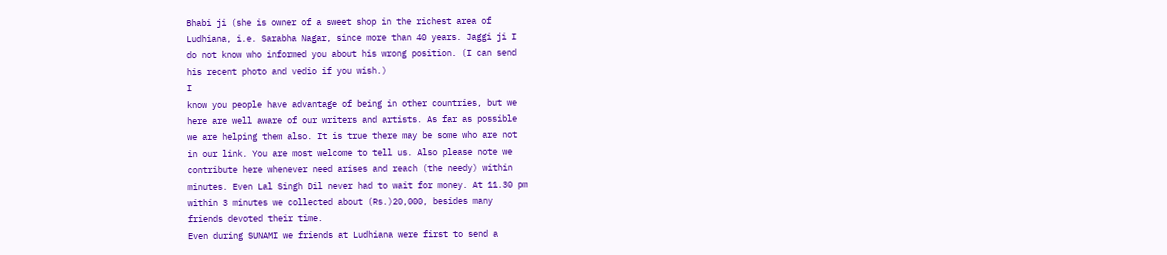Bhabi ji (she is owner of a sweet shop in the richest area of
Ludhiana, i.e. Sarabha Nagar, since more than 40 years. Jaggi ji I
do not know who informed you about his wrong position. (I can send
his recent photo and vedio if you wish.)
I
know you people have advantage of being in other countries, but we
here are well aware of our writers and artists. As far as possible
we are helping them also. It is true there may be some who are not
in our link. You are most welcome to tell us. Also please note we
contribute here whenever need arises and reach (the needy) within
minutes. Even Lal Singh Dil never had to wait for money. At 11.30 pm
within 3 minutes we collected about (Rs.)20,000, besides many
friends devoted their time.
Even during SUNAMI we friends at Ludhiana were first to send a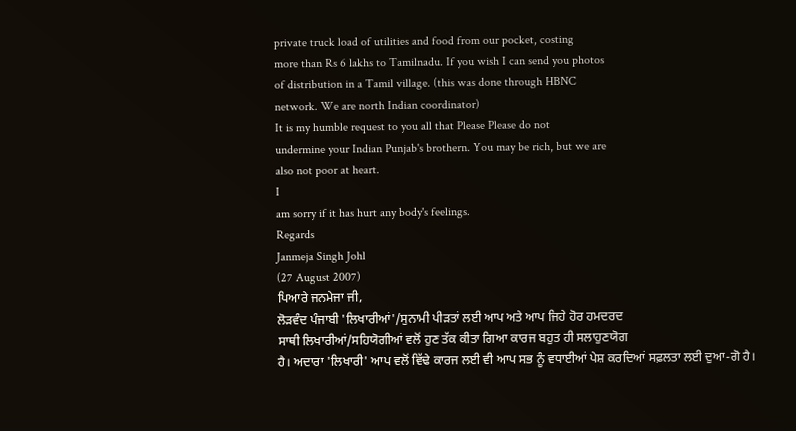private truck load of utilities and food from our pocket, costing
more than Rs 6 lakhs to Tamilnadu. If you wish I can send you photos
of distribution in a Tamil village. (this was done through HBNC
network. We are north Indian coordinator)
It is my humble request to you all that Please Please do not
undermine your Indian Punjab's brothern. You may be rich, but we are
also not poor at heart.
I
am sorry if it has hurt any body's feelings.
Regards
Janmeja Singh Johl
(27 August 2007)
ਪਿਆਰੇ ਜਨਮੇਜਾ ਜੀ,
ਲੋੜਵੰਦ ਪੰਜਾਬੀ 'ਲਿਖਾਰੀਆਂ'/ਸੁਨਾਮੀ ਪੀੜਤਾਂ ਲਈ ਆਪ ਅਤੇ ਆਪ ਜਿਹੇ ਹੋਰ ਹਮਦਰਦ
ਸਾਥੀ ਲਿਖਾਰੀਆਂ/ਸਹਿਯੋਗੀਆਂ ਵਲੋਂ ਹੁਣ ਤੱਕ ਕੀਤਾ ਗਿਆ ਕਾਰਜ ਬਹੁਤ ਹੀ ਸਲਾਹੁਣਯੋਗ
ਹੈ। ਅਦਾਰਾ 'ਲਿਖਾਰੀ' ਆਪ ਵਲੋਂ ਵਿੱਢੇ ਕਾਰਜ ਲਈ ਵੀ ਆਪ ਸਭ ਨੂੰ ਵਧਾਈਆਂ ਪੇਸ਼ ਕਰਦਿਆਂ ਸਫ਼ਲਤਾ ਲਈ ਦੁਆ-ਗੋ ਹੈ।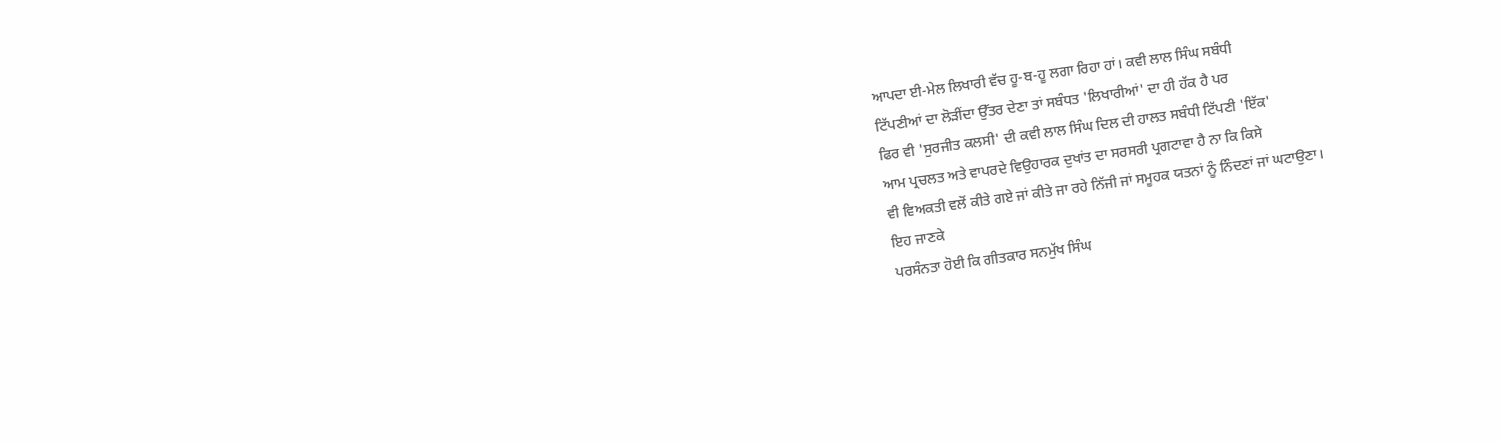ਆਪਦਾ ਈ-ਮੇਲ ਲਿਖਾਰੀ ਵੱਚ ਹੂ-ਬ-ਹੂ ਲਗਾ ਰਿਹਾ ਹਾਂ। ਕਵੀ ਲਾਲ ਸਿੰਘ ਸਬੰਧੀ
ਟਿੱਪਣੀਆਂ ਦਾ ਲੋੜੀਂਦਾ ਉੱਤਰ ਦੇਣਾ ਤਾਂ ਸਬੰਧਤ 'ਲਿਖਾਰੀਆਂ' ਦਾ ਹੀ ਹੱਕ ਹੈ ਪਰ
ਫਿਰ ਵੀ 'ਸੁਰਜੀਤ ਕਲਸੀ' ਦੀ ਕਵੀ ਲਾਲ ਸਿੰਘ ਦਿਲ ਦੀ ਹਾਲਤ ਸਬੰਧੀ ਟਿੱਪਣੀ 'ਇੱਕ'
ਆਮ ਪ੍ਰਚਲਤ ਅਤੇ ਵਾਪਰਦੇ ਵਿਉਹਾਰਕ ਦੁਖਾਂਤ ਦਾ ਸਰਸਰੀ ਪ੍ਰਗਟਾਵਾ ਹੈ ਨਾ ਕਿ ਕਿਸੇ
ਵੀ ਵਿਅਕਤੀ ਵਲੋਂ ਕੀਤੇ ਗਏ ਜਾਂ ਕੀਤੇ ਜਾ ਰਹੇ ਨਿੱਜੀ ਜਾਂ ਸਮੂਹਕ ਯਤਨਾਂ ਨੂੰ ਨਿੰਦਣਾਂ ਜਾਂ ਘਟਾਉਣਾ।
ਇਹ ਜਾਣਕੇ
ਪਰਸੰਨਤਾ ਹੋਈ ਕਿ ਗੀਤਕਾਰ ਸਨਮੁੱਖ ਸਿੰਘ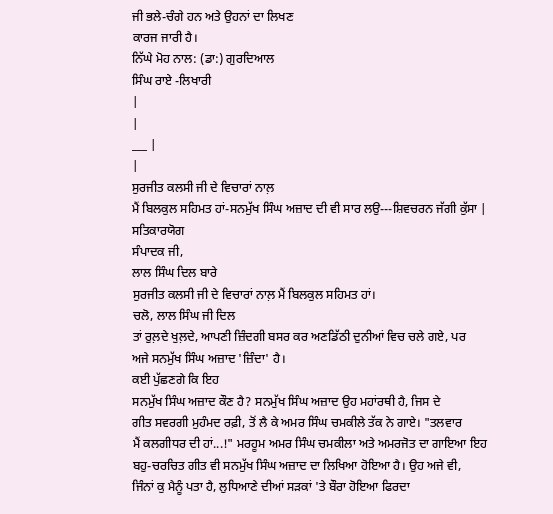ਜੀ ਭਲੇ-ਚੰਗੇ ਹਨ ਅਤੇ ਉਹਨਾਂ ਦਾ ਲਿਖਣ
ਕਾਰਜ ਜਾਰੀ ਹੈ।
ਨਿੱਘੇ ਮੋਹ ਨਾਲ: (ਡਾ:) ਗੁਰਦਿਆਲ
ਸਿੰਘ ਰਾਏ -ਲਿਖਾਰੀ
|
|
___ |
|
ਸੁਰਜੀਤ ਕਲਸੀ ਜੀ ਦੇ ਵਿਚਾਰਾਂ ਨਾਲ਼
ਮੈਂ ਬਿਲਕੁਲ ਸਹਿਮਤ ਹਾਂ-ਸਨਮੁੱਖ ਸਿੰਘ ਅਜ਼ਾਦ ਦੀ ਵੀ ਸਾਰ ਲਉ---ਸ਼ਿਵਚਰਨ ਜੱਗੀ ਕੁੱਸਾ |
ਸਤਿਕਾਰਯੋਗ
ਸੰਪਾਦਕ ਜੀ,
ਲਾਲ ਸਿੰਘ ਦਿਲ ਬਾਰੇ
ਸੁਰਜੀਤ ਕਲਸੀ ਜੀ ਦੇ ਵਿਚਾਰਾਂ ਨਾਲ਼ ਮੈਂ ਬਿਲਕੁਲ ਸਹਿਮਤ ਹਾਂ।
ਚਲੋ, ਲਾਲ ਸਿੰਘ ਜੀ ਦਿਲ
ਤਾਂ ਰੁਲ਼ਦੇ ਖੁਲ਼ਦੇ, ਆਪਣੀ ਜ਼ਿੰਦਗੀ ਬਸਰ ਕਰ ਅਣਡਿੱਠੀ ਦੁਨੀਆਂ ਵਿਚ ਚਲੇ ਗਏ, ਪਰ
ਅਜੇ ਸਨਮੁੱਖ ਸਿੰਘ ਅਜ਼ਾਦ 'ਜ਼ਿੰਦਾ' ਹੈ।
ਕਈ ਪੁੱਛਣਗੇ ਕਿ ਇਹ
ਸਨਮੁੱਖ ਸਿੰਘ ਅਜ਼ਾਦ ਕੌਣ ਹੈ? ਸਨਮੁੱਖ ਸਿੰਘ ਅਜ਼ਾਦ ਉਹ ਮਹਾਂਰਥੀ ਹੈ, ਜਿਸ ਦੇ
ਗੀਤ ਸਵਰਗੀ ਮੁਹੰਮਦ ਰਫ਼ੀ, ਤੋਂ ਲੈ ਕੇ ਅਮਰ ਸਿੰਘ ਚਮਕੀਲੇ ਤੱਕ ਨੇ ਗਾਏ। "ਤਲਵਾਰ
ਮੈਂ ਕਲਗੀਧਰ ਦੀ ਹਾਂ...!" ਮਰਹੂਮ ਅਮਰ ਸਿੰਘ ਚਮਕੀਲਾ ਅਤੇ ਅਮਰਜੋਤ ਦਾ ਗਾਇਆ ਇਹ
ਬਹੁ-ਚਰਚਿਤ ਗੀਤ ਵੀ ਸਨਮੁੱਖ ਸਿੰਘ ਅਜ਼ਾਦ ਦਾ ਲਿਖਿਆ ਹੋਇਆ ਹੈ। ਉਹ ਅਜੇ ਵੀ,
ਜਿੰਨਾਂ ਕੁ ਮੈਨੂੰ ਪਤਾ ਹੈ, ਲੁਧਿਆਣੇ ਦੀਆਂ ਸੜਕਾਂ 'ਤੇ ਬੌਰਾ ਹੋਇਆ ਫਿਰਦਾ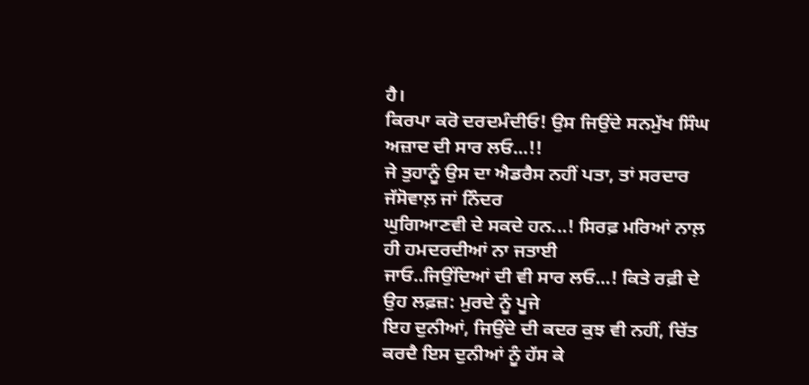ਹੈ।
ਕਿਰਪਾ ਕਰੋ ਦਰਦਮੰਦੀਓ! ਉਸ ਜਿਉਂਦੇ ਸਨਮੁੱਖ ਸਿੰਘ ਅਜ਼ਾਦ ਦੀ ਸਾਰ ਲਓ...!!
ਜੇ ਤੁਹਾਨੂੰ ਉਸ ਦਾ ਐਡਰੈਸ ਨਹੀਂ ਪਤਾ, ਤਾਂ ਸਰਦਾਰ ਜੱਸੋਵਾਲ਼ ਜਾਂ ਨਿੰਦਰ
ਘੁਗਿਆਣਵੀ ਦੇ ਸਕਦੇ ਹਨ...! ਸਿਰਫ਼ ਮਰਿਆਂ ਨਾਲ਼ ਹੀ ਹਮਦਰਦੀਆਂ ਨਾ ਜਤਾਈ
ਜਾਓ..ਜਿਉਂਦਿਆਂ ਦੀ ਵੀ ਸਾਰ ਲਓ...! ਕਿਤੇ ਰਫ਼ੀ ਦੇ ਉਹ ਲਫ਼ਜ਼: ਮੁਰਦੇ ਨੂੰ ਪੂਜੇ
ਇਹ ਦੁਨੀਆਂ, ਜਿਉਂਦੇ ਦੀ ਕਦਰ ਕੁਝ ਵੀ ਨਹੀਂ, ਚਿੱਤ ਕਰਦੈ ਇਸ ਦੁਨੀਆਂ ਨੂੰ ਹੱਸ ਕੇ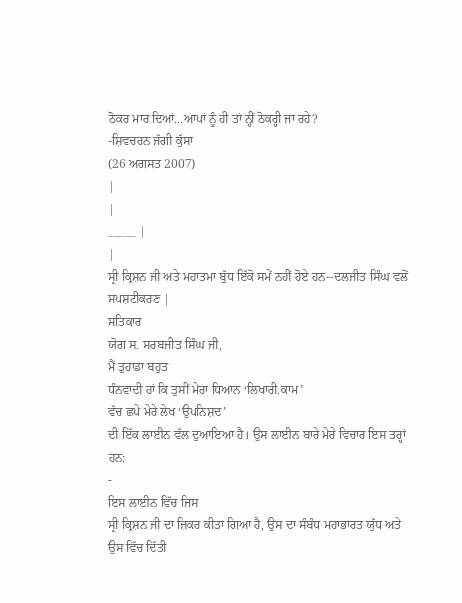ਠੋਕਰ ਮਾਰ ਦਿਆਂ...ਆਪਾਂ ਨੂੰ ਹੀ ਤਾਂ ਨ੍ਹੀਂ ਠੋਕਰ੍ਹੀ ਜਾ ਰਹੇ?
-ਸ਼ਿਵਚਰਨ ਜੱਗੀ ਕੁੱਸਾ
(26 ਅਗਸਤ 2007)
|
|
_____ |
|
ਸ੍ਰੀ ਕ੍ਰਿਸ਼ਨ ਜੀ ਅਤੇ ਮਹਾਤਮਾ ਬੁੱਧ ਇੱਕੋ ਸਮੇਂ ਨਹੀਂ ਹੋਏ ਹਨ--ਦਲਜੀਤ ਸਿੰਘ ਵਲੋਂ
ਸਪਸ਼ਟੀਕਰਣ |
ਸਤਿਕਾਰ
ਯੋਗ ਸ. ਸਰਬਜੀਤ ਸਿੰਘ ਜੀ,
ਮੈਂ ਤੁਹਾਡਾ ਬਹੁਤ
ਧੰਨਵਾਦੀ ਹਾਂ ਕਿ ਤੁਸੀਂ ਮੇਰਾ ਧਿਆਨ ‘ਲਿਖਾਰੀ.ਕਾਮ’
ਵੱਚ ਛਪੇ ਮੇਰੇ ਲੇਖ ‘ਉਪਨਿਸ਼ਦ’
ਦੀ ਇੱਕ ਲਾਈਨ ਵੱਲ ਦੁਆਇਆ ਹੈ। ਉਸ ਲਾਈਨ ਬਾਰੇ ਮੇਰੇ ਵਿਚਾਰ ਇਸ ਤਰ੍ਹਾਂ ਹਨ:
-
ਇਸ ਲਾਈਨ ਵਿੱਚ ਜਿਸ
ਸ੍ਰੀ ਕ੍ਰਿਸ਼ਨ ਜੀ ਦਾ ਜ਼ਿਕਰ ਕੀਤਾ ਗਿਆ ਹੈ, ਉਸ ਦਾ ਸੰਬੰਧ ਮਹਾਭਾਰਤ ਯੁੱਧ ਅਤੇ
ਉਸ ਵਿੱਚ ਦਿੱਤੀ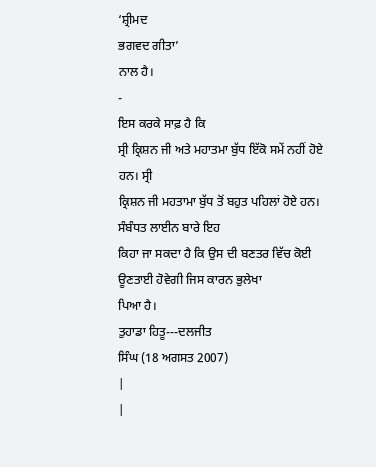‘ਸ਼੍ਰੀਮਦ
ਭਗਵਦ ਗੀਤਾ’
ਨਾਲ ਹੈ।
-
ਇਸ ਕਰਕੇ ਸਾਫ਼ ਹੈ ਕਿ
ਸ੍ਰੀ ਕ੍ਰਿਸ਼ਨ ਜੀ ਅਤੇ ਮਹਾਤਮਾ ਬੁੱਧ ਇੱਕੋ ਸਮੇਂ ਨਹੀਂ ਹੋਏ ਹਨ। ਸ੍ਰੀ
ਕ੍ਰਿਸ਼ਨ ਜੀ ਮਹਤਾਮਾ ਬੁੱਧ ਤੋਂ ਬਹੁਤ ਪਹਿਲਾਂ ਹੋਏ ਹਨ।
ਸੰਬੰਧਤ ਲਾਈਨ ਬਾਰੇ ਇਹ
ਕਿਹਾ ਜਾ ਸਕਦਾ ਹੈ ਕਿ ਉਸ ਦੀ ਬਣਤਰ ਵਿੱਚ ਕੋਈ ਊਣਤਾਈ ਹੋਵੇਗੀ ਜਿਸ ਕਾਰਨ ਭੁਲੇਖਾ
ਪਿਆ ਹੈ।
ਤੁਹਾਡਾ ਹਿਤੂ---ਦਲਜੀਤ
ਸਿੰਘ (18 ਅਗਸਤ 2007)
|
|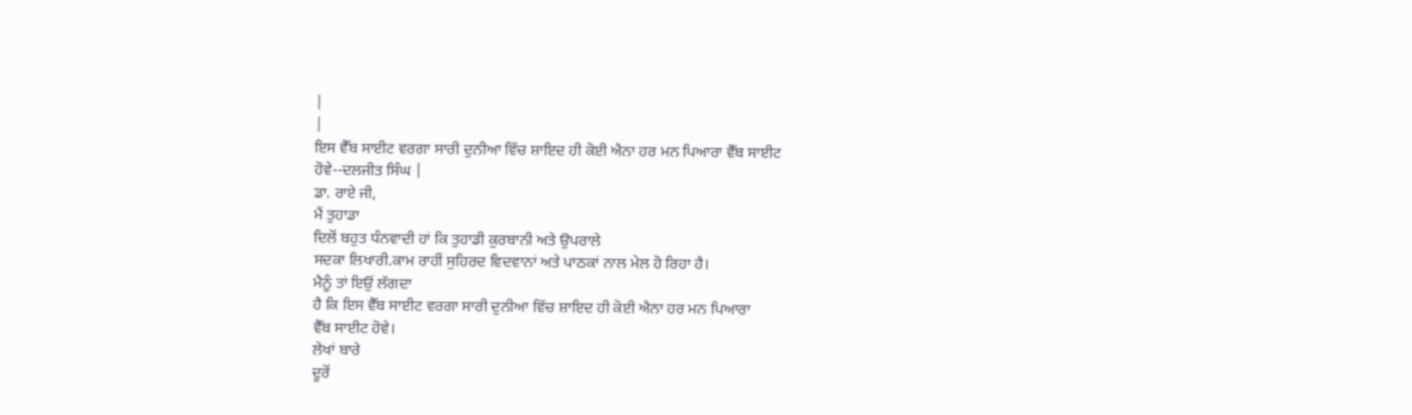|
|
ਇਸ ਵੈੱਬ ਸਾਈਟ ਵਰਗਾ ਸਾਰੀ ਦੁਨੀਆ ਵਿੱਚ ਸ਼ਾਇਦ ਹੀ ਕੋਈ ਐਨਾ ਹਰ ਮਨ ਪਿਆਰਾ ਵੈੱਬ ਸਾਈਟ
ਹੋਵੇ--ਦਲਜੀਤ ਸਿੰਘ |
ਡਾ. ਰਾਏ ਜੀ,
ਮੈਂ ਤੁਹਾਡਾ
ਦਿਲੋਂ ਬਹੁਤ ਧੰਨਵਾਦੀ ਹਾਂ ਕਿ ਤੁਹਾਡੀ ਕੁਰਬਾਨੀ ਅਤੇ ਉਪਰਾਲੇ
ਸਦਕਾ ਲਿਖਾਰੀ.ਕਾਮ ਰਾਹੀਂ ਸੁਹਿਰਦ ਵਿਦਵਾਨਾਂ ਅਤੇ ਪਾਠਕਾਂ ਨਾਲ ਮੇਲ ਹੋ ਰਿਹਾ ਹੈ।
ਮੈਨੂੰ ਤਾਂ ਇਉਂ ਲੱਗਦਾ
ਹੈ ਕਿ ਇਸ ਵੈੱਬ ਸਾਈਟ ਵਰਗਾ ਸਾਰੀ ਦੁਨੀਆ ਵਿੱਚ ਸ਼ਾਇਦ ਹੀ ਕੋਈ ਐਨਾ ਹਰ ਮਨ ਪਿਆਰਾ
ਵੈੱਬ ਸਾਈਟ ਹੋਵੇ।
ਲੇਖਾਂ ਬਾਰੇ
ਦੂਰੋਂ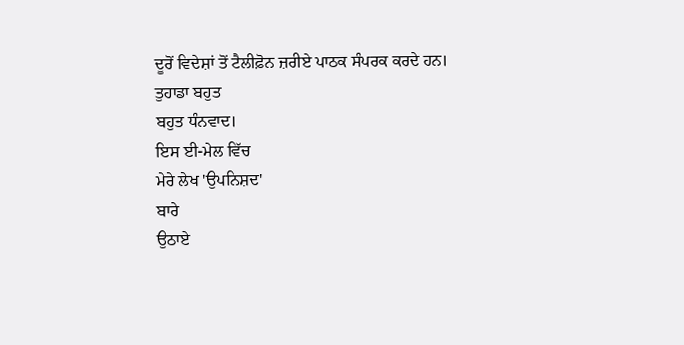ਦੂਰੋਂ ਵਿਦੇਸ਼ਾਂ ਤੋਂ ਟੈਲੀਫ਼ੋਨ ਜ਼ਰੀਏ ਪਾਠਕ ਸੰਪਰਕ ਕਰਦੇ ਹਨ।
ਤੁਹਾਡਾ ਬਹੁਤ
ਬਹੁਤ ਧੰਨਵਾਦ।
ਇਸ ਈ-ਮੇਲ ਵਿੱਚ
ਮੇਰੇ ਲੇਖ 'ਉਪਨਿਸ਼ਦ'
ਬਾਰੇ
ਉਠਾਏ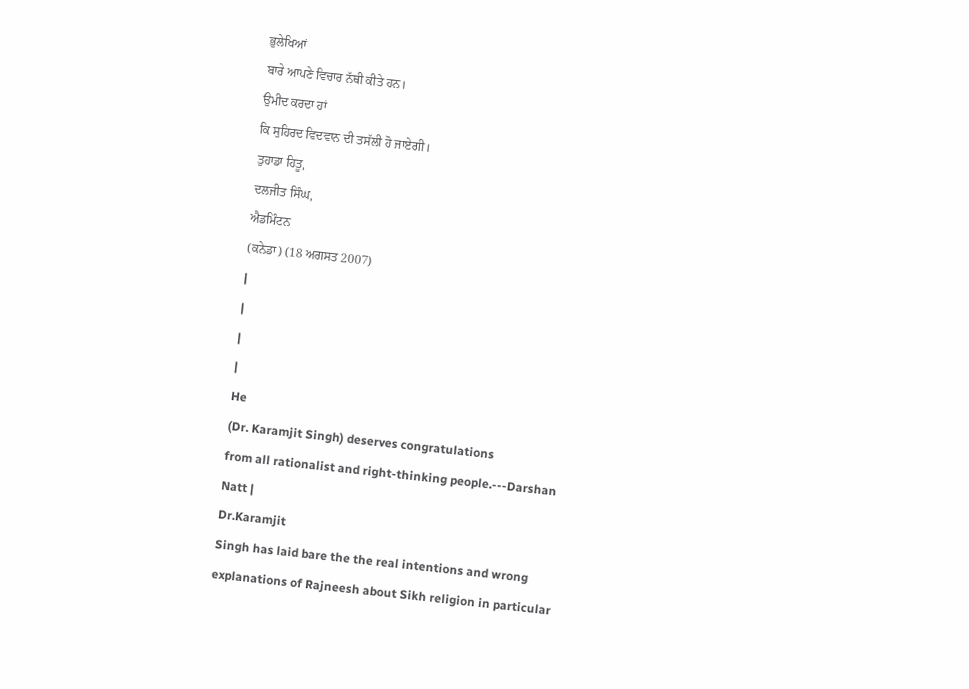ਭੁਲੇਖਿਆਂ
ਬਾਰੇ ਆਪਣੇ ਵਿਚਾਰ ਨੱਥੀ ਕੀਤੇ ਹਨ।
ਉਮੀਦ ਕਰਦਾ ਹਾਂ
ਕਿ ਸੁਹਿਰਦ ਵਿਦਵਾਨ ਦੀ ਤਸੱਲੀ ਹੋ ਜਾਏਗੀ।
ਤੁਹਾਡਾ ਹਿਤੂ,
ਦਲਜੀਤ ਸਿੰਘ,
ਐਡਮਿੰਟਨ
(ਕਨੇਡਾ) (18 ਅਗਸਤ 2007)
|
|
|
|
He
(Dr. Karamjit Singh) deserves congratulations
from all rationalist and right-thinking people.---Darshan
Natt |
Dr.Karamjit
Singh has laid bare the the real intentions and wrong
explanations of Rajneesh about Sikh religion in particular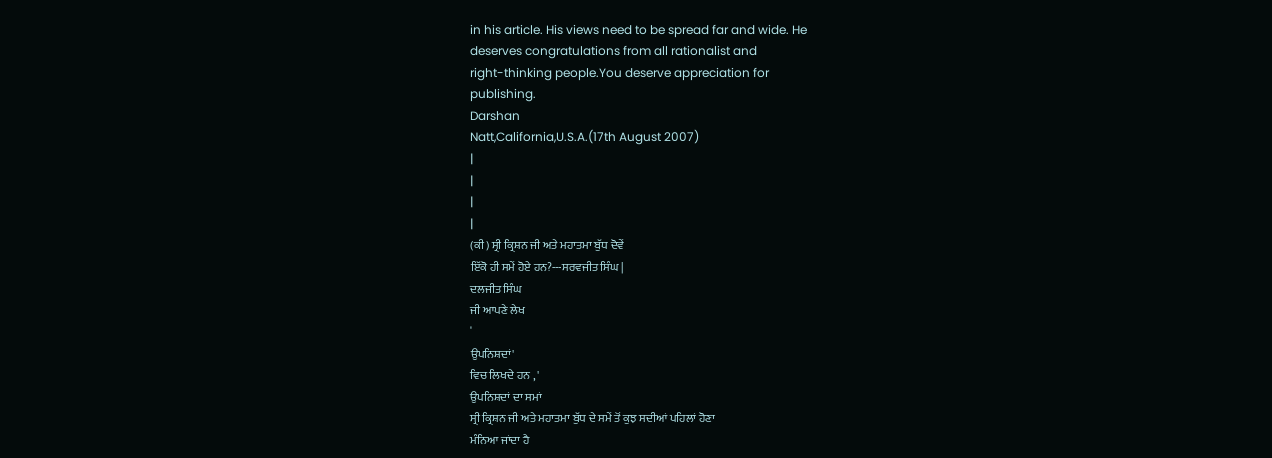in his article. His views need to be spread far and wide. He
deserves congratulations from all rationalist and
right-thinking people.You deserve appreciation for
publishing.
Darshan
Natt,California,U.S.A.(17th August 2007)
|
|
|
|
(ਕੀ) ਸ੍ਰੀ ਕ੍ਰਿਸ਼ਨ ਜੀ ਅਤੇ ਮਹਾਤਮਾ ਬੁੱਧ ਦੋਵੇਂ
ਇੱਕੋ ਹੀ ਸਮੇਂ ਹੋਏ ਹਨ?---ਸਰਵਜੀਤ ਸਿੰਘ |
ਦਲਜੀਤ ਸਿੰਘ
ਜੀ ਆਪਣੇ ਲੇਖ
'
ਉਪਨਿਸ਼ਦਾਂ'
ਵਿਚ ਲਿਖਦੇ ਹਨ , '
ਉਪਨਿਸ਼ਦਾਂ ਦਾ ਸਮਾਂ
ਸ੍ਰੀ ਕ੍ਰਿਸ਼ਨ ਜੀ ਅਤੇ ਮਹਾਤਮਾ ਬੁੱਧ ਦੇ ਸਮੇਂ ਤੋਂ ਕੁਝ ਸਦੀਆਂ ਪਹਿਲਾਂ ਹੋਣਾ
ਮੰਨਿਆ ਜਾਂਦਾ ਹੈ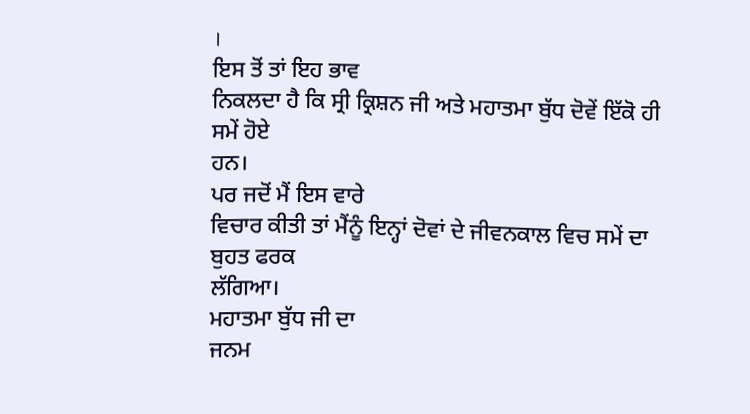।
ਇਸ ਤੋਂ ਤਾਂ ਇਹ ਭਾਵ
ਨਿਕਲਦਾ ਹੈ ਕਿ ਸ੍ਰੀ ਕ੍ਰਿਸ਼ਨ ਜੀ ਅਤੇ ਮਹਾਤਮਾ ਬੁੱਧ ਦੋਵੇਂ ਇੱਕੋ ਹੀ ਸਮੇਂ ਹੋਏ
ਹਨ।
ਪਰ ਜਦੋਂ ਮੈਂ ਇਸ ਵਾਰੇ
ਵਿਚਾਰ ਕੀਤੀ ਤਾਂ ਮੈਂਨੂੰ ਇਨ੍ਹਾਂ ਦੋਵਾਂ ਦੇ ਜੀਵਨਕਾਲ ਵਿਚ ਸਮੇਂ ਦਾ ਬੁਹਤ ਫਰਕ
ਲੱਗਿਆ।
ਮਹਾਤਮਾ ਬੁੱਧ ਜੀ ਦਾ
ਜਨਮ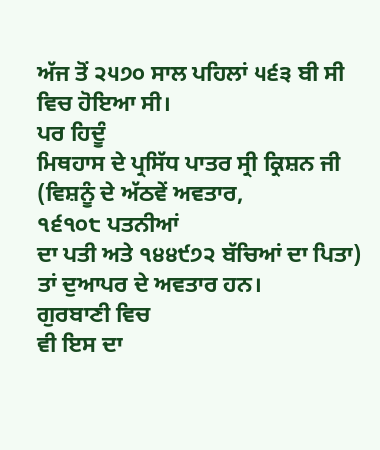ਅੱਜ ਤੋਂ ੨੫੭੦ ਸਾਲ ਪਹਿਲਾਂ ੫੬੩ ਬੀ ਸੀ ਵਿਚ ਹੋਇਆ ਸੀ।
ਪਰ ਹਿਦੂੰ
ਮਿਥਹਾਸ ਦੇ ਪ੍ਰਸਿੱਧ ਪਾਤਰ ਸ੍ਰੀ ਕ੍ਰਿਸ਼ਨ ਜੀ (ਵਿਸ਼ਨੂੰ ਦੇ ਅੱਠਵੇਂ ਅਵਤਾਰ,
੧੬੧੦੮ ਪਤਨੀਆਂ
ਦਾ ਪਤੀ ਅਤੇ ੧੪੪੯੭੨ ਬੱਚਿਆਂ ਦਾ ਪਿਤਾ) ਤਾਂ ਦੁਆਪਰ ਦੇ ਅਵਤਾਰ ਹਨ।
ਗੁਰਬਾਣੀ ਵਿਚ
ਵੀ ਇਸ ਦਾ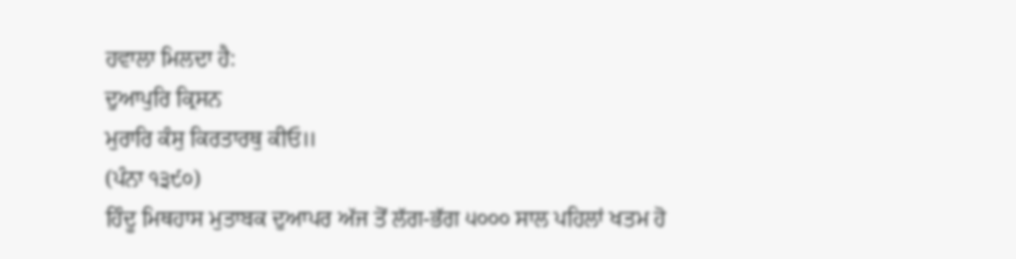ਹਵਾਲਾ ਮਿਲਦਾ ਹੈ:
ਦੁਆਪੁਰਿ ਕ੍ਰਿਸਨ
ਮੁਰਾਰਿ ਕੰਸੁ ਕਿਰਤਾਰਥੁ ਕੀਓ॥
(ਪੰਨਾ ੧੩੯੦)
ਹਿੰਦੂ ਮਿਥਹਾਸ ਮੁਤਾਬਕ ਦੁਆਪਰ ਅੱਜ ਤੋਂ ਲੱਗ-ਭੱਗ ੫੦੦੦ ਸਾਲ ਪਹਿਲਾਂ ਖਤਮ ਹੋ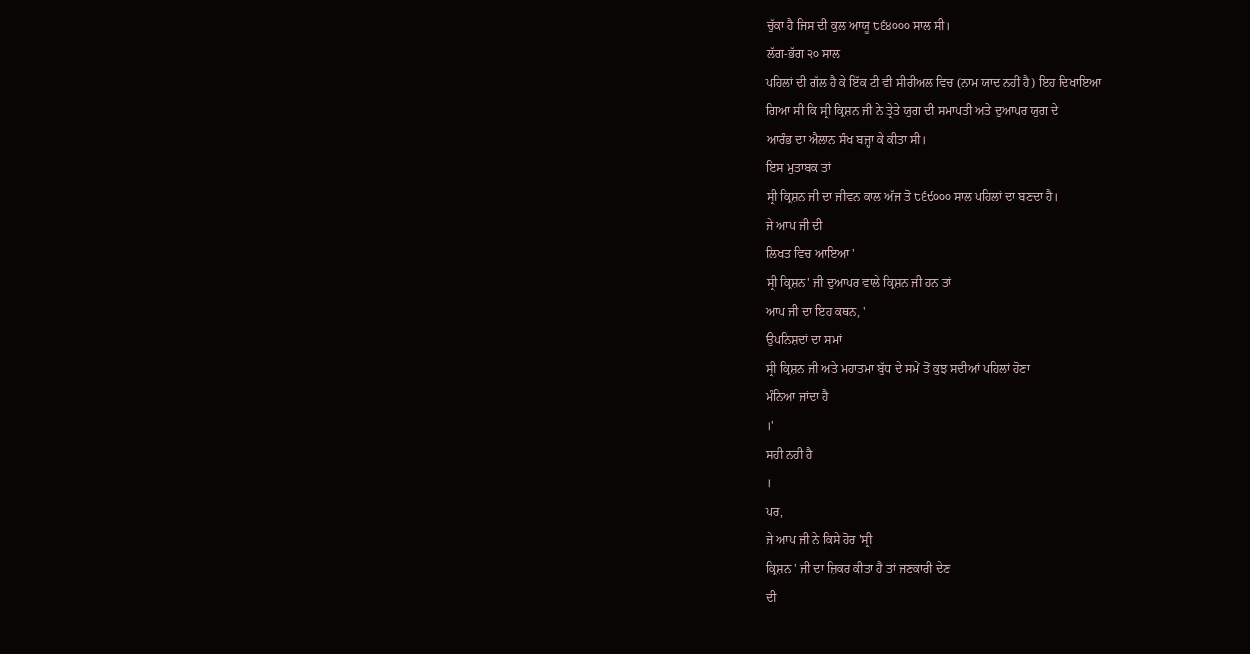ਚੁੱਕਾ ਹੈ ਜਿਸ ਦੀ ਕੁਲ ਆਯੂ ੮੬੪੦੦੦ ਸਾਲ ਸੀ।
ਲੱਗ-ਭੱਗ ੨੦ ਸਾਲ
ਪਹਿਲਾਂ ਦੀ ਗੱਲ ਹੈ ਕੇ ਇੱਕ ਟੀ ਵੀ ਸੀਰੀਅਲ ਵਿਚ (ਨਾਮ ਯਾਦ ਨਹੀਂ ਹੈ) ਇਹ ਦਿਖਾਇਆ
ਗਿਆ ਸੀ ਕਿ ਸ੍ਰੀ ਕ੍ਰਿਸ਼ਨ ਜੀ ਨੇ ਤ੍ਰੇਤੇ ਯੁਗ ਦੀ ਸਮਾਪਤੀ ਅਤੇ ਦੁਆਪਰ ਯੁਗ ਦੇ
ਆਰੰਭ ਦਾ ਐਲਾਨ ਸੰਖ ਬਜ੍ਹਾ ਕੇ ਕੀਤਾ ਸੀ।
ਇਸ ਮੁਤਾਬਕ ਤਾਂ
ਸ੍ਰੀ ਕ੍ਰਿਸ਼ਨ ਜੀ ਦਾ ਜੀਵਨ ਕਾਲ ਅੱਜ ਤੋ ੮੬੯੦੦੦ ਸਾਲ ਪਹਿਲਾਂ ਦਾ ਬਣਦਾ ਹੈ।
ਜੇ ਆਪ ਜੀ ਦੀ
ਲਿਖਤ ਵਿਚ ਆਇਆ '
ਸ੍ਰੀ ਕ੍ਰਿਸ਼ਨ' ਜੀ ਦੁਆਪਰ ਵਾਲੇ ਕ੍ਰਿਸ਼ਨ ਜੀ ਹਨ ਤਾਂ
ਆਪ ਜੀ ਦਾ ਇਹ ਕਥਨ, '
ਉਪਨਿਸ਼ਦਾਂ ਦਾ ਸਮਾਂ
ਸ੍ਰੀ ਕ੍ਰਿਸ਼ਨ ਜੀ ਅਤੇ ਮਹਾਤਮਾ ਬੁੱਧ ਦੇ ਸਮੇਂ ਤੋਂ ਕੁਝ ਸਦੀਆਂ ਪਹਿਲਾਂ ਹੋਣਾ
ਮੰਨਿਆ ਜਾਂਦਾ ਹੈ
।'
ਸਹੀ ਨਹੀ ਹੈ
।
ਪਰ,
ਜੇ ਆਪ ਜੀ ਨੇ ਕਿਸੇ ਹੋਰ 'ਸ੍ਰੀ
ਕ੍ਰਿਸ਼ਨ ' ਜੀ ਦਾ ਜ਼ਿਕਰ ਕੀਤਾ ਹੈ ਤਾਂ ਜਣਕਾਰੀ ਦੇਣ
ਦੀ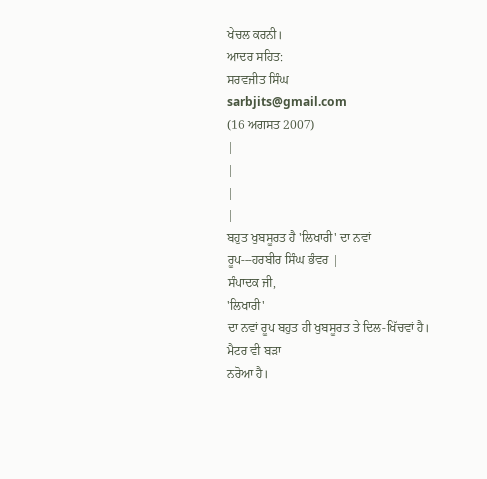ਖੇਚਲ ਕਰਨੀ।
ਆਦਰ ਸਹਿਤ:
ਸਰਵਜੀਤ ਸਿੰਘ
sarbjits@gmail.com
(16 ਅਗਸਤ 2007)
|
|
|
|
ਬਹੁਤ ਖੁਬਸੂਰਤ ਹੈ 'ਲਿਖਾਰੀ' ਦਾ ਨਵਾਂ
ਰੂਪ---ਹਰਬੀਰ ਸਿੰਘ ਭੰਵਰ |
ਸੰਪਾਦਕ ਜੀ,
'ਲਿਖਾਰੀ'
ਦਾ ਨਵਾਂ ਰੂਪ ਬਹੁਤ ਹੀ ਖੁਬਸੂਰਤ ਤੇ ਦਿਲ-ਖਿੱਚਵਾਂ ਹੈ।
ਮੈਟਰ ਵੀ ਬੜਾ
ਨਰੋਆ ਹੈ।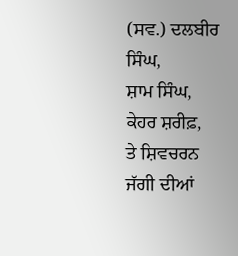(ਸਵ.) ਦਲਬੀਰ
ਸਿੰਘ,
ਸ਼ਾਮ ਸਿੰਘ,
ਕੇਹਰ ਸ਼ਰੀਫ਼,
ਤੇ ਸ਼ਿਵਚਰਨ
ਜੱਗੀ ਦੀਆਂ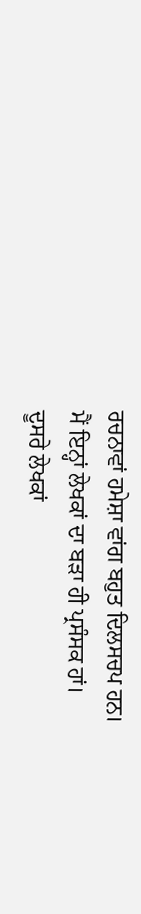ਰਚਨਾਵਾਂ ਹਮੇਸ਼ਾ ਵਾਂਗ ਬਹੁਤ ਦਿਲਸਚਪ ਹਨ।
ਮੈਂ ਇਨ੍ਹਾਂ ਲੇਖਕਾਂ ਦਾ ਬੜਾ ਹੀ ਪ੍ਰਸੰਸਕ ਹਾਂ।
ਦੂਸਰੇ ਲੇਖਕਾਂ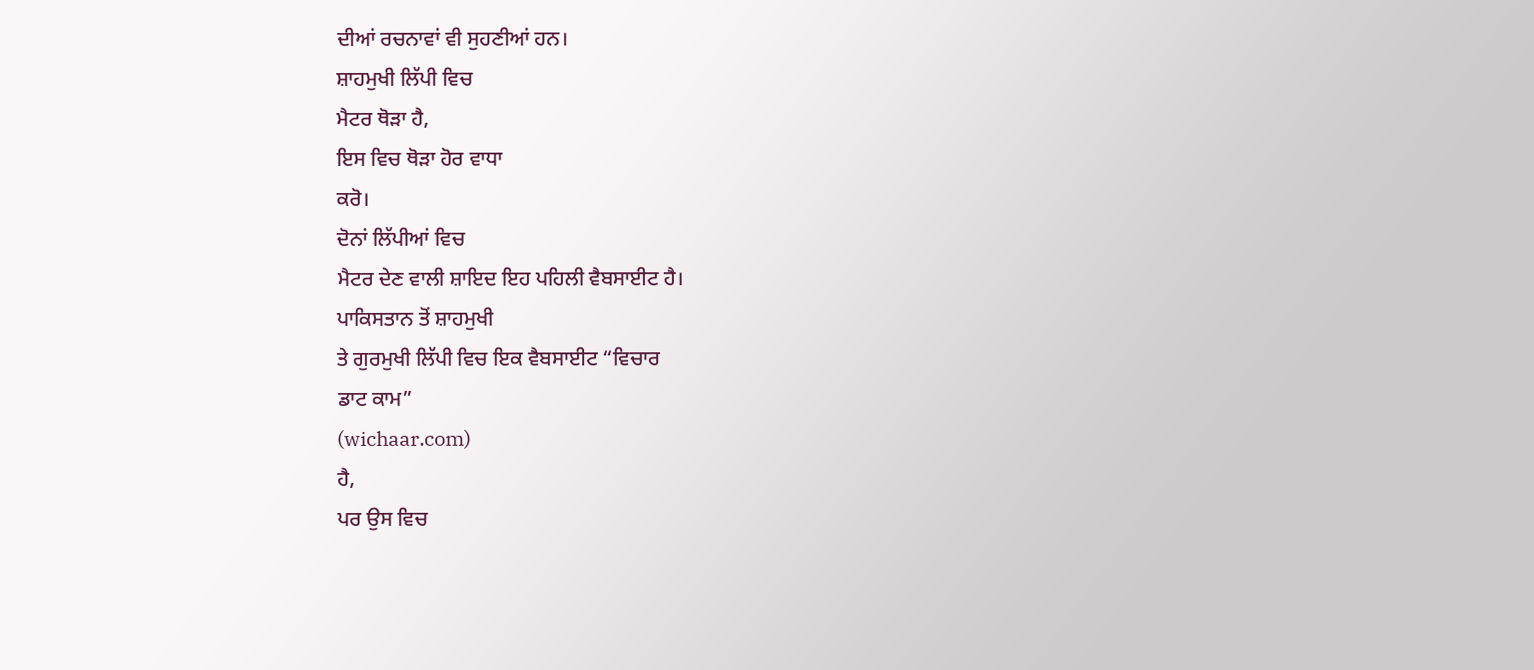ਦੀਆਂ ਰਚਨਾਵਾਂ ਵੀ ਸੁਹਣੀਆਂ ਹਨ।
ਸ਼ਾਹਮੁਖੀ ਲਿੱਪੀ ਵਿਚ
ਮੈਟਰ ਥੋੜਾ ਹੈ,
ਇਸ ਵਿਚ ਥੋੜਾ ਹੋਰ ਵਾਧਾ
ਕਰੋ।
ਦੋਨਾਂ ਲਿੱਪੀਆਂ ਵਿਚ
ਮੈਟਰ ਦੇਣ ਵਾਲੀ ਸ਼ਾਇਦ ਇਹ ਪਹਿਲੀ ਵੈਬਸਾਈਟ ਹੈ।
ਪਾਕਿਸਤਾਨ ਤੋਂ ਸ਼ਾਹਮੁਖੀ
ਤੇ ਗੁਰਮੁਖੀ ਲਿੱਪੀ ਵਿਚ ਇਕ ਵੈਬਸਾਈਟ “ਵਿਚਾਰ
ਡਾਟ ਕਾਮ”
(wichaar.com)
ਹੈ,
ਪਰ ਉਸ ਵਿਚ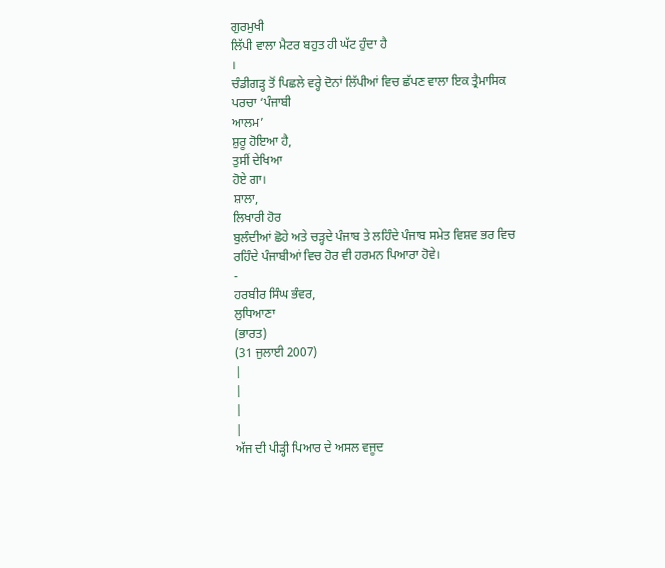ਗੁਰਮੁਖੀ
ਲਿੱਪੀ ਵਾਲਾ ਮੈਟਰ ਬਹੁਤ ਹੀ ਘੱਟ ਹੁੰਦਾ ਹੈ
।
ਚੰਡੀਗੜ੍ਹ ਤੋਂ ਪਿਛਲੇ ਵਰ੍ਹੇ ਦੋਨਾਂ ਲਿੱਪੀਆਂ ਵਿਚ ਛੱਪਣ ਵਾਲਾ ਇਕ ਤ੍ਰੈਮਾਸਿਕ
ਪਰਚਾ ‘ਪੰਜਾਬੀ
ਆਲਮ’
ਸ਼ੁਰੂ ਹੋਇਆ ਹੈ,
ਤੁਸੀਂ ਦੇਖਿਆ
ਹੋਏ ਗਾ।
ਸ਼ਾਲਾ,
ਲਿਖਾਰੀ ਹੋਰ
ਬੁਲੰਦੀਆਂ ਛੋਹੇ ਅਤੇ ਚੜ੍ਹਦੇ ਪੰਜਾਬ ਤੇ ਲਹਿੰਦੇ ਪੰਜਾਬ ਸਮੇਤ ਵਿਸ਼ਵ ਭਰ ਵਿਚ
ਰਹਿੰਦੇ ਪੰਜਾਬੀਆਂ ਵਿਚ ਹੋਰ ਵੀ ਹਰਮਨ ਪਿਆਰਾ ਹੋਵੇ।
-
ਹਰਬੀਰ ਸਿੰਘ ਭੰਵਰ,
ਲੁਧਿਆਣਾ
(ਭਾਰਤ)
(31 ਜੁਲਾਈ 2007)
|
|
|
|
ਅੱਜ ਦੀ ਪੀੜ੍ਹੀ ਪਿਆਰ ਦੇ ਅਸਲ ਵਜੂਦ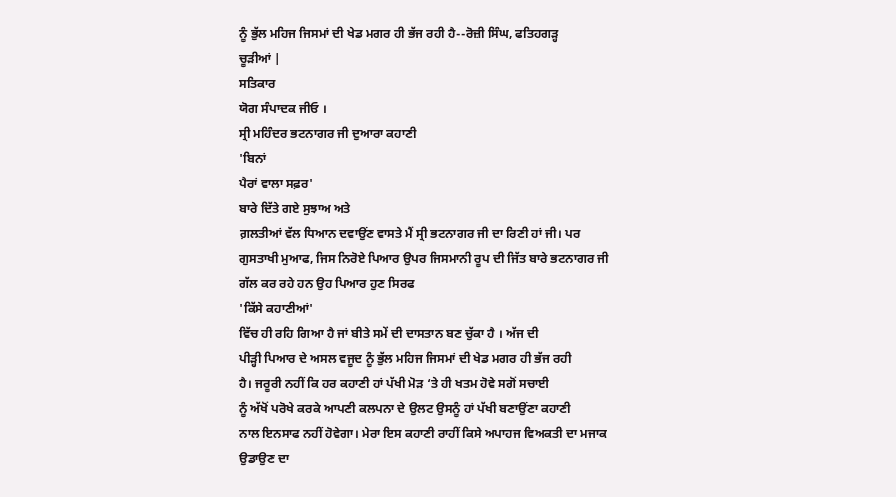ਨੂੰ ਭੁੱਲ ਮਹਿਜ ਜਿਸਮਾਂ ਦੀ ਖੇਡ ਮਗਰ ਹੀ ਭੱਜ ਰਹੀ ਹੈ--ਰੋਜ਼ੀ ਸਿੰਘ, ਫਤਿਹਗੜ੍ਹ
ਚੂੜੀਆਂ |
ਸਤਿਕਾਰ
ਯੋਗ ਸੰਪਾਦਕ ਜੀਓ ।
ਸ੍ਰੀ ਮਹਿੰਦਰ ਭਟਨਾਗਰ ਜੀ ਦੁਆਰਾ ਕਹਾਣੀ
'ਬਿਨਾਂ
ਪੈਰਾਂ ਵਾਲਾ ਸਫ਼ਰ'
ਬਾਰੇ ਦਿੱਤੇ ਗਏ ਸੁਝਾਅ ਅਤੇ
ਗ਼ਲਤੀਆਂ ਵੱਲ ਧਿਆਨ ਦਵਾਉਂਣ ਵਾਸਤੇ ਮੈਂ ਸ੍ਰੀ ਭਟਨਾਗਰ ਜੀ ਦਾ ਰਿਣੀ ਹਾਂ ਜੀ। ਪਰ
ਗੁਸਤਾਖੀ ਮੁਆਫ, ਜਿਸ ਨਿਰੋਏ ਪਿਆਰ ਉਪਰ ਜਿਸਮਾਨੀ ਰੂਪ ਦੀ ਜਿੱਤ ਬਾਰੇ ਭਟਨਾਗਰ ਜੀ
ਗੱਲ ਕਰ ਰਹੇ ਹਨ ਉਹ ਪਿਆਰ ਹੁਣ ਸਿਰਫ
'ਕਿੱਸੇ ਕਹਾਣੀਆਂ'
ਵਿੱਚ ਹੀ ਰਹਿ ਗਿਆ ਹੈ ਜਾਂ ਬੀਤੇ ਸਮੇਂ ਦੀ ਦਾਸਤਾਨ ਬਣ ਚੁੱਕਾ ਹੈ । ਅੱਜ ਦੀ
ਪੀੜ੍ਹੀ ਪਿਆਰ ਦੇ ਅਸਲ ਵਜੂਦ ਨੂੰ ਭੁੱਲ ਮਹਿਜ ਜਿਸਮਾਂ ਦੀ ਖੇਡ ਮਗਰ ਹੀ ਭੱਜ ਰਹੀ
ਹੈ। ਜਰੂਰੀ ਨਹੀਂ ਕਿ ਹਰ ਕਹਾਣੀ ਹਾਂ ਪੱਖੀ ਮੋੜ ‘ਤੇ ਹੀ ਖਤਮ ਹੋਵੇ ਸਗੋਂ ਸਚਾਈ
ਨੂੰ ਅੱਖੋਂ ਪਰੋਖੇ ਕਰਕੇ ਆਪਣੀ ਕਲਪਨਾ ਦੇ ਉਲਟ ਉਸਨੂੰ ਹਾਂ ਪੱਖੀ ਬਣਾਉਂਣਾ ਕਹਾਣੀ
ਨਾਲ ਇਨਸਾਫ ਨਹੀਂ ਹੋਵੇਗਾ। ਮੇਰਾ ਇਸ ਕਹਾਣੀ ਰਾਹੀਂ ਕਿਸੇ ਅਪਾਹਜ ਵਿਅਕਤੀ ਦਾ ਮਜਾਕ
ਉਡਾਉਣ ਦਾ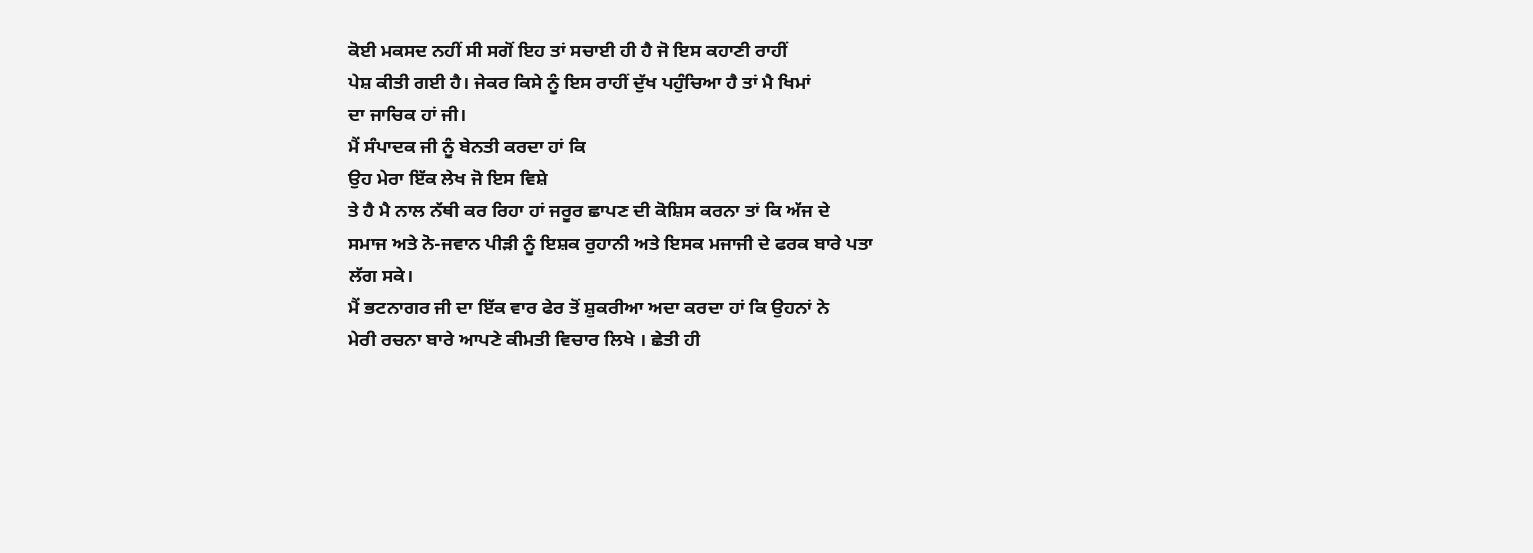ਕੋਈ ਮਕਸਦ ਨਹੀਂ ਸੀ ਸਗੋਂ ਇਹ ਤਾਂ ਸਚਾਈ ਹੀ ਹੈ ਜੋ ਇਸ ਕਹਾਣੀ ਰਾਹੀਂ
ਪੇਸ਼ ਕੀਤੀ ਗਈ ਹੈ। ਜੇਕਰ ਕਿਸੇ ਨੂੰ ਇਸ ਰਾਹੀਂ ਦੁੱਖ ਪਹੁੰਚਿਆ ਹੈ ਤਾਂ ਮੈ ਖਿਮਾਂ
ਦਾ ਜਾਚਿਕ ਹਾਂ ਜੀ।
ਮੈਂ ਸੰਪਾਦਕ ਜੀ ਨੂੰ ਬੇਨਤੀ ਕਰਦਾ ਹਾਂ ਕਿ
ਉਹ ਮੇਰਾ ਇੱਕ ਲੇਖ ਜੋ ਇਸ ਵਿਸ਼ੇ
ਤੇ ਹੈ ਮੈ ਨਾਲ ਨੱਥੀ ਕਰ ਰਿਹਾ ਹਾਂ ਜਰੂਰ ਛਾਪਣ ਦੀ ਕੋਸ਼ਿਸ ਕਰਨਾ ਤਾਂ ਕਿ ਅੱਜ ਦੇ
ਸਮਾਜ ਅਤੇ ਨੋ-ਜਵਾਨ ਪੀੜੀ ਨੂੰ ਇਸ਼ਕ ਰੁਹਾਨੀ ਅਤੇ ਇਸਕ ਮਜਾਜੀ ਦੇ ਫਰਕ ਬਾਰੇ ਪਤਾ
ਲੱਗ ਸਕੇ।
ਮੈਂ ਭਟਨਾਗਰ ਜੀ ਦਾ ਇੱਕ ਵਾਰ ਫੇਰ ਤੋਂ ਸ਼ੁਕਰੀਆ ਅਦਾ ਕਰਦਾ ਹਾਂ ਕਿ ਉਹਨਾਂ ਨੇ
ਮੇਰੀ ਰਚਨਾ ਬਾਰੇ ਆਪਣੇ ਕੀਮਤੀ ਵਿਚਾਰ ਲਿਖੇ । ਛੇਤੀ ਹੀ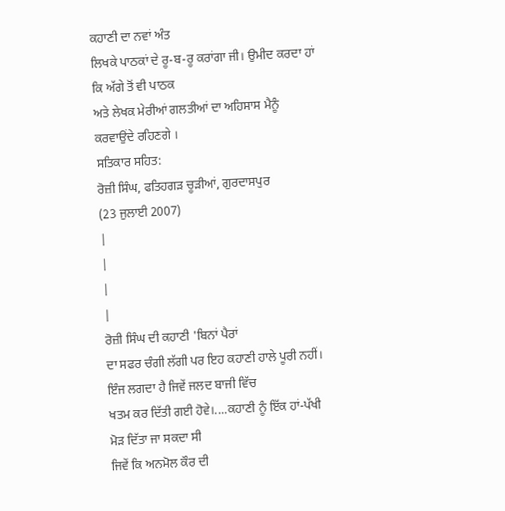ਕਹਾਣੀ ਦਾ ਨਵਾਂ ਅੰਤ
ਲਿਖਕੇ ਪਾਠਕਾਂ ਦੇ ਰੂ-ਬ-ਰੂ ਕਰਾਂਗਾ ਜੀ। ਉਮੀਦ ਕਰਦਾ ਹਾਂ ਕਿ ਅੱਗੇ ਤੋਂ ਵੀ ਪਾਠਕ
ਅਤੇ ਲੇਖਕ ਮੇਰੀਆਂ ਗਲਤੀਆਂ ਦਾ ਅਹਿਸਾਸ ਮੈਨੂੰ ਕਰਵਾਉਂਦੇ ਰਹਿਣਗੇ ।
ਸਤਿਕਾਰ ਸਹਿਤ:
ਰੋਜ਼ੀ ਸਿੰਘ, ਫਤਿਹਗੜ ਚੂੜੀਆਂ, ਗੁਰਦਾਸਪੁਰ
(23 ਜੁਲਾਈ 2007)
|
|
|
|
ਰੋਜ਼ੀ ਸਿੰਘ ਦੀ ਕਹਾਣੀ 'ਬਿਨਾਂ ਪੈਰਾਂ
ਦਾ ਸਫਰ ਚੰਗੀ ਲੱਗੀ ਪਰ ਇਹ ਕਹਾਣੀ ਹਾਲੇ ਪੂਰੀ ਨਹੀਂ।
ਇੰਜ ਲਗਦਾ ਹੈ ਜਿਵੇਂ ਜਲਦ ਬਾਜੀ ਵਿੱਚ
ਖਤਮ ਕਰ ਦਿੱਤੀ ਗਈ ਹੋਵੇ।....ਕਹਾਣੀ ਨੂੰ ਇੱਕ ਹਾਂ-ਪੱਖੀ ਮੋੜ ਦਿੱਤਾ ਜਾ ਸਕਦਾ ਸੀ
ਜਿਵੇਂ ਕਿ ਅਨਮੋਲ ਕੌਰ ਦੀ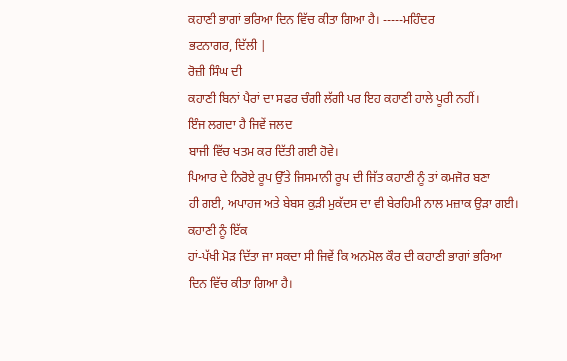ਕਹਾਣੀ ਭਾਗਾਂ ਭਰਿਆ ਦਿਨ ਵਿੱਚ ਕੀਤਾ ਗਿਆ ਹੈ। -----ਮਹਿੰਦਰ
ਭਟਨਾਗਰ, ਦਿੱਲੀ |
ਰੋਜ਼ੀ ਸਿੰਘ ਦੀ
ਕਹਾਣੀ ਬਿਨਾਂ ਪੈਰਾਂ ਦਾ ਸਫਰ ਚੰਗੀ ਲੱਗੀ ਪਰ ਇਹ ਕਹਾਣੀ ਹਾਲੇ ਪੂਰੀ ਨਹੀਂ।
ਇੰਜ ਲਗਦਾ ਹੈ ਜਿਵੇਂ ਜਲਦ
ਬਾਜੀ ਵਿੱਚ ਖਤਮ ਕਰ ਦਿੱਤੀ ਗਈ ਹੋਵੇ।
ਪਿਆਰ ਦੇ ਨਿਰੋਏ ਰੂਪ ਉੱਤੇ ਜਿਸਮਾਨੀ ਰੂਪ ਦੀ ਜਿੱਤ ਕਹਾਣੀ ਨੂੰ ਤਾਂ ਕਮਜੋਰ ਬਣਾ
ਹੀ ਗਈ, ਅਪਾਹਜ ਅਤੇ ਬੇਬਸ ਕੁੜੀ ਮੁਕੱਦਸ ਦਾ ਵੀ ਬੇਰਹਿਮੀ ਨਾਲ ਮਜ਼ਾਕ ਉੜਾ ਗਈ।
ਕਹਾਣੀ ਨੂੰ ਇੱਕ
ਹਾਂ-ਪੱਖੀ ਮੋੜ ਦਿੱਤਾ ਜਾ ਸਕਦਾ ਸੀ ਜਿਵੇਂ ਕਿ ਅਨਮੋਲ ਕੌਰ ਦੀ ਕਹਾਣੀ ਭਾਗਾਂ ਭਰਿਆ
ਦਿਨ ਵਿੱਚ ਕੀਤਾ ਗਿਆ ਹੈ।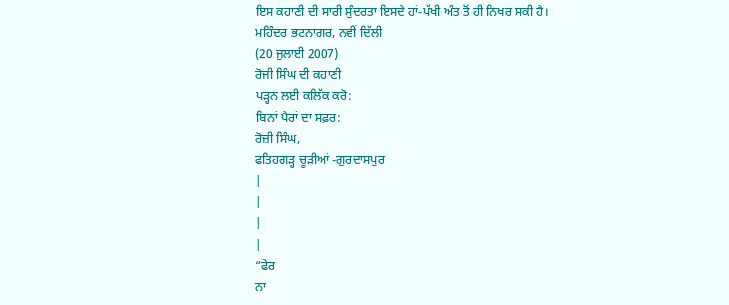ਇਸ ਕਹਾਣੀ ਦੀ ਸਾਰੀ ਸੁੰਦਰਤਾ ਇਸਦੇ ਹਾਂ-ਪੱਖੀ ਅੰਤ ਤੋਂ ਹੀ ਨਿਖਰ ਸਕੀ ਹੈ।
ਮਹਿੰਦਰ ਭਟਨਾਗਰ, ਨਵੀਂ ਦਿੱਲੀ
(20 ਜੁਲਾਈ 2007)
ਰੋਜੀ ਸਿੰਘ ਦੀ ਕਹਾਣੀ
ਪੜ੍ਹਨ ਲਈ ਕਲਿੱਕ ਕਰੋ:
ਬਿਨਾਂ ਪੈਰਾਂ ਦਾ ਸਫ਼ਰ:
ਰੋਜ਼ੀ ਸਿੰਘ,
ਫਤਿਹਗੜ੍ਹ ਚੂੜੀਆਂ -ਗੁਰਦਾਸਪੁਰ
|
|
|
|
“ਫੇਰ
ਨਾ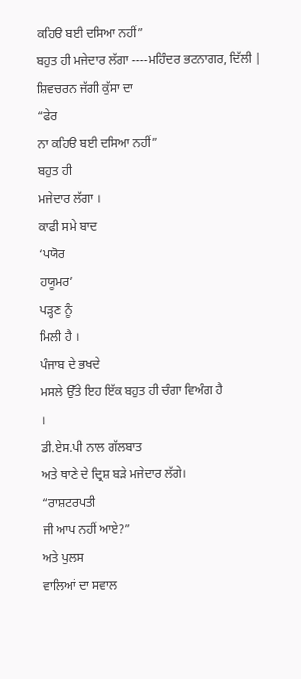ਕਹਿੳ ਬਈ ਦਸਿਆ ਨਹੀਂ”
ਬਹੁਤ ਹੀ ਮਜੇਦਾਰ ਲੱਗਾ ----ਮਹਿੰਦਰ ਭਟਨਾਗਰ, ਦਿੱਲੀ |
ਸ਼ਿਵਚਰਨ ਜੱਗੀ ਕੁੱਸਾ ਦਾ
“ਫੇਰ
ਨਾ ਕਹਿੳ ਬਈ ਦਸਿਆ ਨਹੀਂ”
ਬਹੁਤ ਹੀ
ਮਜੇਦਾਰ ਲੱਗਾ ।
ਕਾਫੀ ਸਮੇ ਬਾਦ
‘ਪਯੋਰ
ਹਯੂਮਰ’
ਪੜ੍ਹਣ ਨੂੰ
ਮਿਲੀ ਹੈ ।
ਪੰਜਾਬ ਦੇ ਭਖਦੇ
ਮਸਲੇ ਉੱਤੇ ਇਹ ਇੱਕ ਬਹੁਤ ਹੀ ਚੰਗਾ ਵਿਅੰਗ ਹੈ
।
ਡੀ.ਏਸ.ਪੀ ਨਾਲ ਗੱਲਬਾਤ
ਅਤੇ ਥਾਣੇ ਦੇ ਦ੍ਰਿਸ਼ ਬੜੇ ਮਜੇਦਾਰ ਲੱਗੇ।
“ਰਾਸ਼ਟਰਪਤੀ
ਜੀ ਆਪ ਨਹੀਂ ਆਏ?”
ਅਤੇ ਪੁਲਸ
ਵਾਲਿਆਂ ਦਾ ਸਵਾਲ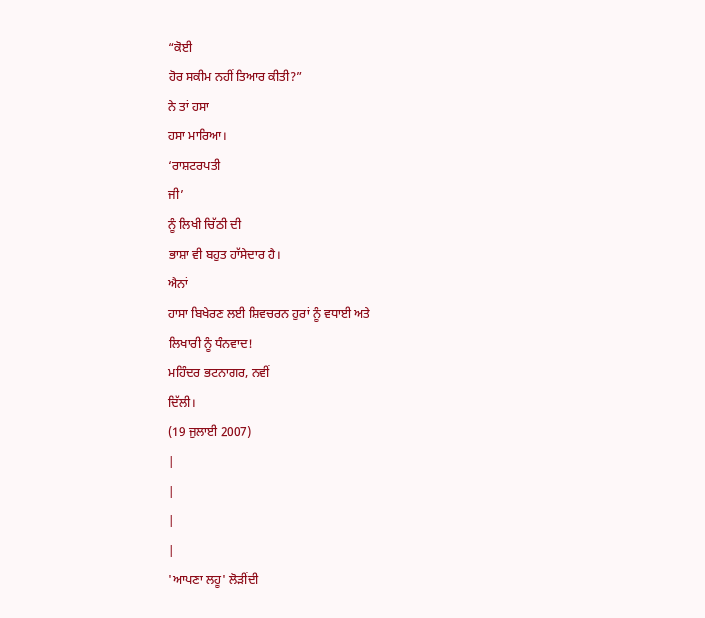“ਕੋਈ
ਹੋਰ ਸਕੀਮ ਨਹੀਂ ਤਿਆਰ ਕੀਤੀ?”
ਨੇ ਤਾਂ ਹਸਾ
ਹਸਾ ਮਾਰਿਆ।
‘ਰਾਸ਼ਟਰਪਤੀ
ਜੀ’
ਨੂੰ ਲਿਖੀ ਚਿੱਠੀ ਦੀ
ਭਾਸ਼ਾ ਵੀ ਬਹੁਤ ਹਾੱਸੇਦਾਰ ਹੈ।
ਐਨਾਂ
ਹਾਸਾ ਬਿਖੇਰਣ ਲਈ ਸ਼ਿਵਚਰਨ ਹੁਰਾਂ ਨੂੰ ਵਧਾਈ ਅਤੇ
ਲਿਖਾਰੀ ਨੂੰ ਧੰਨਵਾਦ!
ਮਹਿੰਦਰ ਭਟਨਾਗਰ, ਨਵੀਂ
ਦਿੱਲੀ।
(19 ਜੁਲਾਈ 2007)
|
|
|
|
'ਆਪਣਾ ਲਹੂ' ਲੋੜੀਂਦੀ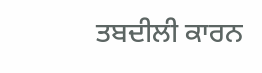ਤਬਦੀਲੀ ਕਾਰਨ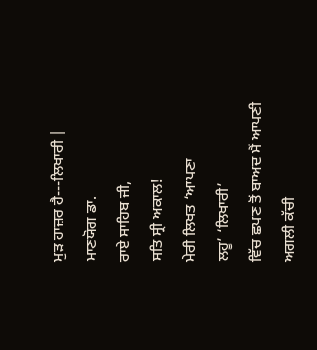ਮੁੜ ਹਾਜ਼ਰ ਹੈ---ਲਿਖਾਰੀ |
ਮਾਣਯੋਗ ਡਾ.
ਰਾਏ ਸਾਹਿਬ ਜੀ,
ਸਤਿ ਸ੍ਰੀ ਅਕਾਲ!
ਮੇਰੀ ਲਿਖਤ ‘ਆਪਣਾ
ਲਹੂ’ ‘ਲਿਖਾਰੀ’
ਵਿੱਚ ਛਪਣ ਤੋਂ ਬਾਅਦ ਮੈਂ ਆਪਣੀ ਅਗਲੀ ਕੱਚੀ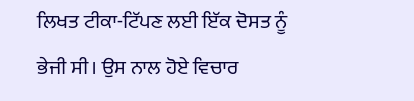ਲਿਖਤ ਟੀਕਾ-ਟਿੱਪਣ ਲਈ ਇੱਕ ਦੋਸਤ ਨੂੰ
ਭੇਜੀ ਸੀ। ਉਸ ਨਾਲ ਹੋਏ ਵਿਚਾਰ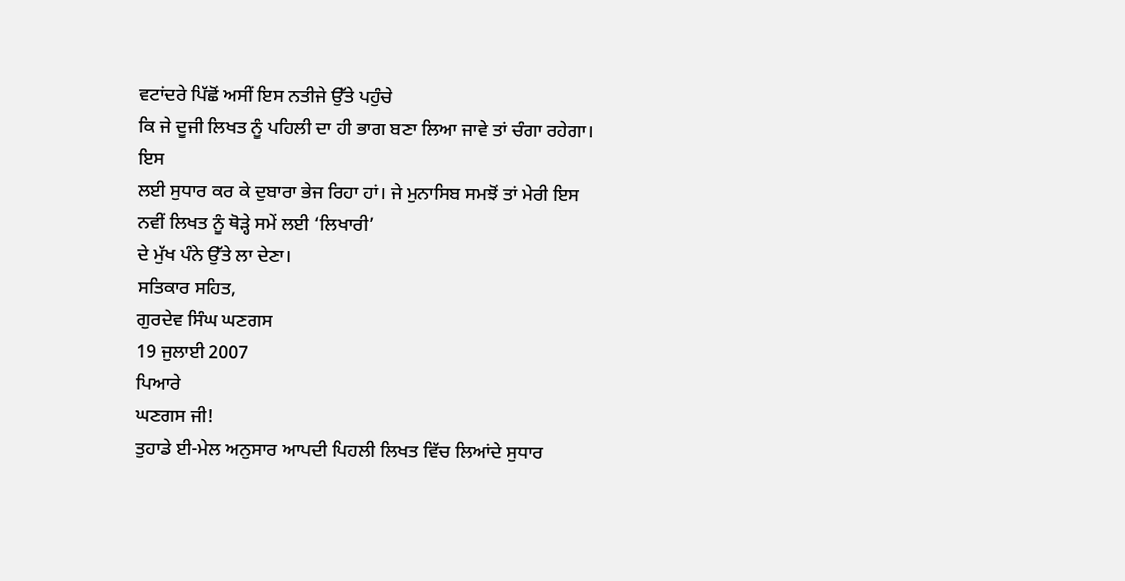ਵਟਾਂਦਰੇ ਪਿੱਛੋਂ ਅਸੀਂ ਇਸ ਨਤੀਜੇ ਉੱਤੇ ਪਹੁੰਚੇ
ਕਿ ਜੇ ਦੂਜੀ ਲਿਖਤ ਨੂੰ ਪਹਿਲੀ ਦਾ ਹੀ ਭਾਗ ਬਣਾ ਲਿਆ ਜਾਵੇ ਤਾਂ ਚੰਗਾ ਰਹੇਗਾ। ਇਸ
ਲਈ ਸੁਧਾਰ ਕਰ ਕੇ ਦੁਬਾਰਾ ਭੇਜ ਰਿਹਾ ਹਾਂ। ਜੇ ਮੁਨਾਸਿਬ ਸਮਝੋਂ ਤਾਂ ਮੇਰੀ ਇਸ
ਨਵੀਂ ਲਿਖਤ ਨੂੰ ਥੋੜ੍ਹੇ ਸਮੇਂ ਲਈ ‘ਲਿਖਾਰੀ’
ਦੇ ਮੁੱਖ ਪੰਨੇ ਉੱਤੇ ਲਾ ਦੇਣਾ।
ਸਤਿਕਾਰ ਸਹਿਤ,
ਗੁਰਦੇਵ ਸਿੰਘ ਘਣਗਸ
19 ਜੁਲਾਈ 2007
ਪਿਆਰੇ
ਘਣਗਸ ਜੀ!
ਤੁਹਾਡੇ ਈ-ਮੇਲ ਅਨੁਸਾਰ ਆਪਦੀ ਪਿਹਲੀ ਲਿਖਤ ਵਿੱਚ ਲਿਆਂਦੇ ਸੁਧਾਰ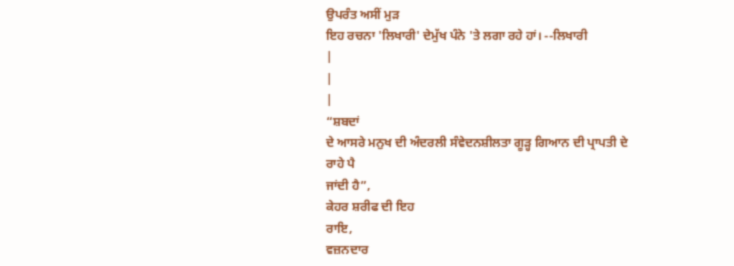ਉਪਰੰਤ ਅਸੀਂ ਮੁੜ
ਇਹ ਰਚਨਾ 'ਲਿਖਾਰੀ' ਦੇਮੁੱਖ ਪੰਨੇ 'ਤੇ ਲਗਾ ਰਹੇ ਹਾਂ। --ਲਿਖਾਰੀ
|
|
|
“ਸ਼ਬਦਾਂ
ਦੇ ਆਸਰੇ ਮਨੁਖ ਦੀ ਅੰਦਰਲੀ ਸੰਵੇਦਨਸ਼ੀਲਤਾ ਗੂੜ੍ਹ ਗਿਆਨ ਦੀ ਪ੍ਰਾਪਤੀ ਦੇ ਰਾਹੇ ਪੈ
ਜਾਂਦੀ ਹੈ”,
ਕੇਹਰ ਸ਼ਰੀਫ ਦੀ ਇਹ
ਰਾਇ,
ਵਜ਼ਨਦਾਰ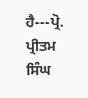ਹੈ---ਪ੍ਰੋ.
ਪ੍ਰੀਤਮ ਸਿੰਘ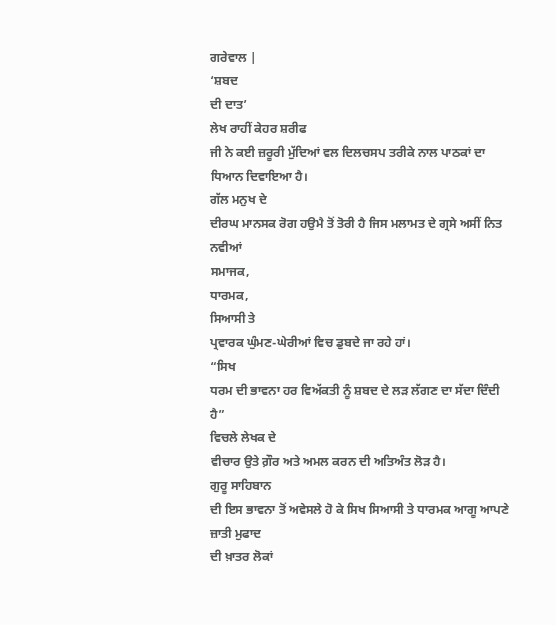ਗਰੇਵਾਲ |
‘ਸ਼ਬਦ
ਦੀ ਦਾਤ’
ਲੇਖ ਰਾਹੀਂ ਕੇਹਰ ਸ਼ਰੀਫ
ਜੀ ਨੇ ਕਈ ਜ਼ਰੂਰੀ ਮੁੱਦਿਆਂ ਵਲ ਦਿਲਚਸਪ ਤਰੀਕੇ ਨਾਲ ਪਾਠਕਾਂ ਦਾ ਧਿਆਨ ਦਿਵਾਇਆ ਹੈ।
ਗੱਲ ਮਨੁਖ ਦੇ
ਦੀਰਘ ਮਾਨਸਕ ਰੋਗ ਹਉਮੈ ਤੋਂ ਤੋਰੀ ਹੈ ਜਿਸ ਮਲਾਮਤ ਦੇ ਗ੍ਰਸੇ ਅਸੀਂ ਨਿਤ ਨਵੀਆਂ
ਸਮਾਜਕ,
ਧਾਰਮਕ,
ਸਿਆਸੀ ਤੇ
ਪ੍ਰਵਾਰਕ ਘੁੰਮਣ-ਘੇਰੀਆਂ ਵਿਚ ਡੁਬਦੇ ਜਾ ਰਹੇ ਹਾਂ।
“ਸਿਖ
ਧਰਮ ਦੀ ਭਾਵਨਾ ਹਰ ਵਿਅੱਕਤੀ ਨੂੰ ਸ਼ਬਦ ਦੇ ਲੜ ਲੱਗਣ ਦਾ ਸੱਦਾ ਦਿੰਦੀ ਹੈ”
ਵਿਚਲੇ ਲੇਖਕ ਦੇ
ਵੀਚਾਰ ਉਤੇ ਗ਼ੌਰ ਅਤੇ ਅਮਲ ਕਰਨ ਦੀ ਅਤਿਅੰਤ ਲੋੜ ਹੈ।
ਗੁਰੂ ਸਾਹਿਬਾਨ
ਦੀ ਇਸ ਭਾਵਨਾ ਤੋਂ ਅਵੇਸਲੇ ਹੋ ਕੇ ਸਿਖ ਸਿਆਸੀ ਤੇ ਧਾਰਮਕ ਆਗੂ ਆਪਣੇ ਜ਼ਾਤੀ ਮੁਫਾਦ
ਦੀ ਖ਼ਾਤਰ ਲੋਕਾਂ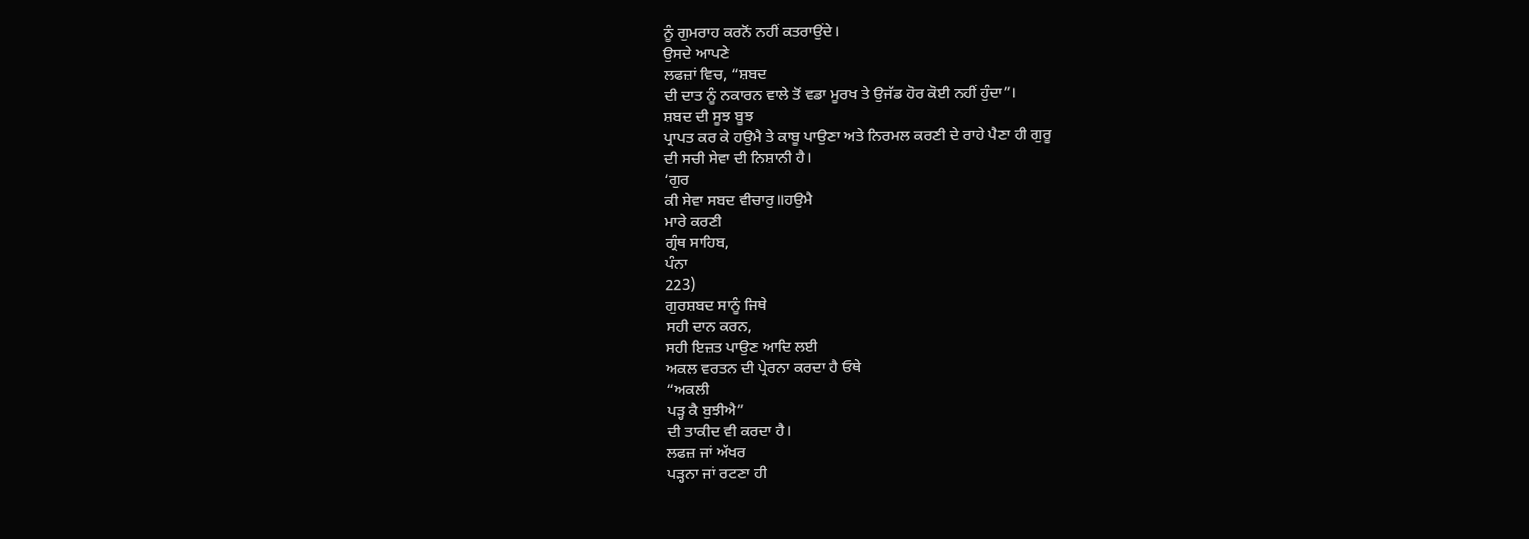ਨੂੰ ਗੁਮਰਾਹ ਕਰਨੋਂ ਨਹੀਂ ਕਤਰਾਉਂਦੇ।
ਉਸਦੇ ਆਪਣੇ
ਲਫਜ਼ਾਂ ਵਿਚ, “ਸ਼ਬਦ
ਦੀ ਦਾਤ ਨੂੰ ਨਕਾਰਨ ਵਾਲੇ ਤੋਂ ਵਡਾ ਮੂਰਖ ਤੇ ਉਜੱਡ ਹੋਰ ਕੋਈ ਨਹੀਂ ਹੁੰਦਾ”।
ਸ਼ਬਦ ਦੀ ਸੂਝ ਬੂਝ
ਪ੍ਰਾਪਤ ਕਰ ਕੇ ਹਉਮੈ ਤੇ ਕਾਬੂ ਪਾਉਣਾ ਅਤੇ ਨਿਰਮਲ ਕਰਣੀ ਦੇ ਰਾਹੇ ਪੈਣਾ ਹੀ ਗੁਰੂ
ਦੀ ਸਚੀ ਸੇਵਾ ਦੀ ਨਿਸ਼ਾਨੀ ਹੈ।
‘ਗੁਰ
ਕੀ ਸੇਵਾ ਸਬਦ ਵੀਚਾਰੁ॥ਹਉਮੈ
ਮਾਰੇ ਕਰਣੀ
ਗ੍ਰੰਥ ਸਾਹਿਬ,
ਪੰਨਾ
223)
ਗੁਰਸ਼ਬਦ ਸਾਨੂੰ ਜਿਥੇ
ਸਹੀ ਦਾਨ ਕਰਨ,
ਸਹੀ ਇਜ਼ਤ ਪਾਉਣ ਆਦਿ ਲਈ
ਅਕਲ ਵਰਤਨ ਦੀ ਪ੍ਰੇਰਨਾ ਕਰਦਾ ਹੈ ਓਥੇ
“ਅਕਲੀ
ਪੜ੍ਹ ਕੈ ਬੁਝੀਐ”
ਦੀ ਤਾਕੀਦ ਵੀ ਕਰਦਾ ਹੈ।
ਲਫਜ਼ ਜਾਂ ਅੱਖਰ
ਪੜ੍ਹਨਾ ਜਾਂ ਰਟਣਾ ਹੀ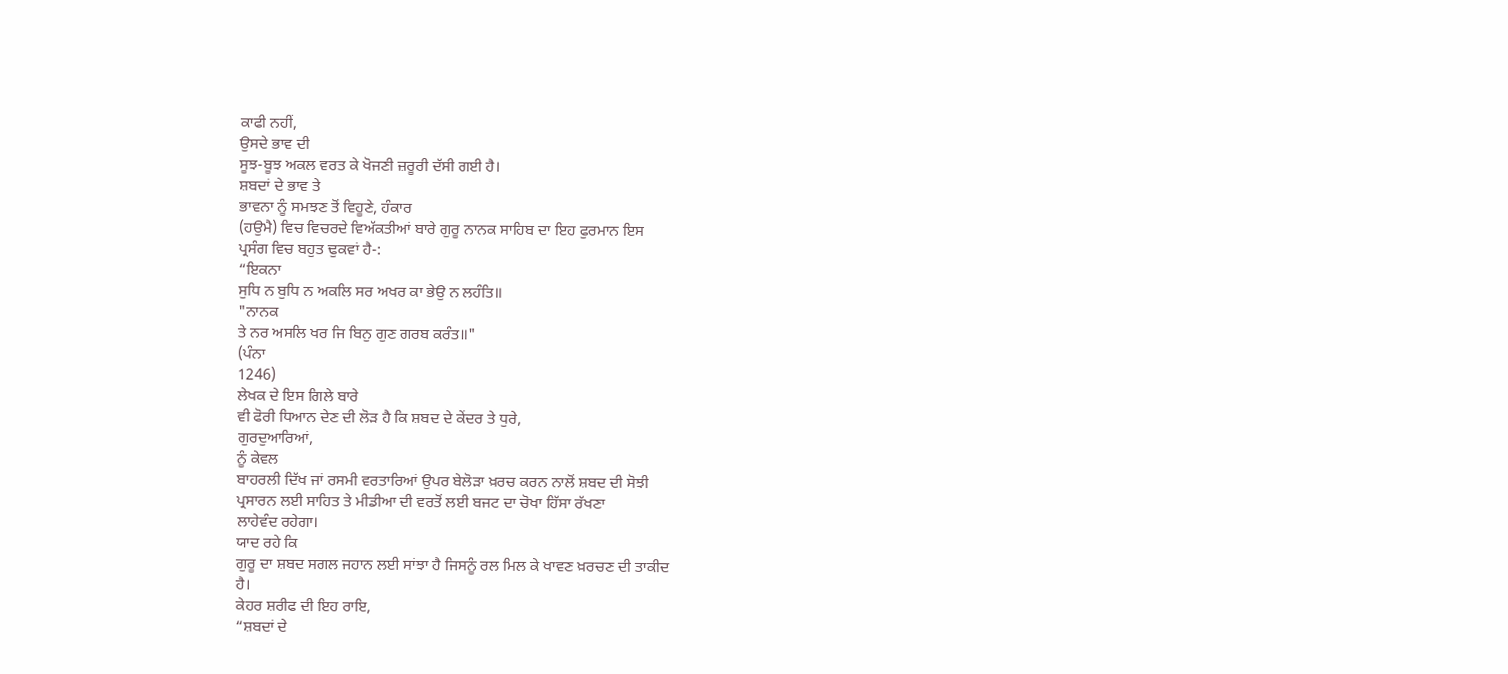ਕਾਫੀ ਨਹੀਂ,
ਉਸਦੇ ਭਾਵ ਦੀ
ਸੂਝ-ਬੂਝ ਅਕਲ ਵਰਤ ਕੇ ਖੋਜਣੀ ਜ਼ਰੂਰੀ ਦੱਸੀ ਗਈ ਹੈ।
ਸ਼ਬਦਾਂ ਦੇ ਭਾਵ ਤੇ
ਭਾਵਨਾ ਨੂੰ ਸਮਝਣ ਤੋਂ ਵਿਹੂਣੇ, ਹੰਕਾਰ
(ਹਉਮੈ) ਵਿਚ ਵਿਚਰਦੇ ਵਿਅੱਕਤੀਆਂ ਬਾਰੇ ਗੁਰੂ ਨਾਨਕ ਸਾਹਿਬ ਦਾ ਇਹ ਫੁਰਮਾਨ ਇਸ
ਪ੍ਰਸੰਗ ਵਿਚ ਬਹੁਤ ਢੁਕਵਾਂ ਹੈ-:
“ਇਕਨਾ
ਸੁਧਿ ਨ ਬੁਧਿ ਨ ਅਕਲਿ ਸਰ ਅਖਰ ਕਾ ਭੇਉ ਨ ਲਹੰਤਿ॥
"ਨਾਨਕ
ਤੇ ਨਰ ਅਸਲਿ ਖਰ ਜਿ ਬਿਨੁ ਗੁਣ ਗਰਬ ਕਰੰਤ॥"
(ਪੰਨਾ
1246)
ਲੇਖਕ ਦੇ ਇਸ ਗਿਲੇ ਬਾਰੇ
ਵੀ ਫੋਰੀ ਧਿਆਨ ਦੇਣ ਦੀ ਲੋੜ ਹੈ ਕਿ ਸ਼ਬਦ ਦੇ ਕੇਂਦਰ ਤੇ ਧੁਰੇ,
ਗੁਰਦੁਆਰਿਆਂ,
ਨੂੰ ਕੇਵਲ
ਬਾਹਰਲੀ ਦਿੱਖ ਜਾਂ ਰਸਮੀ ਵਰਤਾਰਿਆਂ ਉਪਰ ਬੇਲੋੜਾ ਖ਼ਰਚ ਕਰਨ ਨਾਲੋਂ ਸ਼ਬਦ ਦੀ ਸੋਝੀ
ਪ੍ਰਸਾਰਨ ਲਈ ਸਾਹਿਤ ਤੇ ਮੀਡੀਆ ਦੀ ਵਰਤੋਂ ਲਈ ਬਜਟ ਦਾ ਚੋਖਾ ਹਿੱਸਾ ਰੱਖਣਾ
ਲਾਹੇਵੰਦ ਰਹੇਗਾ।
ਯਾਦ ਰਹੇ ਕਿ
ਗੁਰੂ ਦਾ ਸ਼ਬਦ ਸਗਲ ਜਹਾਨ ਲਈ ਸਾਂਝਾ ਹੈ ਜਿਸਨੂੰ ਰਲ ਮਿਲ ਕੇ ਖਾਵਣ ਖ਼ਰਚਣ ਦੀ ਤਾਕੀਦ
ਹੈ।
ਕੇਹਰ ਸ਼ਰੀਫ ਦੀ ਇਹ ਰਾਇ,
“ਸ਼ਬਦਾਂ ਦੇ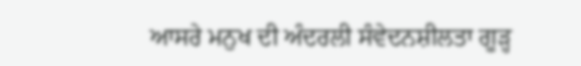ਆਸਰੇ ਮਨੁਖ ਦੀ ਅੰਦਰਲੀ ਸੰਵੇਦਨਸ਼ੀਲਤਾ ਗੂੜ੍ਹ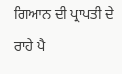ਗਿਆਨ ਦੀ ਪ੍ਰਾਪਤੀ ਦੇ ਰਾਹੇ ਪੈ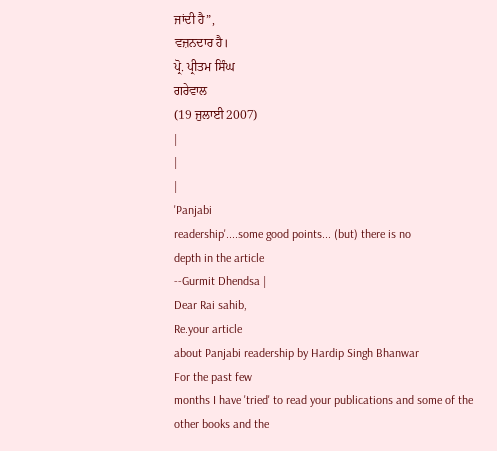ਜਾਂਦੀ ਹੈ”,
ਵਜ਼ਨਦਾਰ ਹੈ।
ਪ੍ਰੋ. ਪ੍ਰੀਤਮ ਸਿੰਘ
ਗਰੇਵਾਲ
(19 ਜੁਲਾਈ 2007)
|
|
|
'Panjabi
readership'....some good points... (but) there is no
depth in the article
--Gurmit Dhendsa |
Dear Rai sahib,
Re.your article
about Panjabi readership by Hardip Singh Bhanwar
For the past few
months I have 'tried' to read your publications and some of the
other books and the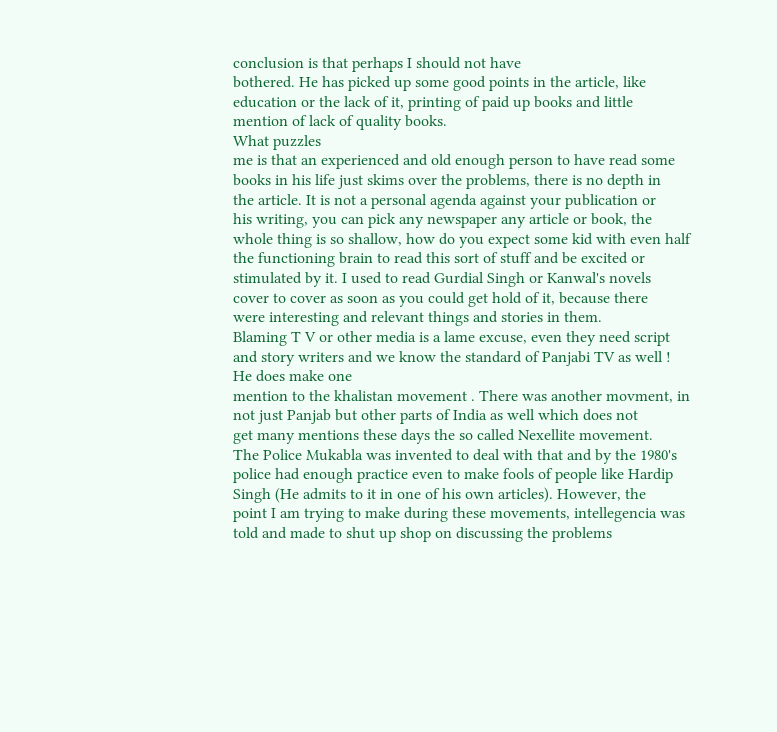conclusion is that perhaps I should not have
bothered. He has picked up some good points in the article, like
education or the lack of it, printing of paid up books and little
mention of lack of quality books.
What puzzles
me is that an experienced and old enough person to have read some
books in his life just skims over the problems, there is no depth in
the article. It is not a personal agenda against your publication or
his writing, you can pick any newspaper any article or book, the
whole thing is so shallow, how do you expect some kid with even half
the functioning brain to read this sort of stuff and be excited or
stimulated by it. I used to read Gurdial Singh or Kanwal's novels
cover to cover as soon as you could get hold of it, because there
were interesting and relevant things and stories in them.
Blaming T V or other media is a lame excuse, even they need script
and story writers and we know the standard of Panjabi TV as well !
He does make one
mention to the khalistan movement . There was another movment, in
not just Panjab but other parts of India as well which does not
get many mentions these days the so called Nexellite movement.
The Police Mukabla was invented to deal with that and by the 1980's
police had enough practice even to make fools of people like Hardip
Singh (He admits to it in one of his own articles). However, the
point I am trying to make during these movements, intellegencia was
told and made to shut up shop on discussing the problems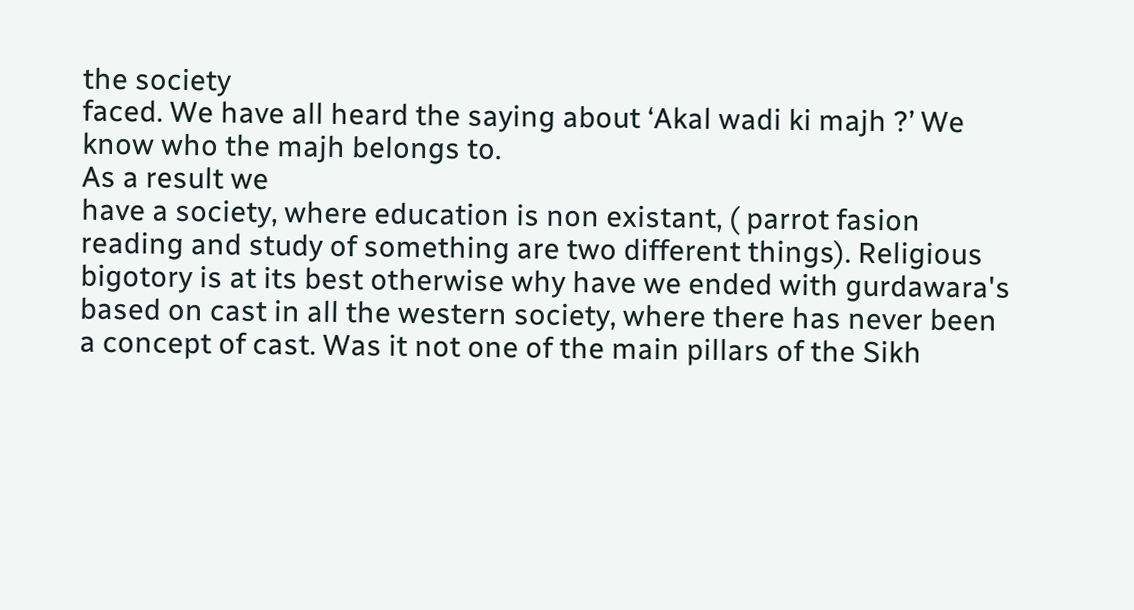the society
faced. We have all heard the saying about ‘Akal wadi ki majh ?’ We
know who the majh belongs to.
As a result we
have a society, where education is non existant, ( parrot fasion
reading and study of something are two different things). Religious
bigotory is at its best otherwise why have we ended with gurdawara's
based on cast in all the western society, where there has never been
a concept of cast. Was it not one of the main pillars of the Sikh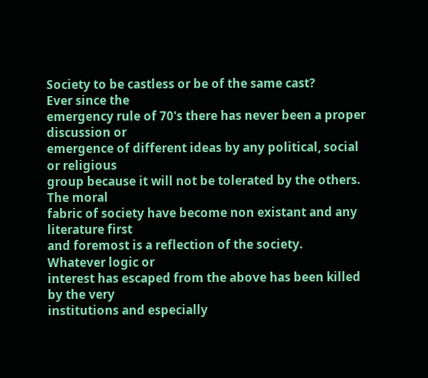Society to be castless or be of the same cast?
Ever since the
emergency rule of 70's there has never been a proper discussion or
emergence of different ideas by any political, social or religious
group because it will not be tolerated by the others. The moral
fabric of society have become non existant and any literature first
and foremost is a reflection of the society.
Whatever logic or
interest has escaped from the above has been killed by the very
institutions and especially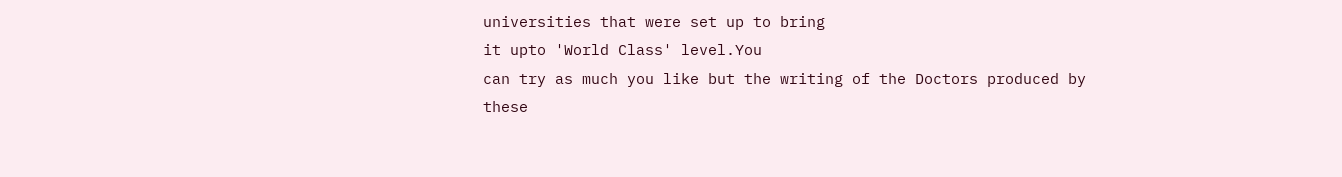universities that were set up to bring
it upto 'World Class' level.You
can try as much you like but the writing of the Doctors produced by
these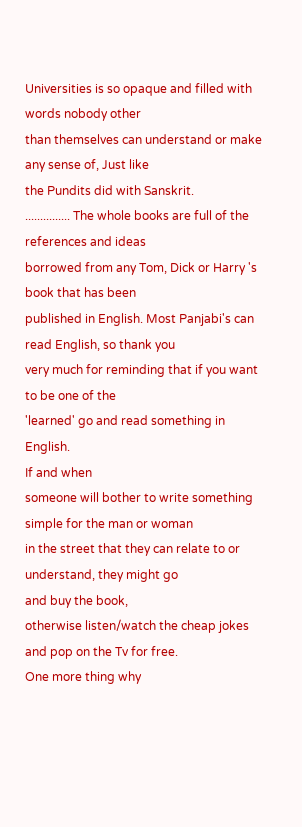Universities is so opaque and filled with words nobody other
than themselves can understand or make any sense of, Just like
the Pundits did with Sanskrit.
............... The whole books are full of the references and ideas
borrowed from any Tom, Dick or Harry 's book that has been
published in English. Most Panjabi's can read English, so thank you
very much for reminding that if you want to be one of the
'learned' go and read something in English.
If and when
someone will bother to write something simple for the man or woman
in the street that they can relate to or understand, they might go
and buy the book,
otherwise listen/watch the cheap jokes and pop on the Tv for free.
One more thing why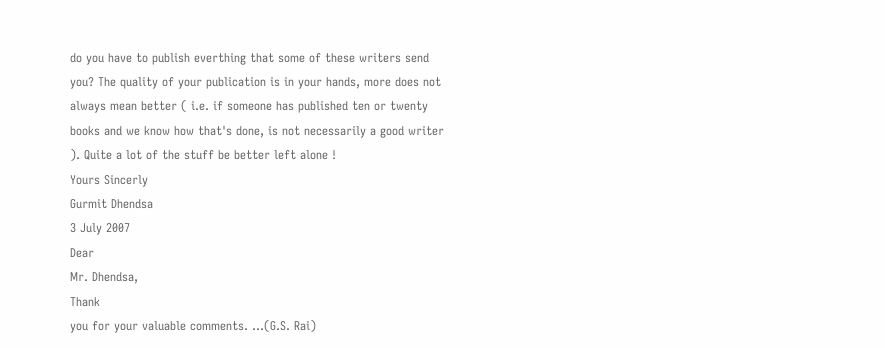do you have to publish everthing that some of these writers send
you? The quality of your publication is in your hands, more does not
always mean better ( i.e. if someone has published ten or twenty
books and we know how that's done, is not necessarily a good writer
). Quite a lot of the stuff be better left alone !
Yours Sincerly
Gurmit Dhendsa
3 July 2007
Dear
Mr. Dhendsa,
Thank
you for your valuable comments. ...(G.S. Rai)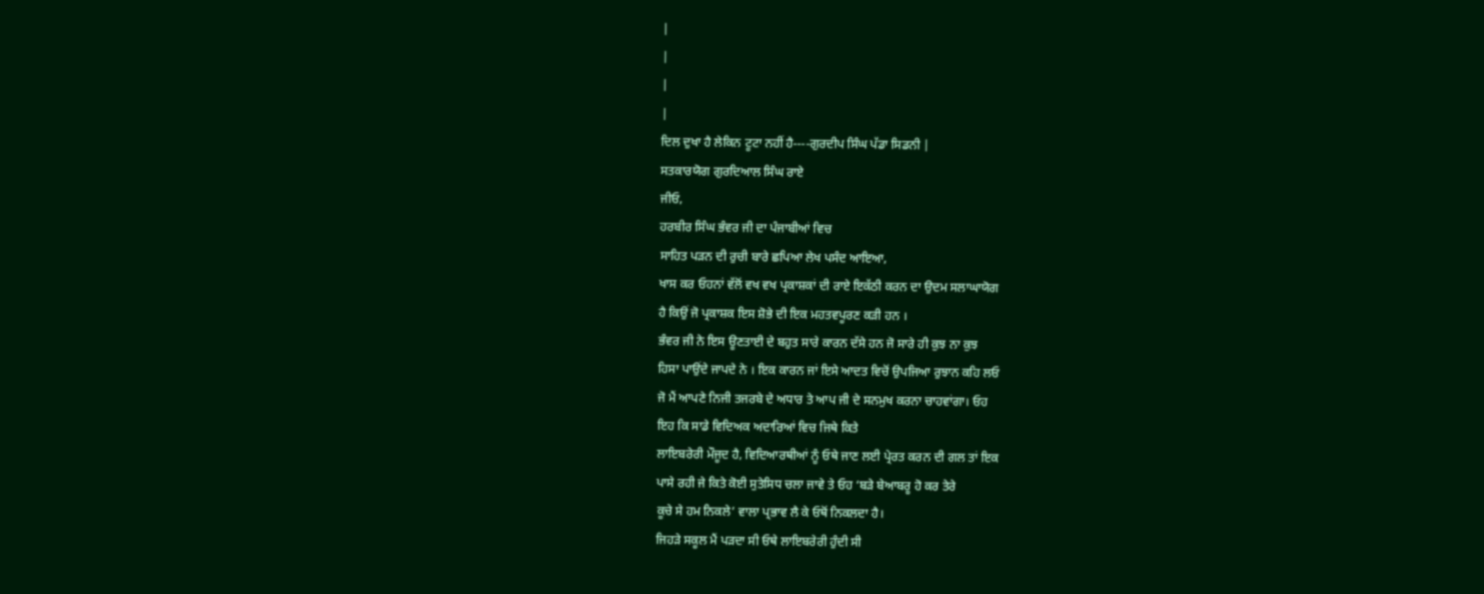|
|
|
|
ਦਿਲ ਦੁਖਾ ਹੈ ਲੇਕਿਨ ਟੂਟਾ ਨਹੀਂ ਹੈ----ਗੁਰਦੀਪ ਸਿੰਘ ਪੱਡਾ ਸਿਡਨੀ |
ਸਤਕਾਰਯੋਗ ਗੁਰਦਿਆਲ ਸਿੰਘ ਰਾਏ
ਜੀਓ,
ਹਰਬੀਰ ਸਿੰਘ ਭੰਵਰ ਜੀ ਦਾ ਪੰਜਾਬੀਆਂ ਵਿਚ
ਸਾਹਿਤ ਪੜਨ ਦੀ ਰੁਚੀ ਬਾਰੇ ਛਪਿਆ ਲੇਖ ਪਸੰਦ ਆਇਆ,
ਖਾਸ ਕਰ ਓਹਨਾਂ ਵੱਲੋਂ ਵਖ ਵਖ ਪ੍ਰਕਾਸ਼ਕਾਂ ਦੀ ਰਾਏ ਇਕੱਠੀ ਕਰਨ ਦਾ ਉਦਮ ਸਲਾਘਾਯੋਗ
ਹੈ ਕਿਉਂ ਜੋ ਪ੍ਰਕਾਸ਼ਕ ਇਸ ਸ਼ੋਭੇ ਦੀ ਇਕ ਮਹਤਵਪੂਰਣ ਕੜੀ ਹਨ ।
ਭੰਵਰ ਜੀ ਨੇ ਇਸ ਊਣਤਾਈ ਦੇ ਬਹੁਤ ਸਾਰੇ ਕਾਰਨ ਦੱਸੇ ਹਨ ਜੋ ਸਾਰੇ ਹੀ ਕੁਝ ਨਾ ਕੁਝ
ਹਿਸਾ ਪਾਉਂਦੇ ਜਾਪਦੇ ਨੇ । ਇਕ ਕਾਰਨ ਜਾਂ ਇਸੇ ਆਦਤ ਵਿਚੋਂ ਉਪਜਿਆ ਰੁਝਾਨ ਕਹਿ ਲਓ
ਜੋ ਮੈਂ ਆਪਣੇ ਨਿਜੀ ਤਜਰਬੇ ਦੇ ਅਧਾਰ ਤੇ ਆਪ ਜੀ ਦੇ ਸਨਮੁਖ ਕਰਨਾ ਚਾਹਵਾਂਗਾ। ਓਹ
ਇਹ ਕਿ ਸਾਡੇ ਵਿਦਿਅਕ ਅਦਾਰਿਆਂ ਵਿਚ ਜਿਥੇ ਕਿਤੇ
ਲਾਇਬਰੇਰੀ ਮੌਜੂਦ ਹੈ, ਵਿਦਿਆਰਥੀਆਂ ਨੂੰ ਓਥੇ ਜਾਣ ਲਈ ਪ੍ਰੇਰਤ ਕਰਨ ਦੀ ਗਲ ਤਾਂ ਇਕ
ਪਾਸੇ ਰਹੀ ਜੇ ਕਿਤੇ ਕੋਈ ਸੁਤੇਸਿਧ ਚਲਾ ਜਾਵੇ ਤੇ ਓਹ ‘ਬੜੇ ਬੇਆਬਰੂ ਹੋ ਕਰ ਤੇਰੇ
ਕੂਚੇ ਸੇ ਹਮ ਨਿਕਲੇ’ ਵਾਲਾ ਪ੍ਰਭਾਵ ਲੈ ਕੇ ਓਥੋਂ ਨਿਕਲਦਾ ਹੈ।
ਜਿਹੜੇ ਸਕੂਲ ਮੈਂ ਪੜਦਾ ਸੀ ਓਥੇ ਲਾਇਬਰੇਰੀ ਹੁੰਦੀ ਸੀ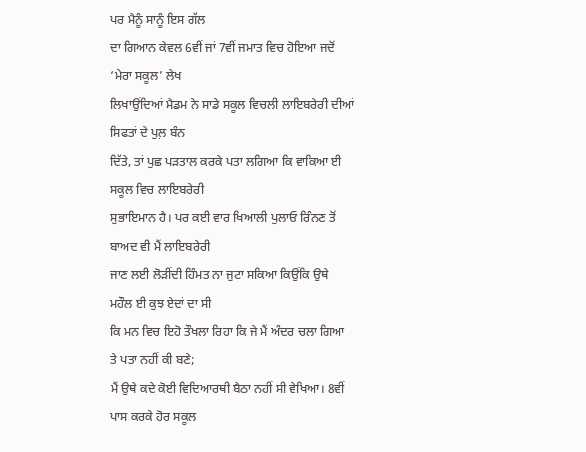ਪਰ ਮੈਨੂੰ ਸਾਨੂੰ ਇਸ ਗੱਲ
ਦਾ ਗਿਆਨ ਕੇਵਲ 6ਵੀਂ ਜਾਂ 7ਵੀਂ ਜਮਾਤ ਵਿਚ ਹੋਇਆ ਜਦੋਂ ‘ਮੇਰਾ ਸਕੂਲ’ ਲੇਖ
ਲਿਖਾਉਂਦਿਆਂ ਮੈਡਮ ਨੇ ਸਾਡੇ ਸਕੂਲ ਵਿਚਲੀ ਲਾਇਬਰੇਰੀ ਦੀਆਂ ਸਿਫਤਾਂ ਦੇ ਪੁਲ਼ ਬੰਨ
ਦਿੱਤੇ, ਤਾਂ ਪੁਛ ਪੜਤਾਲ ਕਰਕੇ ਪਤਾ ਲਗਿਆ ਕਿ ਵਾਕਿਆ ਈ ਸਕੂਲ ਵਿਚ ਲਾਇਬਰੇਰੀ
ਸੁਭਾਇਮਾਨ ਹੈ। ਪਰ ਕਈ ਵਾਰ ਖਿਆਲੀ ਪੁਲਾਓ ਰਿੰਨਣ ਤੋਂ ਬਾਅਦ ਵੀ ਮੈਂ ਲਾਇਬਰੇਰੀ
ਜਾਣ ਲਈ ਲੋੜੀਂਦੀ ਹਿੰਮਤ ਨਾ ਜੁਟਾ ਸਕਿਆ ਕਿਉਂਕਿ ਉਥੇ ਮਹੌਲ ਈ ਕੁਝ ਏਦਾਂ ਦਾ ਸੀ
ਕਿ ਮਨ ਵਿਚ ਇਹੋ ਤੌਖਲਾ ਰਿਹਾ ਕਿ ਜੇ ਮੈਂ ਅੰਦਰ ਚਲਾ ਗਿਆ ਤੇ ਪਤਾ ਨਹੀਂ ਕੀ ਬਣੇ;
ਮੈਂ ਉਥੇ ਕਦੇ ਕੋਈ ਵਿਦਿਆਰਥੀ ਬੈਠਾ ਨਹੀਂ ਸੀ ਵੇਖਿਆ। 8ਵੀਂ ਪਾਸ ਕਰਕੇ ਹੋਰ ਸਕੂਲ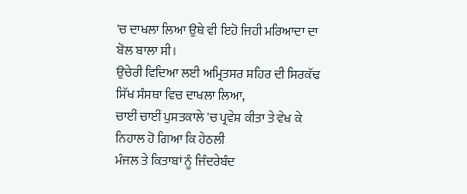'ਚ ਦਾਖਲਾ ਲਿਆ ਉਥੇ ਵੀ ਇਹੋ ਜਿਹੀ ਮਰਿਆਦਾ ਦਾ ਬੋਲ ਬਾਲਾ ਸੀ।
ਉਚੇਰੀ ਵਿਦਿਆ ਲਈ ਅਮ੍ਰਿਤਸਰ ਸ਼ਹਿਰ ਦੀ ਸਿਰਕੱਢ ਸਿੱਖ ਸੰਸਥਾ ਵਿਚ ਦਾਖਲਾ ਲਿਆ,
ਚਾਈਂ ਚਾਈਂ ਪੁਸਤਕਾਲੇ 'ਚ ਪ੍ਰਵੇਸ਼ ਕੀਤਾ ਤੇ ਵੇਖ ਕੇ ਨਿਹਾਲ ਹੋ ਗਿਆ ਕਿ ਹੇਠਲੀ
ਮੰਜਲ ਤੇ ਕਿਤਾਬਾਂ ਨੂੰ ਜਿੰਦਰੇਬੰਦ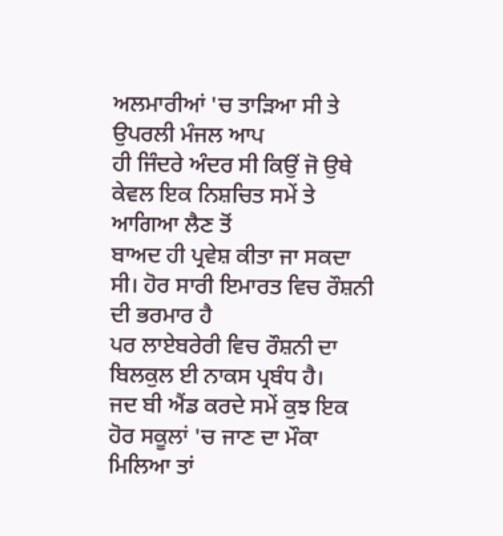ਅਲਮਾਰੀਆਂ 'ਚ ਤਾੜਿਆ ਸੀ ਤੇ ਉਪਰਲੀ ਮੰਜਲ ਆਪ
ਹੀ ਜਿੰਦਰੇ ਅੰਦਰ ਸੀ ਕਿਉਂ ਜੋ ਉਥੇ ਕੇਵਲ ਇਕ ਨਿਸ਼ਚਿਤ ਸਮੇਂ ਤੇ ਆਗਿਆ ਲੈਣ ਤੋਂ
ਬਾਅਦ ਹੀ ਪ੍ਰਵੇਸ਼ ਕੀਤਾ ਜਾ ਸਕਦਾ ਸੀ। ਹੋਰ ਸਾਰੀ ਇਮਾਰਤ ਵਿਚ ਰੌਸ਼ਨੀ ਦੀ ਭਰਮਾਰ ਹੈ
ਪਰ ਲਾਏਬਰੇਰੀ ਵਿਚ ਰੌਸ਼ਨੀ ਦਾ ਬਿਲਕੁਲ ਈ ਨਾਕਸ ਪ੍ਰਬੰਧ ਹੈ।
ਜਦ ਬੀ ਐਂਡ ਕਰਦੇ ਸਮੇਂ ਕੁਝ ਇਕ ਹੋਰ ਸਕੂਲਾਂ 'ਚ ਜਾਣ ਦਾ ਮੌਕਾ ਮਿਲਿਆ ਤਾਂ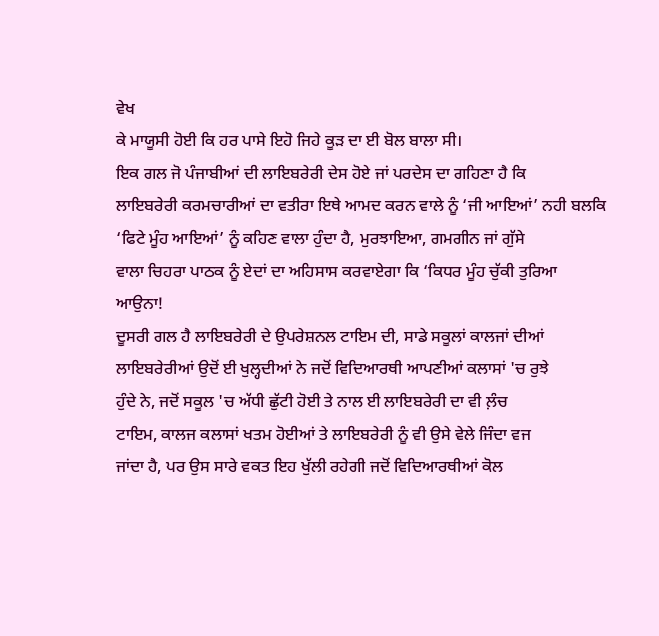ਵੇਖ
ਕੇ ਮਾਯੂਸੀ ਹੋਈ ਕਿ ਹਰ ਪਾਸੇ ਇਹੋ ਜਿਹੇ ਕੂੜ ਦਾ ਈ ਬੋਲ ਬਾਲਾ ਸੀ।
ਇਕ ਗਲ ਜੋ ਪੰਜਾਬੀਆਂ ਦੀ ਲਾਇਬਰੇਰੀ ਦੇਸ ਹੋਏ ਜਾਂ ਪਰਦੇਸ ਦਾ ਗਹਿਣਾ ਹੈ ਕਿ
ਲਾਇਬਰੇਰੀ ਕਰਮਚਾਰੀਆਂ ਦਾ ਵਤੀਰਾ ਇਥੇ ਆਮਦ ਕਰਨ ਵਾਲੇ ਨੂੰ ‘ਜੀ ਆਇਆਂ’ ਨਹੀ ਬਲਕਿ
‘ਫਿਟੇ ਮੂੰਹ ਆਇਆਂ’ ਨੂੰ ਕਹਿਣ ਵਾਲਾ ਹੁੰਦਾ ਹੈ, ਮੁਰਝਾਇਆ, ਗਮਗੀਨ ਜਾਂ ਗੁੱਸੇ
ਵਾਲਾ ਚਿਹਰਾ ਪਾਠਕ ਨੂੰ ਏਦਾਂ ਦਾ ਅਹਿਸਾਸ ਕਰਵਾਏਗਾ ਕਿ ‘ਕਿਧਰ ਮੂੰਹ ਚੁੱਕੀ ਤੁਰਿਆ
ਆਉਨਾ!
ਦੂਸਰੀ ਗਲ ਹੈ ਲਾਇਬਰੇਰੀ ਦੇ ਉਪਰੇਸ਼ਨਲ ਟਾਇਮ ਦੀ, ਸਾਡੇ ਸਕੂਲਾਂ ਕਾਲਜਾਂ ਦੀਆਂ
ਲਾਇਬਰੇਰੀਆਂ ਉਦੋਂ ਈ ਖੁਲ੍ਹਦੀਆਂ ਨੇ ਜਦੋਂ ਵਿਦਿਆਰਥੀ ਆਪਣੀਆਂ ਕਲਾਸਾਂ 'ਚ ਰੁਝੇ
ਹੁੰਦੇ ਨੇ, ਜਦੋਂ ਸਕੂਲ 'ਚ ਅੱਧੀ ਛੁੱਟੀ ਹੋਈ ਤੇ ਨਾਲ ਈ ਲਾਇਬਰੇਰੀ ਦਾ ਵੀ ਲ਼ੰਚ
ਟਾਇਮ, ਕਾਲਜ ਕਲਾਸਾਂ ਖਤਮ ਹੋਈਆਂ ਤੇ ਲਾਇਬਰੇਰੀ ਨੂੰ ਵੀ ਉਸੇ ਵੇਲੇ ਜਿੰਦਾ ਵਜ
ਜਾਂਦਾ ਹੈ, ਪਰ ਉਸ ਸਾਰੇ ਵਕਤ ਇਹ ਖੁੱਲੀ ਰਹੇਗੀ ਜਦੋਂ ਵਿਦਿਆਰਥੀਆਂ ਕੋਲ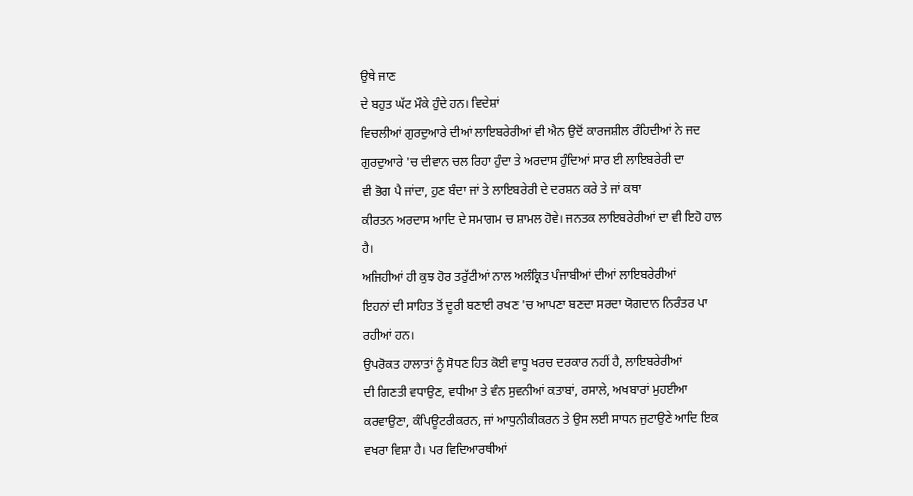ਉਥੇ ਜਾਣ
ਦੇ ਬਹੁਤ ਘੱਟ ਮੌਕੇ ਹੁੰਦੇ ਹਨ। ਵਿਦੇਸ਼ਾਂ
ਵਿਚਲੀਆਂ ਗੁਰਦੁਆਰੇ ਦੀਆਂ ਲਾਇਬਰੇਰੀਆਂ ਵੀ ਐਨ ਉਦੋਂ ਕਾਰਜਸ਼ੀਲ ਰੰਹਿਦੀਆਂ ਨੇ ਜਦ
ਗੁਰਦੁਆਰੇ 'ਚ ਦੀਵਾਨ ਚਲ ਰਿਹਾ ਹੁੰਦਾ ਤੇ ਅਰਦਾਸ ਹੁੰਦਿਆਂ ਸਾਰ ਈ ਲਾਇਬਰੇਰੀ ਦਾ
ਵੀ ਭੋਗ ਪੈ ਜਾਂਦਾ, ਹੁਣ ਬੰਦਾ ਜਾਂ ਤੇ ਲਾਇਬਰੇਰੀ ਦੇ ਦਰਸ਼ਨ ਕਰੇ ਤੇ ਜਾਂ ਕਥਾ
ਕੀਰਤਨ ਅਰਦਾਸ ਆਦਿ ਦੇ ਸਮਾਗਮ ਚ ਸ਼ਾਮਲ ਹੋਵੇ। ਜਨਤਕ ਲਾਇਬਰੇਰੀਆਂ ਦਾ ਵੀ ਇਹੋ ਹਾਲ
ਹੈ।
ਅਜਿਹੀਆਂ ਹੀ ਕੁਝ ਹੋਰ ਤਰੁੱਟੀਆਂ ਨਾਲ ਅਲੰਕ੍ਰਿਤ ਪੰਜਾਬੀਆਂ ਦੀਆਂ ਲਾਇਬਰੇਰੀਆਂ
ਇਹਨਾਂ ਦੀ ਸਾਹਿਤ ਤੋਂ ਦੂਰੀ ਬਣਾਈ ਰਖਣ 'ਚ ਆਪਣਾ ਬਣਦਾ ਸਰਦਾ ਯੋਗਦਾਨ ਨਿਰੰਤਰ ਪਾ
ਰਹੀਆਂ ਹਨ।
ਉਪਰੋਕਤ ਹਾਲਾਤਾਂ ਨੂੰ ਸੋਧਣ ਹਿਤ ਕੋਈ ਵਾਧੂ ਖਰਚ ਦਰਕਾਰ ਨਹੀਂ ਹੈ, ਲਾਇਬਰੇਰੀਆਂ
ਦੀ ਗਿਣਤੀ ਵਧਾਉਣ, ਵਧੀਆ ਤੇ ਵੰਨ ਸੁਵਨੀਆਂ ਕਤਾਬਾਂ, ਰਸਾਲੇ, ਅਖਬਾਰਾਂ ਮੁਹਈਆ
ਕਰਵਾਉਣਾ, ਕੰਪਿਊਟਰੀਕਰਨ, ਜਾਂ ਆਧੁਨੀਕੀਕਰਨ ਤੇ ਉਸ ਲਈ ਸਾਧਨ ਜੁਟਾਉਣੇ ਆਦਿ ਇਕ
ਵਖਰਾ ਵਿਸ਼ਾ ਹੈ। ਪਰ ਵਿਦਿਆਰਥੀਆਂ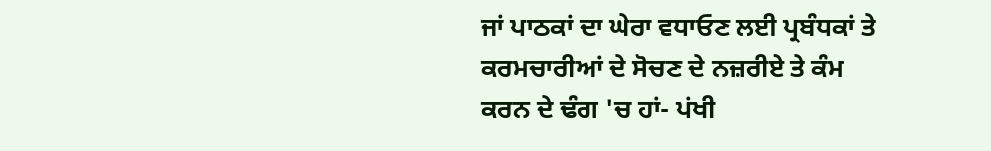ਜਾਂ ਪਾਠਕਾਂ ਦਾ ਘੇਰਾ ਵਧਾਓਣ ਲਈ ਪ੍ਰਬੰਧਕਾਂ ਤੇ
ਕਰਮਚਾਰੀਆਂ ਦੇ ਸੋਚਣ ਦੇ ਨਜ਼ਰੀਏ ਤੇ ਕੰਮ ਕਰਨ ਦੇ ਢੰਗ 'ਚ ਹਾਂ- ਪਂਖੀ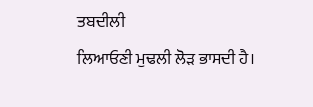ਤਬਦੀਲੀ
ਲਿਆਓਣੀ ਮੁਢਲੀ ਲੋੜ ਭਾਸਦੀ ਹੈ।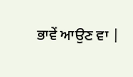ਭਾਵੇਂ ਆਉਣ ਵਾ |